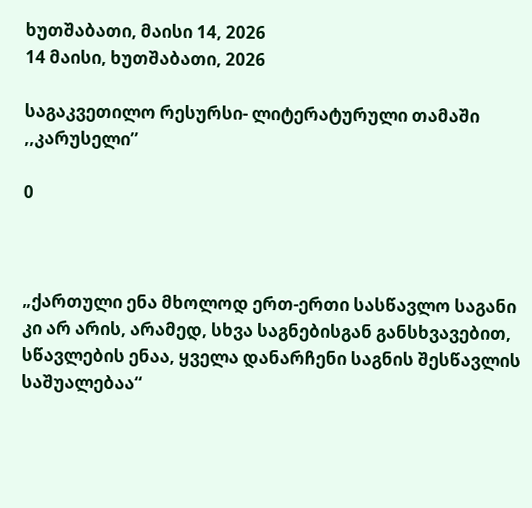ხუთშაბათი, მაისი 14, 2026
14 მაისი, ხუთშაბათი, 2026

საგაკვეთილო რესურსი- ლიტერატურული თამაში ,,კარუსელი’’

0



„ქართული ენა მხოლოდ ერთ-ერთი სასწავლო საგანი კი არ არის, არამედ, სხვა საგნებისგან განსხვავებით, სწავლების ენაა, ყველა დანარჩენი საგნის შესწავლის საშუალებაა“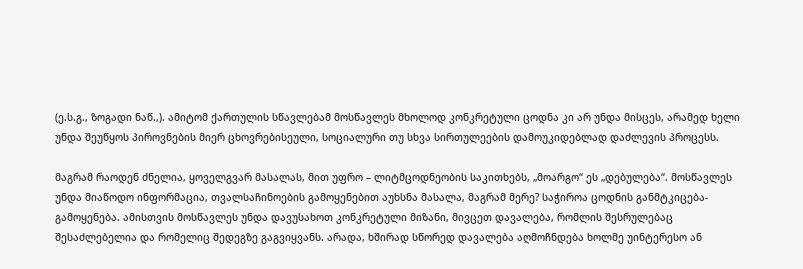(ე.ს.გ., ზოგადი ნაწ.,). ამიტომ ქართულის სწავლებამ მოსწავლეს მხოლოდ კონკრეტული ცოდნა კი არ უნდა მისცეს, არამედ ხელი უნდა შეუწყოს პიროვნების მიერ ცხოვრებისეული, სოციალური თუ სხვა სირთულეების დამოუკიდებლად დაძლევის პროცესს.

მაგრამ რაოდენ ძნელია, ყოველგვარ მასალას, მით უფრო – ლიტმცოდნეობის საკითხებს, „მოარგო“ ეს „დებულება“. მოსწავლეს უნდა მიაწოდო ინფორმაცია, თვალსაჩინოების გამოყენებით აუხსნა მასალა, მაგრამ მერე? საჭიროა ცოდნის განმტკიცება-გამოყენება. ამისთვის მოსწავლეს უნდა დავუსახოთ კონკრეტული მიზანი, მივცეთ დავალება, რომლის შესრულებაც შესაძლებელია და რომელიც შედეგზე გაგვიყვანს. არადა, ხშირად სწორედ დავალება აღმოჩნდება ხოლმე უინტერესო ან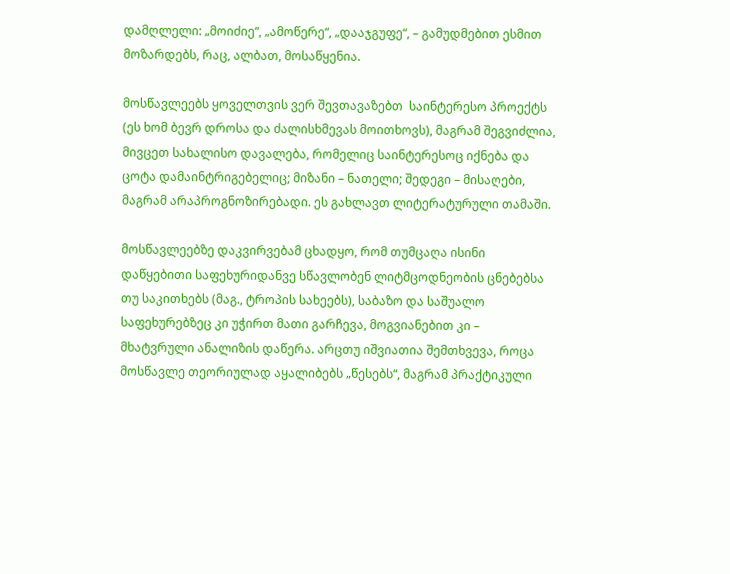დამღლელი: „მოიძიე“, „ამოწერე“, „დააჯგუფე“, – გამუდმებით ესმით მოზარდებს, რაც, ალბათ, მოსაწყენია.

მოსწავლეებს ყოველთვის ვერ შევთავაზებთ  საინტერესო პროექტს (ეს ხომ ბევრ დროსა და ძალისხმევას მოითხოვს), მაგრამ შეგვიძლია, მივცეთ სახალისო დავალება, რომელიც საინტერესოც იქნება და ცოტა დამაინტრიგებელიც; მიზანი – ნათელი; შედეგი – მისაღები, მაგრამ არაპროგნოზირებადი. ეს გახლავთ ლიტერატურული თამაში.

მოსწავლეებზე დაკვირვებამ ცხადყო, რომ თუმცაღა ისინი დაწყებითი საფეხურიდანვე სწავლობენ ლიტმცოდნეობის ცნებებსა თუ საკითხებს (მაგ., ტროპის სახეებს), საბაზო და საშუალო საფეხურებზეც კი უჭირთ მათი გარჩევა, მოგვიანებით კი – მხატვრული ანალიზის დაწერა. არცთუ იშვიათია შემთხვევა, როცა მოსწავლე თეორიულად აყალიბებს „წესებს“, მაგრამ პრაქტიკული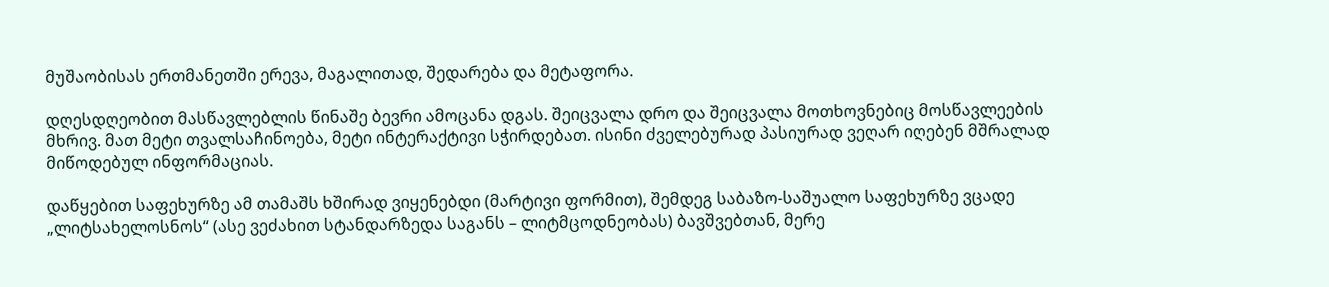მუშაობისას ერთმანეთში ერევა, მაგალითად, შედარება და მეტაფორა.

დღესდღეობით მასწავლებლის წინაშე ბევრი ამოცანა დგას. შეიცვალა დრო და შეიცვალა მოთხოვნებიც მოსწავლეების მხრივ. მათ მეტი თვალსაჩინოება, მეტი ინტერაქტივი სჭირდებათ. ისინი ძველებურად პასიურად ვეღარ იღებენ მშრალად მიწოდებულ ინფორმაციას.

დაწყებით საფეხურზე ამ თამაშს ხშირად ვიყენებდი (მარტივი ფორმით), შემდეგ საბაზო-საშუალო საფეხურზე ვცადე „ლიტსახელოსნოს“ (ასე ვეძახით სტანდარზედა საგანს – ლიტმცოდნეობას) ბავშვებთან, მერე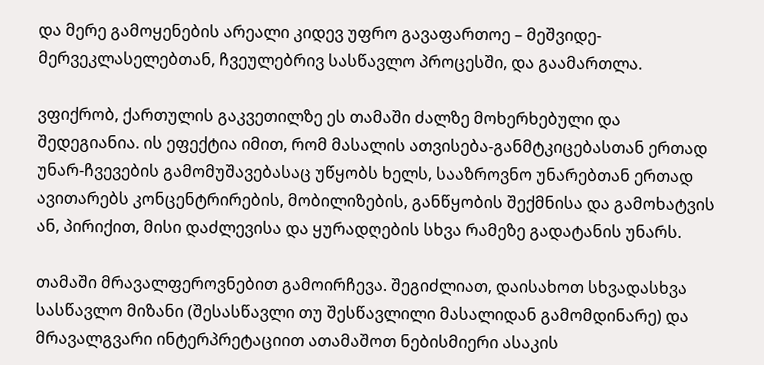და მერე გამოყენების არეალი კიდევ უფრო გავაფართოე – მეშვიდე-მერვეკლასელებთან, ჩვეულებრივ სასწავლო პროცესში, და გაამართლა.

ვფიქრობ, ქართულის გაკვეთილზე ეს თამაში ძალზე მოხერხებული და შედეგიანია. ის ეფექტია იმით, რომ მასალის ათვისება-განმტკიცებასთან ერთად უნარ-ჩვევების გამომუშავებასაც უწყობს ხელს, სააზროვნო უნარებთან ერთად ავითარებს კონცენტრირების, მობილიზების, განწყობის შექმნისა და გამოხატვის ან, პირიქით, მისი დაძლევისა და ყურადღების სხვა რამეზე გადატანის უნარს.

თამაში მრავალფეროვნებით გამოირჩევა. შეგიძლიათ, დაისახოთ სხვადასხვა სასწავლო მიზანი (შესასწავლი თუ შესწავლილი მასალიდან გამომდინარე) და მრავალგვარი ინტერპრეტაციით ათამაშოთ ნებისმიერი ასაკის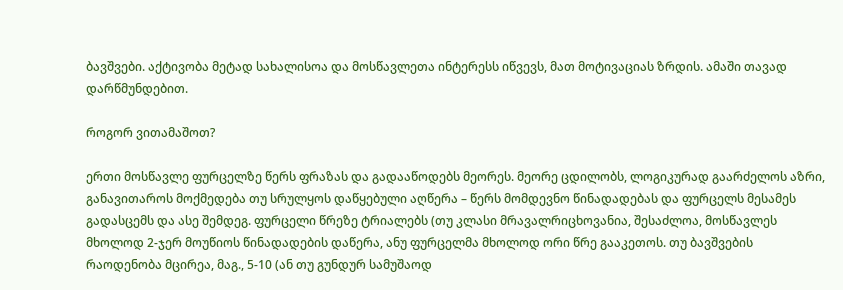ბავშვები. აქტივობა მეტად სახალისოა და მოსწავლეთა ინტერესს იწვევს, მათ მოტივაციას ზრდის. ამაში თავად დარწმუნდებით.

როგორ ვითამაშოთ?

ერთი მოსწავლე ფურცელზე წერს ფრაზას და გადააწოდებს მეორეს. მეორე ცდილობს, ლოგიკურად გაარძელოს აზრი, განავითაროს მოქმედება თუ სრულყოს დაწყებული აღწერა – წერს მომდევნო წინადადებას და ფურცელს მესამეს გადასცემს და ასე შემდეგ. ფურცელი წრეზე ტრიალებს (თუ კლასი მრავალრიცხოვანია, შესაძლოა, მოსწავლეს მხოლოდ 2-ჯერ მოუწიოს წინადადების დაწერა, ანუ ფურცელმა მხოლოდ ორი წრე გააკეთოს. თუ ბავშვების რაოდენობა მცირეა, მაგ., 5-10 (ან თუ გუნდურ სამუშაოდ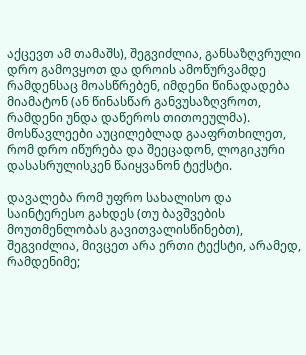აქცევთ ამ თამაშს), შეგვიძლია, განსაზღვრული დრო გამოვყოთ და დროის ამოწურვამდე რამდენსაც მოასწრებენ, იმდენი წინადადება მიამატონ (ან წინასწარ განვუსაზღვროთ, რამდენი უნდა დაწეროს თითოეულმა). მოსწავლეები აუცილებლად გააფრთხილეთ, რომ დრო იწურება და შეეცადონ, ლოგიკური დასასრულისკენ წაიყვანონ ტექსტი.

დავალება რომ უფრო სახალისო და საინტერესო გახდეს (თუ ბავშვების მოუთმენლობას გავითვალისწინებთ), შეგვიძლია, მივცეთ არა ერთი ტექსტი, არამედ, რამდენიმე;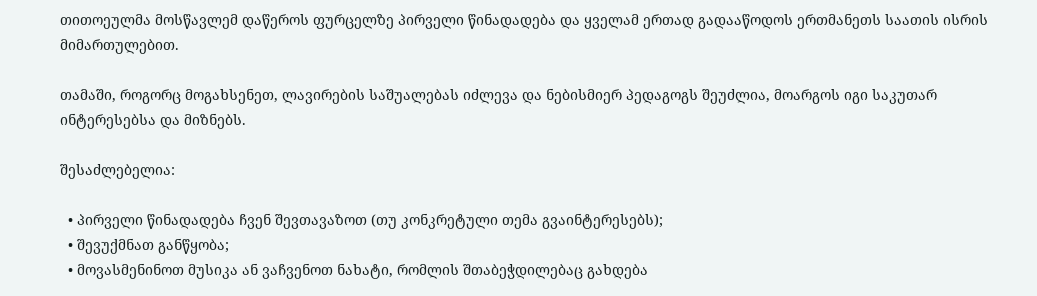თითოეულმა მოსწავლემ დაწეროს ფურცელზე პირველი წინადადება და ყველამ ერთად გადააწოდოს ერთმანეთს საათის ისრის მიმართულებით.

თამაში, როგორც მოგახსენეთ, ლავირების საშუალებას იძლევა და ნებისმიერ პედაგოგს შეუძლია, მოარგოს იგი საკუთარ ინტერესებსა და მიზნებს.

შესაძლებელია:

  • პირველი წინადადება ჩვენ შევთავაზოთ (თუ კონკრეტული თემა გვაინტერესებს);
  • შევუქმნათ განწყობა;
  • მოვასმენინოთ მუსიკა ან ვაჩვენოთ ნახატი, რომლის შთაბეჭდილებაც გახდება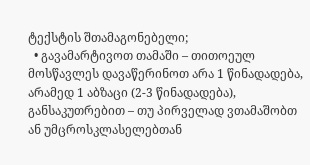ტექსტის შთამაგონებელი;
  • გავამარტივოთ თამაში – თითოეულ მოსწავლეს დავაწერინოთ არა 1 წინადადება, არამედ 1 აბზაცი (2-3 წინადადება), განსაკუთრებით – თუ პირველად ვთამაშობთ ან უმცროსკლასელებთან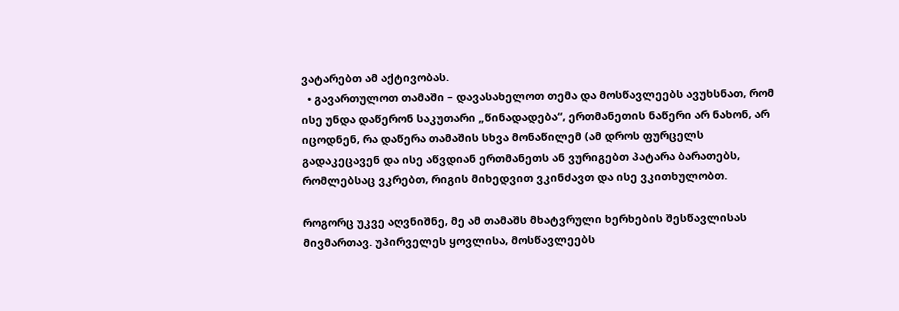ვატარებთ ამ აქტივობას.
  • გავართულოთ თამაში – დავასახელოთ თემა და მოსწავლეებს ავუხსნათ, რომ ისე უნდა დაწერონ საკუთარი „წინადადება“, ერთმანეთის ნაწერი არ ნახონ, არ იცოდნენ, რა დაწერა თამაშის სხვა მონაწილემ (ამ დროს ფურცელს გადაკეცავენ და ისე აწვდიან ერთმანეთს ან ვურიგებთ პატარა ბარათებს, რომლებსაც ვკრებთ, რიგის მიხედვით ვკინძავთ და ისე ვკითხულობთ.

როგორც უკვე აღვნიშნე, მე ამ თამაშს მხატვრული ხერხების შესწავლისას მივმართავ. უპირველეს ყოვლისა, მოსწავლეებს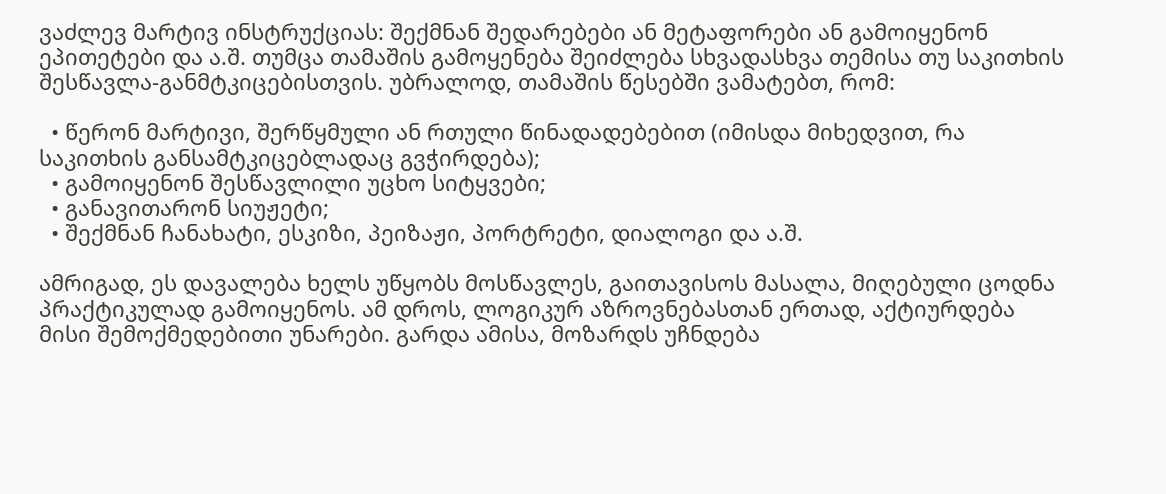ვაძლევ მარტივ ინსტრუქციას: შექმნან შედარებები ან მეტაფორები ან გამოიყენონ ეპითეტები და ა.შ. თუმცა თამაშის გამოყენება შეიძლება სხვადასხვა თემისა თუ საკითხის შესწავლა-განმტკიცებისთვის. უბრალოდ, თამაშის წესებში ვამატებთ, რომ:

  • წერონ მარტივი, შერწყმული ან რთული წინადადებებით (იმისდა მიხედვით, რა საკითხის განსამტკიცებლადაც გვჭირდება);
  • გამოიყენონ შესწავლილი უცხო სიტყვები;
  • განავითარონ სიუჟეტი;
  • შექმნან ჩანახატი, ესკიზი, პეიზაჟი, პორტრეტი, დიალოგი და ა.შ.

ამრიგად, ეს დავალება ხელს უწყობს მოსწავლეს, გაითავისოს მასალა, მიღებული ცოდნა პრაქტიკულად გამოიყენოს. ამ დროს, ლოგიკურ აზროვნებასთან ერთად, აქტიურდება მისი შემოქმედებითი უნარები. გარდა ამისა, მოზარდს უჩნდება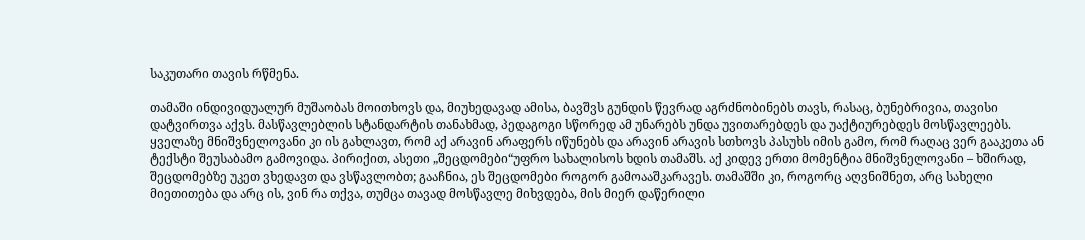საკუთარი თავის რწმენა.

თამაში ინდივიდუალურ მუშაობას მოითხოვს და, მიუხედავად ამისა, ბავშვს გუნდის წევრად აგრძნობინებს თავს, რასაც, ბუნებრივია, თავისი დატვირთვა აქვს. მასწავლებლის სტანდარტის თანახმად, პედაგოგი სწორედ ამ უნარებს უნდა უვითარებდეს და უაქტიურებდეს მოსწავლეებს. ყველაზე მნიშვნელოვანი კი ის გახლავთ, რომ აქ არავინ არაფერს იწუნებს და არავინ არავის სთხოვს პასუხს იმის გამო, რომ რაღაც ვერ გააკეთა ან ტექსტი შეუსაბამო გამოვიდა. პირიქით, ასეთი „შეცდომები“უფრო სახალისოს ხდის თამაშს. აქ კიდევ ერთი მომენტია მნიშვნელოვანი – ხშირად, შეცდომებზე უკეთ ვხედავთ და ვსწავლობთ; გააჩნია, ეს შეცდომები როგორ გამოააშკარავეს. თამაშში კი, როგორც აღვნიშნეთ, არც სახელი მიეთითება და არც ის, ვინ რა თქვა, თუმცა თავად მოსწავლე მიხვდება, მის მიერ დაწერილი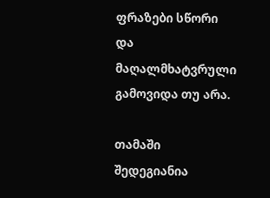ფრაზები სწორი და მაღალმხატვრული გამოვიდა თუ არა.

თამაში შედეგიანია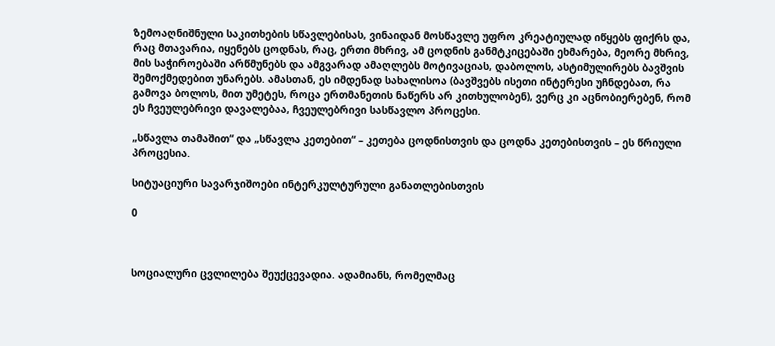ზემოაღნიშნული საკითხების სწავლებისას, ვინაიდან მოსწავლე უფრო კრეატიულად იწყებს ფიქრს და, რაც მთავარია, იყენებს ცოდნას, რაც, ერთი მხრივ, ამ ცოდნის განმტკიცებაში ეხმარება, მეორე მხრივ, მის საჭიროებაში არწმუნებს და ამგვარად ამაღლებს მოტივაციას, დაბოლოს, ასტიმულირებს ბავშვის შემოქმედებით უნარებს. ამასთან, ეს იმდენად სახალისოა (ბავშვებს ისეთი ინტერესი უჩნდებათ, რა გამოვა ბოლოს, მით უმეტეს, როცა ერთმანეთის ნაწერს არ კითხულობენ), ვერც კი აცნობიერებენ, რომ ეს ჩვეულებრივი დავალებაა, ჩვეულებრივი სასწავლო პროცესი.

„სწავლა თამაშით“ და „სწავლა კეთებით“ – კეთება ცოდნისთვის და ცოდნა კეთებისთვის – ეს წრიული პროცესია.

სიტუაციური სავარჯიშოები ინტერკულტურული განათლებისთვის

0



სოციალური ცვლილება შეუქცევადია. ადამიანს, რომელმაც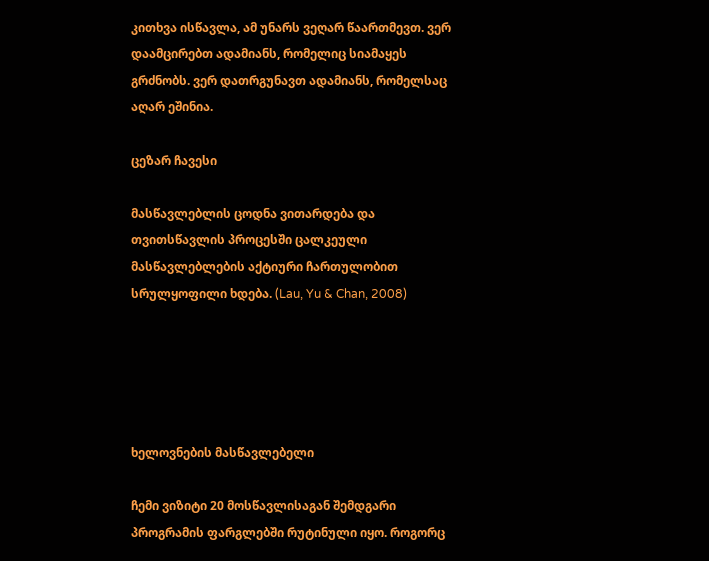კითხვა ისწავლა, ამ უნარს ვეღარ წაართმევთ. ვერ დაამცირებთ ადამიანს, რომელიც სიამაყეს გრძნობს. ვერ დათრგუნავთ ადამიანს, რომელსაც აღარ ეშინია.

ცეზარ ჩავესი

მასწავლებლის ცოდნა ვითარდება და თვითსწავლის პროცესში ცალკეული მასწავლებლების აქტიური ჩართულობით სრულყოფილი ხდება. (Lau, Yu & Chan, 2008)





ხელოვნების მასწავლებელი

ჩემი ვიზიტი 20 მოსწავლისაგან შემდგარი პროგრამის ფარგლებში რუტინული იყო. როგორც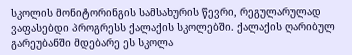სკოლის მონიტორინგის სამსახურის წევრი, რეგულარულად ვაფასებდი პროგრესს ქალაქის სკოლებში. ქალაქის ღარიბულ გარეუბანში მდებარე ეს სკოლა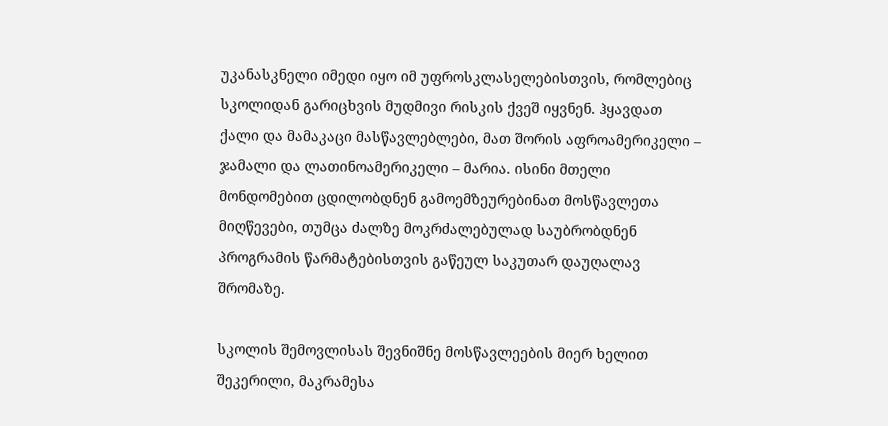უკანასკნელი იმედი იყო იმ უფროსკლასელებისთვის, რომლებიც სკოლიდან გარიცხვის მუდმივი რისკის ქვეშ იყვნენ. ჰყავდათ ქალი და მამაკაცი მასწავლებლები, მათ შორის აფროამერიკელი – ჯამალი და ლათინოამერიკელი – მარია. ისინი მთელი მონდომებით ცდილობდნენ გამოემზეურებინათ მოსწავლეთა მიღწევები, თუმცა ძალზე მოკრძალებულად საუბრობდნენ პროგრამის წარმატებისთვის გაწეულ საკუთარ დაუღალავ შრომაზე.

სკოლის შემოვლისას შევნიშნე მოსწავლეების მიერ ხელით შეკერილი, მაკრამესა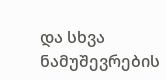და სხვა ნამუშევრების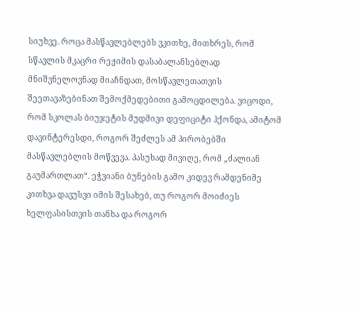სიუხვე. როცა მასწავლებლებს ვკითხე, მითხრეს, რომ სწავლის მკაცრი რეჟიმის დასაბალანსებლად მნიშვნელოვნად მიაჩნდათ, მოსწავლეთათვის შეეთავაზებინათ შემოქმედებითი გამოცდილება. ვიცოდი, რომ სკოლას ბიუჯეტის მუდმივი დეფიციტი ჰქონდა, ამიტომ დავინტერესდი, როგორ შეძლეს ამ პირობებში მასწავლებლის მოწვევა. პასუხად მივიღე, რომ „ძალიან გაუმართლათ“. ეჭვიანი ბუნების გამო კიდევ რამდენიმე კითხვა დავუსვი იმის შესახებ, თუ როგორ მოიძიეს ხელფასისთვის თანხა და როგორ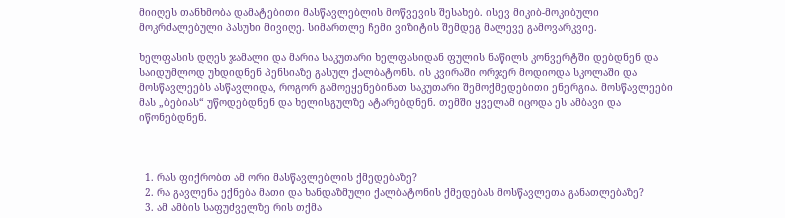მიიღეს თანხმობა დამატებითი მასწავლებლის მოწვევის შესახებ. ისევ მიკიბ-მოკიბული მოკრძალებული პასუხი მივიღე. სიმართლე ჩემი ვიზიტის შემდეგ მალევე გამოვარკვიე.

ხელფასის დღეს ჯამალი და მარია საკუთარი ხელფასიდან ფულის ნაწილს კონვერტში დებდნენ და საიდუმლოდ უხდიდნენ პენსიაზე გასულ ქალბატონს. ის კვირაში ორჯერ მოდიოდა სკოლაში და მოსწავლეებს ასწავლიდა, როგორ გამოეყენებინათ საკუთარი შემოქმედებითი ენერგია. მოსწავლეები მას „ბებიას“ უწოდებდნენ და ხელისგულზე ატარებდნენ. თემში ყველამ იცოდა ეს ამბავი და იწონებდნენ.



  1. რას ფიქრობთ ამ ორი მასწავლებლის ქმედებაზე?
  2. რა გავლენა ექნება მათი და ხანდაზმული ქალბატონის ქმედებას მოსწავლეთა განათლებაზე?
  3. ამ ამბის საფუძველზე რის თქმა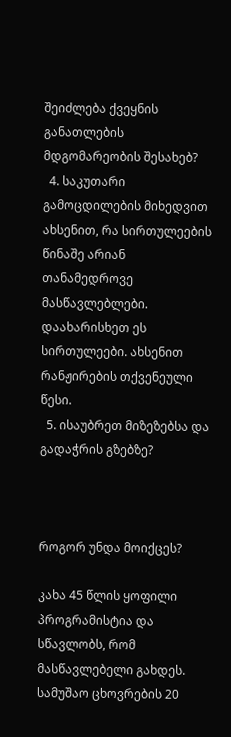შეიძლება ქვეყნის განათლების მდგომარეობის შესახებ?
  4. საკუთარი გამოცდილების მიხედვით ახსენით, რა სირთულეების წინაშე არიან თანამედროვე მასწავლებლები. დაახარისხეთ ეს სირთულეები. ახსენით რანჟირების თქვენეული წესი.
  5. ისაუბრეთ მიზეზებსა და გადაჭრის გზებზე?



როგორ უნდა მოიქცეს?

კახა 45 წლის ყოფილი პროგრამისტია და სწავლობს, რომ მასწავლებელი გახდეს. სამუშაო ცხოვრების 20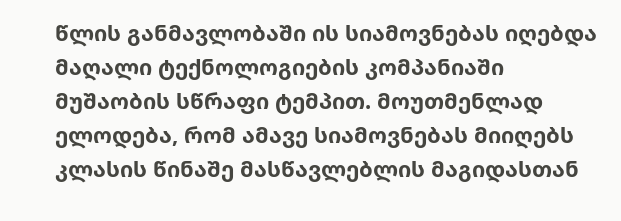წლის განმავლობაში ის სიამოვნებას იღებდა მაღალი ტექნოლოგიების კომპანიაში მუშაობის სწრაფი ტემპით. მოუთმენლად ელოდება, რომ ამავე სიამოვნებას მიიღებს კლასის წინაშე მასწავლებლის მაგიდასთან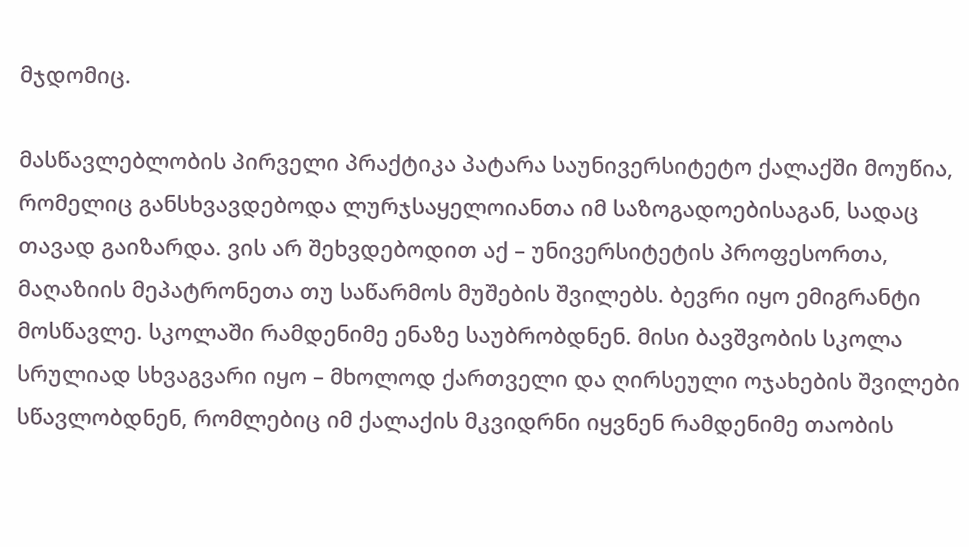მჯდომიც.

მასწავლებლობის პირველი პრაქტიკა პატარა საუნივერსიტეტო ქალაქში მოუწია, რომელიც განსხვავდებოდა ლურჯსაყელოიანთა იმ საზოგადოებისაგან, სადაც თავად გაიზარდა. ვის არ შეხვდებოდით აქ – უნივერსიტეტის პროფესორთა, მაღაზიის მეპატრონეთა თუ საწარმოს მუშების შვილებს. ბევრი იყო ემიგრანტი მოსწავლე. სკოლაში რამდენიმე ენაზე საუბრობდნენ. მისი ბავშვობის სკოლა სრულიად სხვაგვარი იყო – მხოლოდ ქართველი და ღირსეული ოჯახების შვილები სწავლობდნენ, რომლებიც იმ ქალაქის მკვიდრნი იყვნენ რამდენიმე თაობის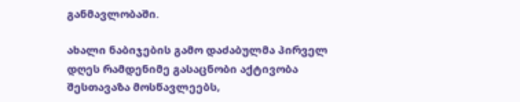განმავლობაში.

ახალი ნაბიჯების გამო დაძაბულმა პირველ დღეს რამდენიმე გასაცნობი აქტივობა შესთავაზა მოსწავლეებს,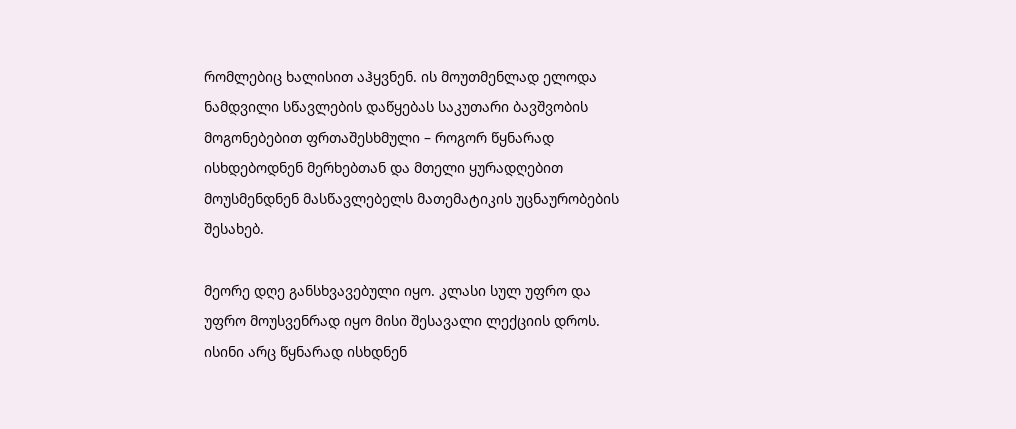რომლებიც ხალისით აჰყვნენ. ის მოუთმენლად ელოდა ნამდვილი სწავლების დაწყებას საკუთარი ბავშვობის მოგონებებით ფრთაშესხმული – როგორ წყნარად ისხდებოდნენ მერხებთან და მთელი ყურადღებით მოუსმენდნენ მასწავლებელს მათემატიკის უცნაურობების შესახებ.

მეორე დღე განსხვავებული იყო. კლასი სულ უფრო და უფრო მოუსვენრად იყო მისი შესავალი ლექციის დროს. ისინი არც წყნარად ისხდნენ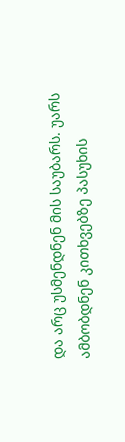და არც უსმენდნენ მის საუბარს. უარს ამბობდნენ კითხვებზე პასუხის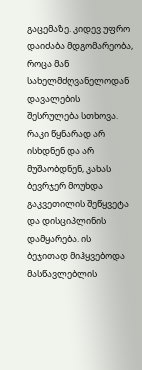გაცემაზე. კიდევ უფრო დაიძაბა მდგომარეობა, როცა მან სახელმძღვანელოდან დავალების შესრულება სთხოვა. რაკი წყნარად არ ისხდნენ და არ მუშაობდნენ, კახას ბევრჯერ მოუხდა გაკვეთილის შეწყვეტა და დისციპლინის დამყარება. ის ბეჯითად მიჰყვებოდა მასწავლებლის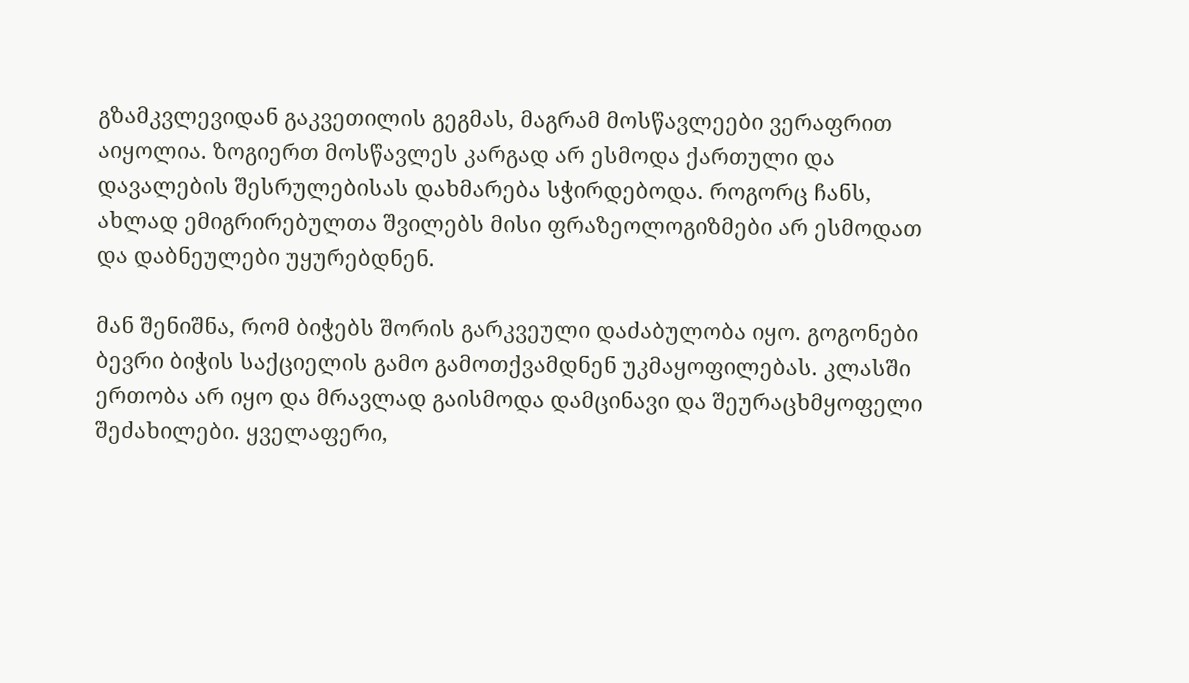გზამკვლევიდან გაკვეთილის გეგმას, მაგრამ მოსწავლეები ვერაფრით აიყოლია. ზოგიერთ მოსწავლეს კარგად არ ესმოდა ქართული და დავალების შესრულებისას დახმარება სჭირდებოდა. როგორც ჩანს, ახლად ემიგრირებულთა შვილებს მისი ფრაზეოლოგიზმები არ ესმოდათ და დაბნეულები უყურებდნენ.

მან შენიშნა, რომ ბიჭებს შორის გარკვეული დაძაბულობა იყო. გოგონები ბევრი ბიჭის საქციელის გამო გამოთქვამდნენ უკმაყოფილებას. კლასში ერთობა არ იყო და მრავლად გაისმოდა დამცინავი და შეურაცხმყოფელი შეძახილები. ყველაფერი,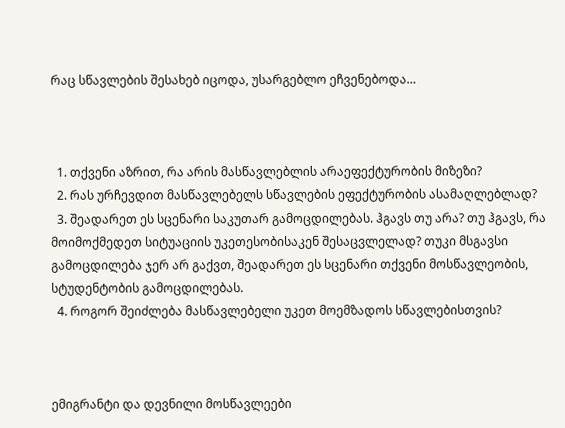რაც სწავლების შესახებ იცოდა, უსარგებლო ეჩვენებოდა…



  1. თქვენი აზრით, რა არის მასწავლებლის არაეფექტურობის მიზეზი?
  2. რას ურჩევდით მასწავლებელს სწავლების ეფექტურობის ასამაღლებლად?
  3. შეადარეთ ეს სცენარი საკუთარ გამოცდილებას. ჰგავს თუ არა? თუ ჰგავს, რა მოიმოქმედეთ სიტუაციის უკეთესობისაკენ შესაცვლელად? თუკი მსგავსი გამოცდილება ჯერ არ გაქვთ, შეადარეთ ეს სცენარი თქვენი მოსწავლეობის, სტუდენტობის გამოცდილებას.
  4. როგორ შეიძლება მასწავლებელი უკეთ მოემზადოს სწავლებისთვის?



ემიგრანტი და დევნილი მოსწავლეები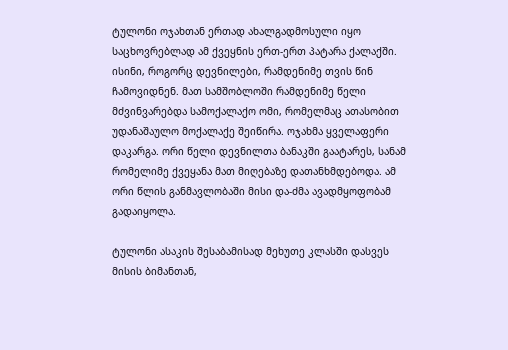ტულონი ოჯახთან ერთად ახალგადმოსული იყო საცხოვრებლად ამ ქვეყნის ერთ-ერთ პატარა ქალაქში. ისინი, როგორც დევნილები, რამდენიმე თვის წინ ჩამოვიდნენ. მათ სამშობლოში რამდენიმე წელი მძვინვარებდა სამოქალაქო ომი, რომელმაც ათასობით უდანაშაულო მოქალაქე შეიწირა. ოჯახმა ყველაფერი დაკარგა. ორი წელი დევნილთა ბანაკში გაატარეს, სანამ რომელიმე ქვეყანა მათ მიღებაზე დათანხმდებოდა. ამ ორი წლის განმავლობაში მისი და-ძმა ავადმყოფობამ გადაიყოლა.

ტულონი ასაკის შესაბამისად მეხუთე კლასში დასვეს მისის ბიმანთან,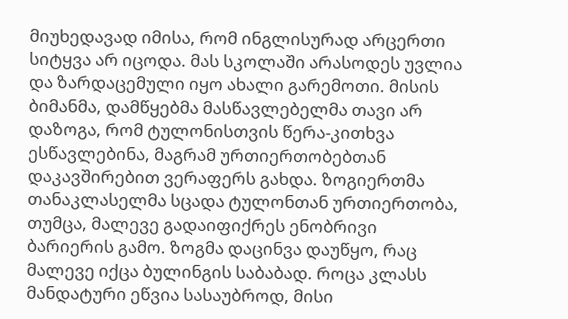მიუხედავად იმისა, რომ ინგლისურად არცერთი სიტყვა არ იცოდა. მას სკოლაში არასოდეს უვლია და ზარდაცემული იყო ახალი გარემოთი. მისის ბიმანმა, დამწყებმა მასწავლებელმა თავი არ დაზოგა, რომ ტულონისთვის წერა-კითხვა ესწავლებინა, მაგრამ ურთიერთობებთან დაკავშირებით ვერაფერს გახდა. ზოგიერთმა თანაკლასელმა სცადა ტულონთან ურთიერთობა, თუმცა, მალევე გადაიფიქრეს ენობრივი ბარიერის გამო. ზოგმა დაცინვა დაუწყო, რაც მალევე იქცა ბულინგის საბაბად. როცა კლასს მანდატური ეწვია სასაუბროდ, მისი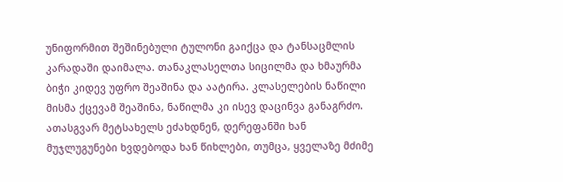უნიფორმით შეშინებული ტულონი გაიქცა და ტანსაცმლის კარადაში დაიმალა. თანაკლასელთა სიცილმა და ხმაურმა ბიჭი კიდევ უფრო შეაშინა და აატირა. კლასელების ნაწილი მისმა ქცევამ შეაშინა, ნაწილმა კი ისევ დაცინვა განაგრძო. ათასგვარ მეტსახელს ეძახდნენ, დერეფანში ხან მუჯლუგუნები ხვდებოდა ხან წიხლები, თუმცა, ყველაზე მძიმე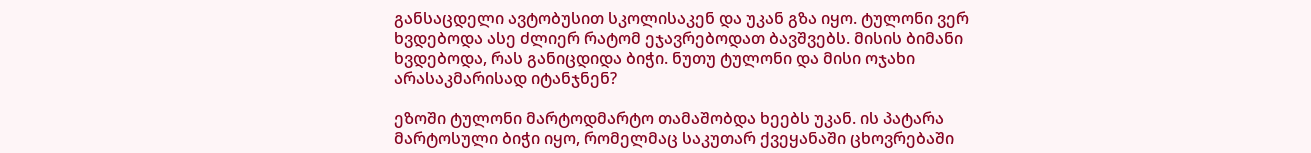განსაცდელი ავტობუსით სკოლისაკენ და უკან გზა იყო. ტულონი ვერ ხვდებოდა ასე ძლიერ რატომ ეჯავრებოდათ ბავშვებს. მისის ბიმანი ხვდებოდა, რას განიცდიდა ბიჭი. ნუთუ ტულონი და მისი ოჯახი არასაკმარისად იტანჯნენ?

ეზოში ტულონი მარტოდმარტო თამაშობდა ხეებს უკან. ის პატარა მარტოსული ბიჭი იყო, რომელმაც საკუთარ ქვეყანაში ცხოვრებაში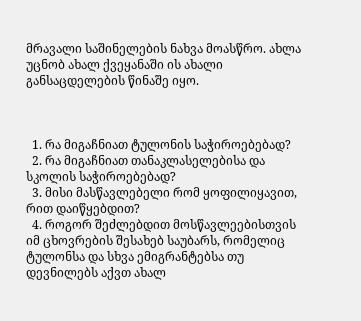მრავალი საშინელების ნახვა მოასწრო. ახლა უცნობ ახალ ქვეყანაში ის ახალი განსაცდელების წინაშე იყო.



  1. რა მიგაჩნიათ ტულონის საჭიროებებად?
  2. რა მიგაჩნიათ თანაკლასელებისა და სკოლის საჭიროებებად?
  3. მისი მასწავლებელი რომ ყოფილიყავით, რით დაიწყებდით?
  4. როგორ შეძლებდით მოსწავლეებისთვის იმ ცხოვრების შესახებ საუბარს, რომელიც ტულონსა და სხვა ემიგრანტებსა თუ დევნილებს აქვთ ახალ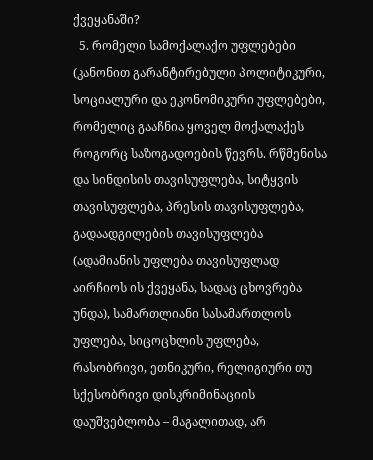ქვეყანაში?
  5. რომელი სამოქალაქო უფლებები (კანონით გარანტირებული პოლიტიკური, სოციალური და ეკონომიკური უფლებები, რომელიც გააჩნია ყოველ მოქალაქეს როგორც საზოგადოების წევრს. რწმენისა და სინდისის თავისუფლება, სიტყვის თავისუფლება, პრესის თავისუფლება, გადაადგილების თავისუფლება (ადამიანის უფლება თავისუფლად აირჩიოს ის ქვეყანა, სადაც ცხოვრება უნდა), სამართლიანი სასამართლოს უფლება, სიცოცხლის უფლება, რასობრივი, ეთნიკური, რელიგიური თუ სქესობრივი დისკრიმინაციის დაუშვებლობა – მაგალითად, არ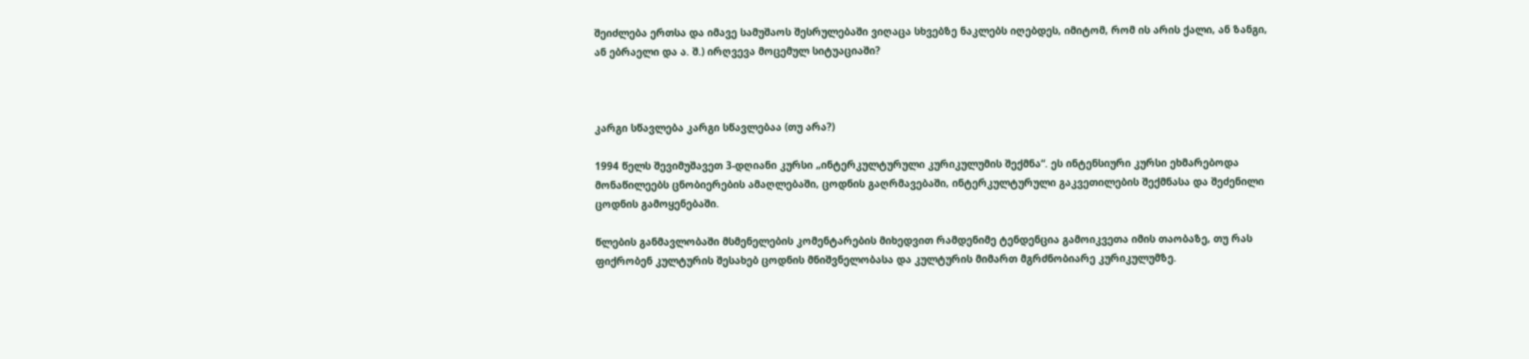შეიძლება ერთსა და იმავე სამუშაოს შესრულებაში ვიღაცა სხვებზე ნაკლებს იღებდეს, იმიტომ, რომ ის არის ქალი, ან ზანგი, ან ებრაელი და ა. შ.) ირღვევა მოცემულ სიტუაციაში?



კარგი სწავლება კარგი სწავლებაა (თუ არა?)

1994 წელს შევიმუშავეთ 3-დღიანი კურსი „ინტერკულტურული კურიკულუმის შექმნა“. ეს ინტენსიური კურსი ეხმარებოდა მონაწილეებს ცნობიერების ამაღლებაში, ცოდნის გაღრმავებაში, ინტერკულტურული გაკვეთილების შექმნასა და შეძენილი ცოდნის გამოყენებაში.

წლების განმავლობაში მსმენელების კომენტარების მიხედვით რამდენიმე ტენდენცია გამოიკვეთა იმის თაობაზე, თუ რას ფიქრობენ კულტურის შესახებ ცოდნის მნიშვნელობასა და კულტურის მიმართ მგრძნობიარე კურიკულუმზე.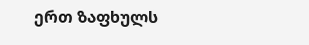ერთ ზაფხულს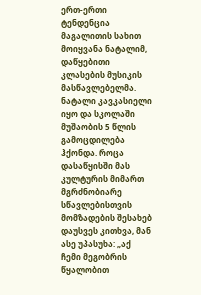ერთ-ერთი ტენდენცია მაგალითის სახით მოიყვანა ნატალიმ, დაწყებითი კლასების მუსიკის მასწავლებელმა. ნატალი კავკასიელი იყო და სკოლაში მუშაობის 5 წლის გამოცდილება ჰქონდა. როცა დასაწყისში მას კულტურის მიმართ მგრძნობიარე სწავლებისთვის მომზადების შესახებ დაუსვეს კითხვა, მან ასე უპასუხა: „აქ ჩემი მეგობრის წყალობით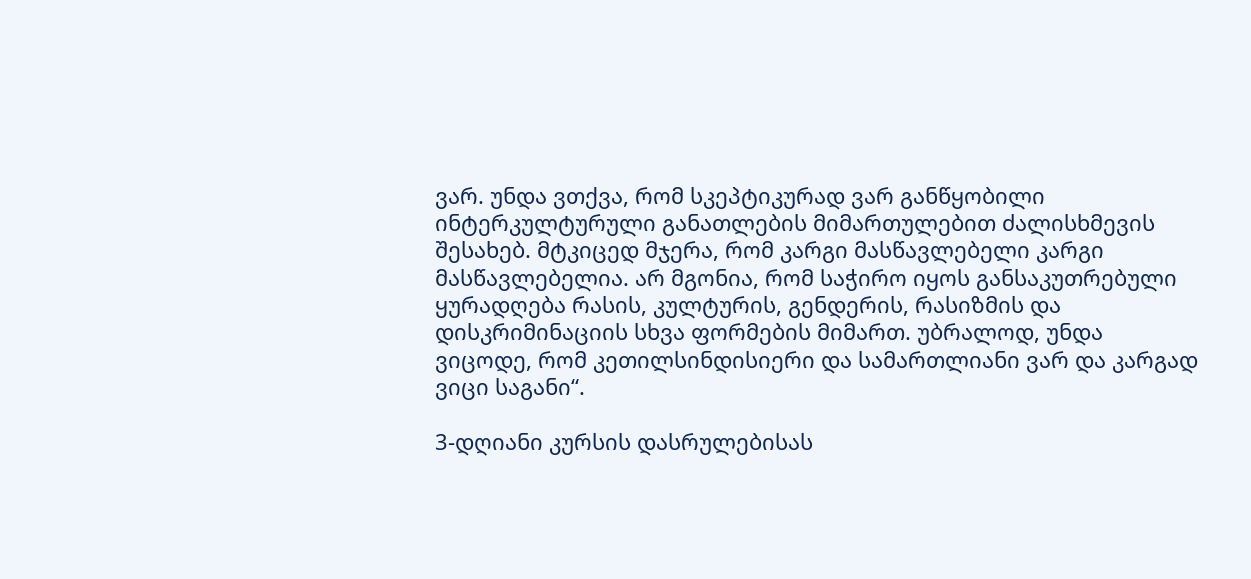ვარ. უნდა ვთქვა, რომ სკეპტიკურად ვარ განწყობილი ინტერკულტურული განათლების მიმართულებით ძალისხმევის შესახებ. მტკიცედ მჯერა, რომ კარგი მასწავლებელი კარგი მასწავლებელია. არ მგონია, რომ საჭირო იყოს განსაკუთრებული ყურადღება რასის, კულტურის, გენდერის, რასიზმის და დისკრიმინაციის სხვა ფორმების მიმართ. უბრალოდ, უნდა ვიცოდე, რომ კეთილსინდისიერი და სამართლიანი ვარ და კარგად ვიცი საგანი“.

3-დღიანი კურსის დასრულებისას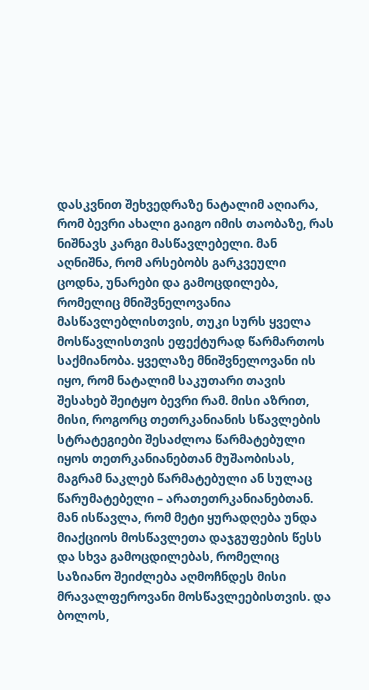დასკვნით შეხვედრაზე ნატალიმ აღიარა, რომ ბევრი ახალი გაიგო იმის თაობაზე, რას ნიშნავს კარგი მასწავლებელი. მან აღნიშნა, რომ არსებობს გარკვეული ცოდნა, უნარები და გამოცდილება, რომელიც მნიშვნელოვანია მასწავლებლისთვის, თუკი სურს ყველა მოსწავლისთვის ეფექტურად წარმართოს საქმიანობა. ყველაზე მნიშვნელოვანი ის იყო, რომ ნატალიმ საკუთარი თავის შესახებ შეიტყო ბევრი რამ. მისი აზრით, მისი, როგორც თეთრკანიანის სწავლების სტრატეგიები შესაძლოა წარმატებული იყოს თეთრკანიანებთან მუშაობისას, მაგრამ ნაკლებ წარმატებული ან სულაც წარუმატებელი – არათეთრკანიანებთან. მან ისწავლა, რომ მეტი ყურადღება უნდა მიაქციოს მოსწავლეთა დაჯგუფების წესს და სხვა გამოცდილებას, რომელიც საზიანო შეიძლება აღმოჩნდეს მისი მრავალფეროვანი მოსწავლეებისთვის. და ბოლოს,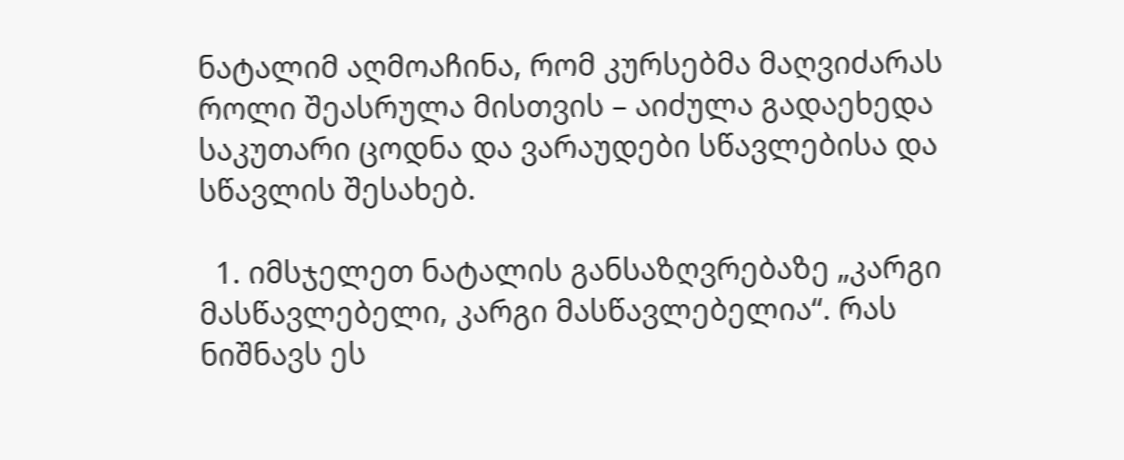ნატალიმ აღმოაჩინა, რომ კურსებმა მაღვიძარას როლი შეასრულა მისთვის – აიძულა გადაეხედა საკუთარი ცოდნა და ვარაუდები სწავლებისა და სწავლის შესახებ.

  1. იმსჯელეთ ნატალის განსაზღვრებაზე „კარგი მასწავლებელი, კარგი მასწავლებელია“. რას ნიშნავს ეს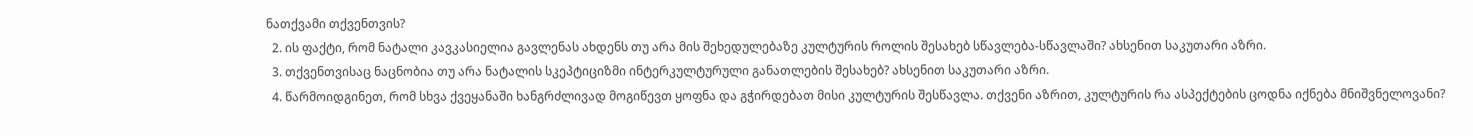ნათქვამი თქვენთვის?
  2. ის ფაქტი, რომ ნატალი კავკასიელია გავლენას ახდენს თუ არა მის შეხედულებაზე კულტურის როლის შესახებ სწავლება-სწავლაში? ახსენით საკუთარი აზრი.
  3. თქვენთვისაც ნაცნობია თუ არა ნატალის სკეპტიციზმი ინტერკულტურული განათლების შესახებ? ახსენით საკუთარი აზრი.
  4. წარმოიდგინეთ, რომ სხვა ქვეყანაში ხანგრძლივად მოგიწევთ ყოფნა და გჭირდებათ მისი კულტურის შესწავლა. თქვენი აზრით, კულტურის რა ასპექტების ცოდნა იქნება მნიშვნელოვანი?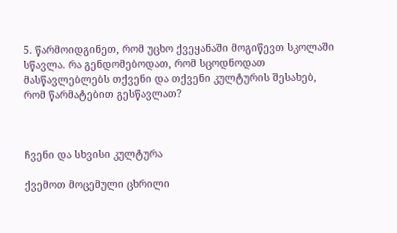5. წარმოიდგინეთ, რომ უცხო ქვეყანაში მოგიწევთ სკოლაში სწავლა. რა გენდომებოდათ, რომ სცოდნოდათ მასწავლებლებს თქვენი და თქვენი კულტურის შესახებ, რომ წარმატებით გესწავლათ?



ჩვენი და სხვისი კულტურა

ქვემოთ მოცემული ცხრილი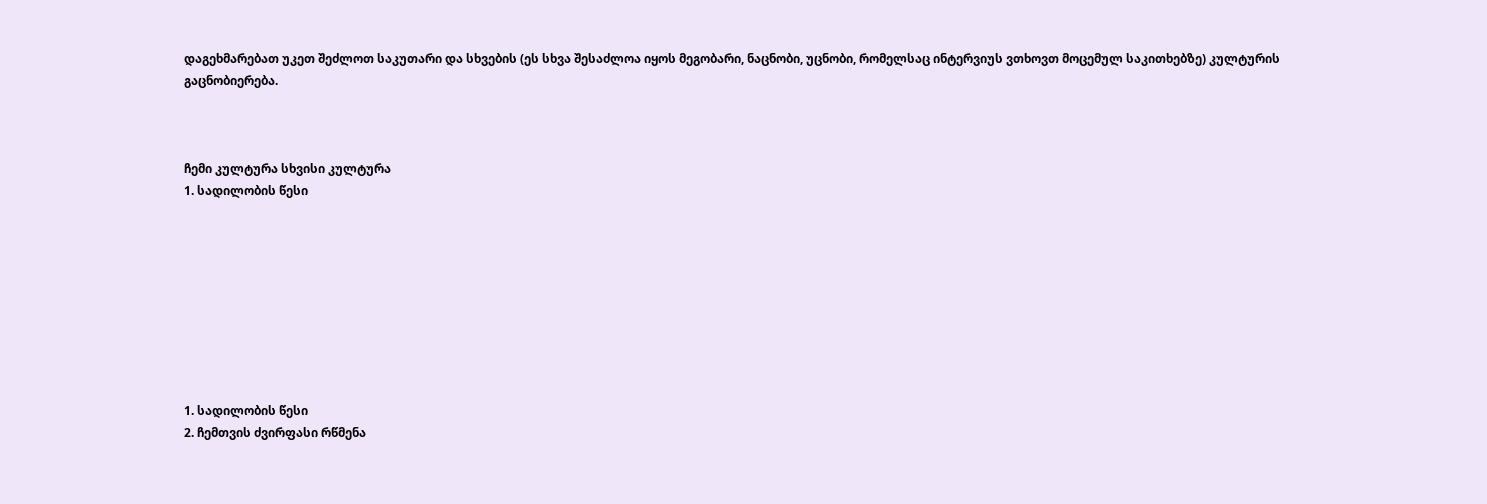დაგეხმარებათ უკეთ შეძლოთ საკუთარი და სხვების (ეს სხვა შესაძლოა იყოს მეგობარი, ნაცნობი, უცნობი, რომელსაც ინტერვიუს ვთხოვთ მოცემულ საკითხებზე) კულტურის გაცნობიერება.



ჩემი კულტურა სხვისი კულტურა
1. სადილობის წესი









1. სადილობის წესი
2. ჩემთვის ძვირფასი რწმენა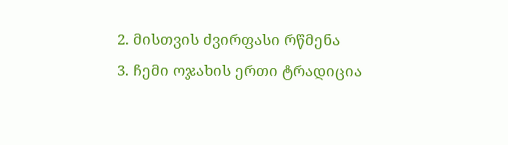2. მისთვის ძვირფასი რწმენა
3. ჩემი ოჯახის ერთი ტრადიცია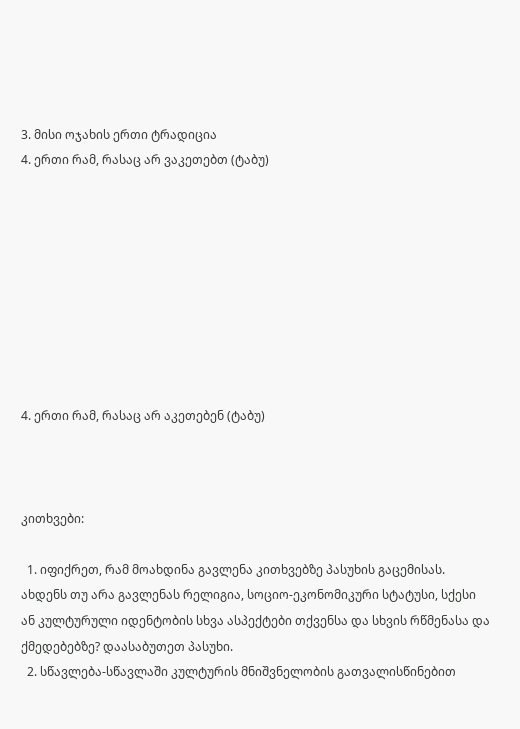3. მისი ოჯახის ერთი ტრადიცია
4. ერთი რამ, რასაც არ ვაკეთებთ (ტაბუ)









4. ერთი რამ, რასაც არ აკეთებენ (ტაბუ)



კითხვები:

  1. იფიქრეთ, რამ მოახდინა გავლენა კითხვებზე პასუხის გაცემისას. ახდენს თუ არა გავლენას რელიგია, სოციო-ეკონომიკური სტატუსი, სქესი ან კულტურული იდენტობის სხვა ასპექტები თქვენსა და სხვის რწმენასა და ქმედებებზე? დაასაბუთეთ პასუხი.
  2. სწავლება-სწავლაში კულტურის მნიშვნელობის გათვალისწინებით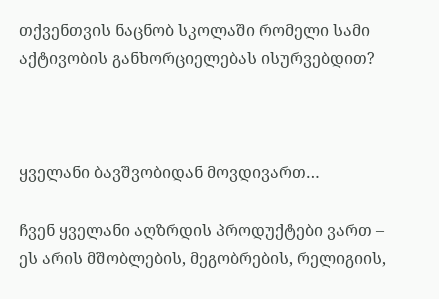თქვენთვის ნაცნობ სკოლაში რომელი სამი აქტივობის განხორციელებას ისურვებდით?



ყველანი ბავშვობიდან მოვდივართ…

ჩვენ ყველანი აღზრდის პროდუქტები ვართ – ეს არის მშობლების, მეგობრების, რელიგიის,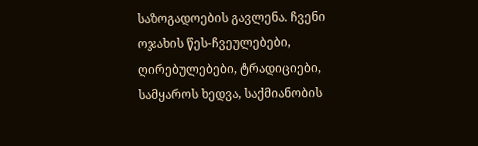საზოგადოების გავლენა. ჩვენი ოჯახის წეს-ჩვეულებები, ღირებულებები, ტრადიციები, სამყაროს ხედვა, საქმიანობის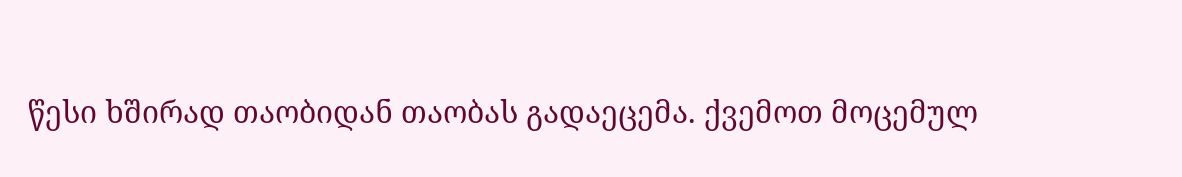წესი ხშირად თაობიდან თაობას გადაეცემა. ქვემოთ მოცემულ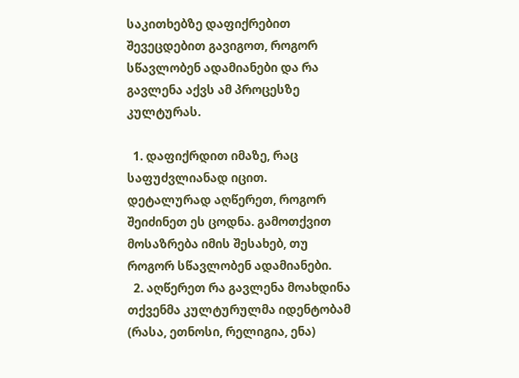საკითხებზე დაფიქრებით შევეცდებით გავიგოთ, როგორ სწავლობენ ადამიანები და რა გავლენა აქვს ამ პროცესზე კულტურას.

  1. დაფიქრდით იმაზე, რაც საფუძვლიანად იცით. დეტალურად აღწერეთ, როგორ შეიძინეთ ეს ცოდნა. გამოთქვით მოსაზრება იმის შესახებ, თუ როგორ სწავლობენ ადამიანები.
  2. აღწერეთ რა გავლენა მოახდინა თქვენმა კულტურულმა იდენტობამ (რასა, ეთნოსი, რელიგია, ენა)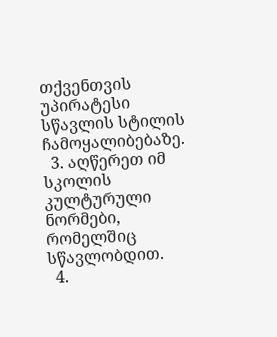თქვენთვის უპირატესი სწავლის სტილის ჩამოყალიბებაზე.
  3. აღწერეთ იმ სკოლის კულტურული ნორმები, რომელშიც სწავლობდით.
  4.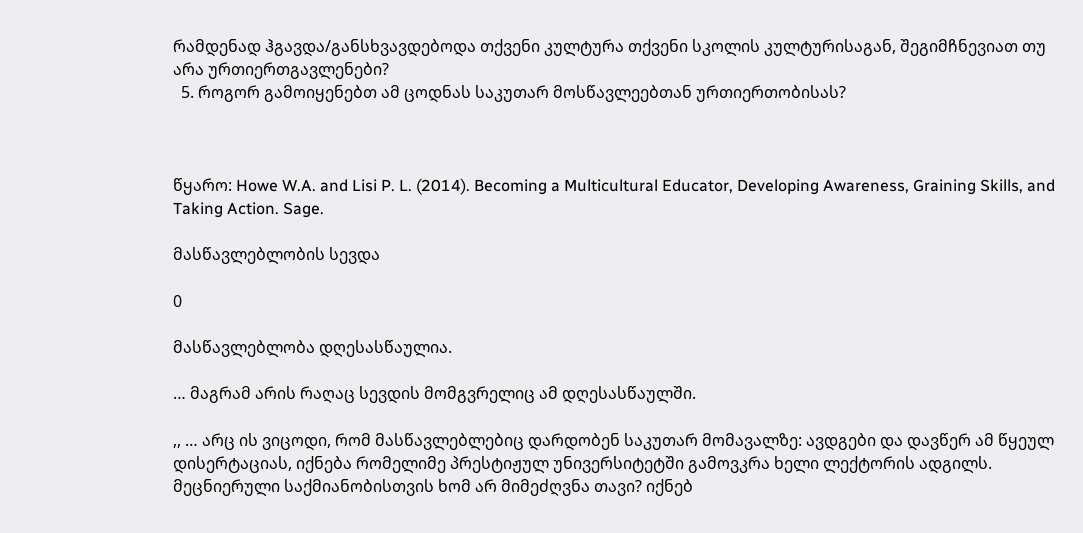რამდენად ჰგავდა/განსხვავდებოდა თქვენი კულტურა თქვენი სკოლის კულტურისაგან, შეგიმჩნევიათ თუ არა ურთიერთგავლენები?
  5. როგორ გამოიყენებთ ამ ცოდნას საკუთარ მოსწავლეებთან ურთიერთობისას?



წყარო: Howe W.A. and Lisi P. L. (2014). Becoming a Multicultural Educator, Developing Awareness, Graining Skills, and Taking Action. Sage.

მასწავლებლობის სევდა

0

მასწავლებლობა დღესასწაულია.

… მაგრამ არის რაღაც სევდის მომგვრელიც ამ დღესასწაულში.

,, … არც ის ვიცოდი, რომ მასწავლებლებიც დარდობენ საკუთარ მომავალზე: ავდგები და დავწერ ამ წყეულ დისერტაციას, იქნება რომელიმე პრესტიჟულ უნივერსიტეტში გამოვკრა ხელი ლექტორის ადგილს. მეცნიერული საქმიანობისთვის ხომ არ მიმეძღვნა თავი? იქნებ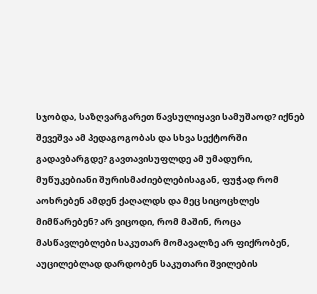სჯობდა, საზღვარგარეთ წავსულიყავი სამუშაოდ? იქნებ შევეშვა ამ პედაგოგობას და სხვა სექტორში გადავბარგდე? გავთავისუფლდე ამ უმადური, მუწუკებიანი შურისმაძიებლებისაგან, ფუჭად რომ აოხრებენ ამდენ ქაღალდს და მეც სიცოცხლეს მიმწარებენ? არ ვიცოდი, რომ მაშინ, როცა მასწავლებლები საკუთარ მომავალზე არ ფიქრობენ, აუცილებლად დარდობენ საკუთარი შვილების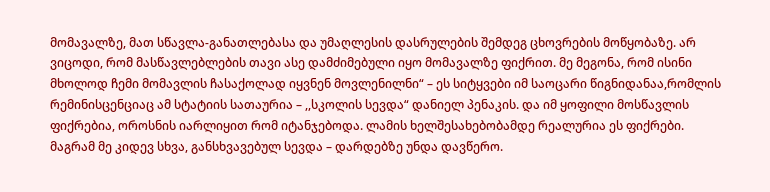მომავალზე, მათ სწავლა-განათლებასა და უმაღლესის დასრულების შემდეგ ცხოვრების მოწყობაზე. არ ვიცოდი, რომ მასწავლებლების თავი ასე დამძიმებული იყო მომავალზე ფიქრით. მე მეგონა, რომ ისინი მხოლოდ ჩემი მომავლის ჩასაქოლად იყვნენ მოვლენილნი“ – ეს სიტყვები იმ საოცარი წიგნიდანაა,რომლის რემინისცენციაც ამ სტატიის სათაურია – ,,სკოლის სევდა“ დანიელ პენაკის. და იმ ყოფილი მოსწავლის ფიქრებია, ოროსნის იარლიყით რომ იტანჯებოდა. ლამის ხელშესახებობამდე რეალურია ეს ფიქრები. მაგრამ მე კიდევ სხვა, განსხვავებულ სევდა – დარდებზე უნდა დავწერო.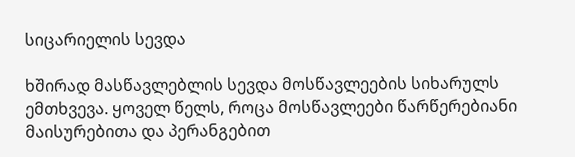სიცარიელის სევდა

ხშირად მასწავლებლის სევდა მოსწავლეების სიხარულს ემთხვევა. ყოველ წელს, როცა მოსწავლეები წარწერებიანი მაისურებითა და პერანგებით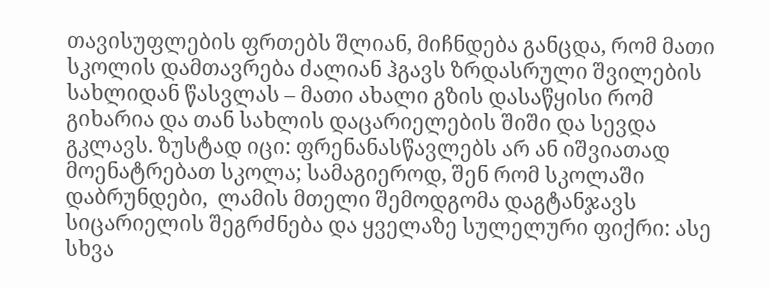თავისუფლების ფრთებს შლიან, მიჩნდება განცდა, რომ მათი სკოლის დამთავრება ძალიან ჰგავს ზრდასრული შვილების სახლიდან წასვლას – მათი ახალი გზის დასაწყისი რომ გიხარია და თან სახლის დაცარიელების შიში და სევდა გკლავს. ზუსტად იცი: ფრენანასწავლებს არ ან იშვიათად მოენატრებათ სკოლა; სამაგიეროდ, შენ რომ სკოლაში დაბრუნდები,  ლამის მთელი შემოდგომა დაგტანჯავს  სიცარიელის შეგრძნება და ყველაზე სულელური ფიქრი: ასე სხვა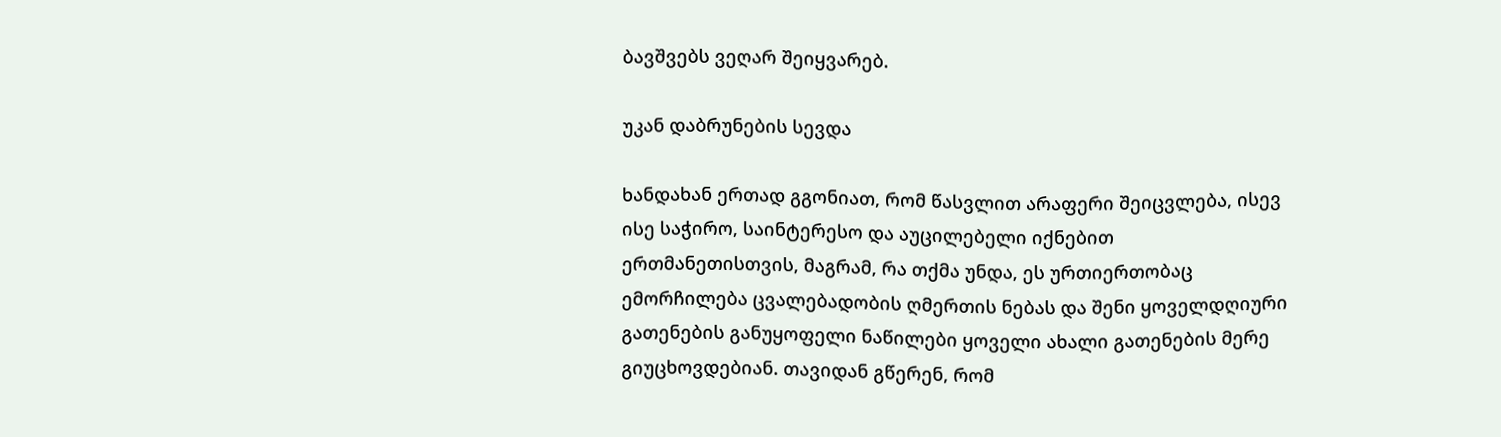ბავშვებს ვეღარ შეიყვარებ.

უკან დაბრუნების სევდა

ხანდახან ერთად გგონიათ, რომ წასვლით არაფერი შეიცვლება, ისევ ისე საჭირო, საინტერესო და აუცილებელი იქნებით ერთმანეთისთვის, მაგრამ, რა თქმა უნდა, ეს ურთიერთობაც ემორჩილება ცვალებადობის ღმერთის ნებას და შენი ყოველდღიური გათენების განუყოფელი ნაწილები ყოველი ახალი გათენების მერე გიუცხოვდებიან. თავიდან გწერენ, რომ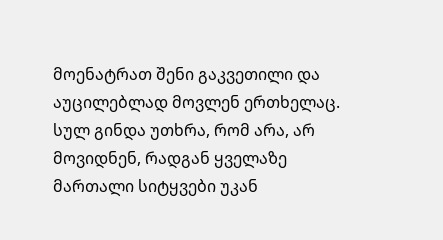მოენატრათ შენი გაკვეთილი და აუცილებლად მოვლენ ერთხელაც. სულ გინდა უთხრა, რომ არა, არ მოვიდნენ, რადგან ყველაზე მართალი სიტყვები უკან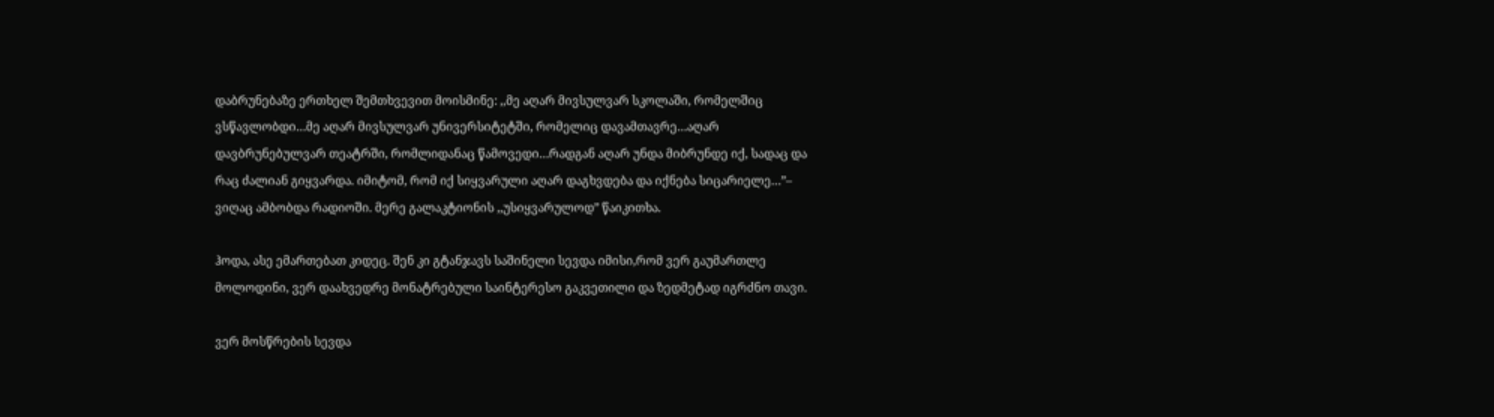დაბრუნებაზე ერთხელ შემთხვევით მოისმინე: ,,მე აღარ მივსულვარ სკოლაში, რომელშიც ვსწავლობდი…მე აღარ მივსულვარ უნივერსიტეტში, რომელიც დავამთავრე…აღარ დავბრუნებულვარ თეატრში, რომლიდანაც წამოვედი…რადგან აღარ უნდა მიბრუნდე იქ, სადაც და რაც ძალიან გიყვარდა. იმიტომ, რომ იქ სიყვარული აღარ დაგხვდება და იქნება სიცარიელე…”– ვიღაც ამბობდა რადიოში. მერე გალაკტიონის ,,უსიყვარულოდ” წაიკითხა.

ჰოდა, ასე ემართებათ კიდეც. შენ კი გტანჯავს საშინელი სევდა იმისი,რომ ვერ გაუმართლე მოლოდინი, ვერ დაახვედრე მონატრებული საინტერესო გაკვეთილი და ზედმეტად იგრძნო თავი.

ვერ მოსწრების სევდა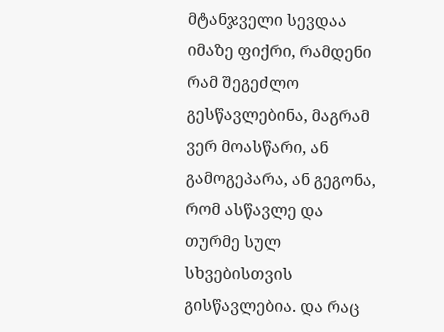მტანჯველი სევდაა იმაზე ფიქრი, რამდენი რამ შეგეძლო გესწავლებინა, მაგრამ ვერ მოასწარი, ან გამოგეპარა, ან გეგონა, რომ ასწავლე და თურმე სულ სხვებისთვის გისწავლებია. და რაც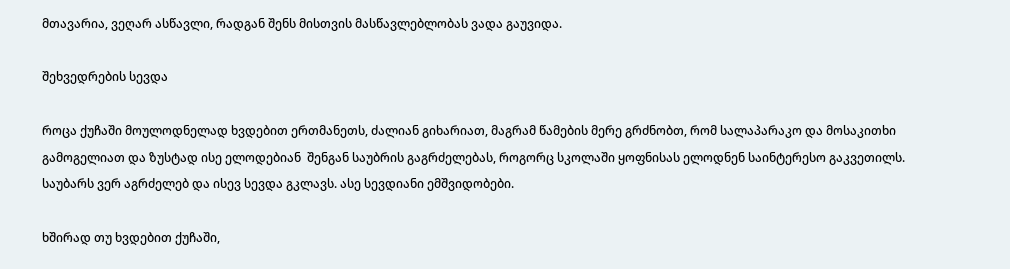მთავარია, ვეღარ ასწავლი, რადგან შენს მისთვის მასწავლებლობას ვადა გაუვიდა.

შეხვედრების სევდა

როცა ქუჩაში მოულოდნელად ხვდებით ერთმანეთს, ძალიან გიხარიათ, მაგრამ წამების მერე გრძნობთ, რომ სალაპარაკო და მოსაკითხი გამოგელიათ და ზუსტად ისე ელოდებიან  შენგან საუბრის გაგრძელებას, როგორც სკოლაში ყოფნისას ელოდნენ საინტერესო გაკვეთილს. საუბარს ვერ აგრძელებ და ისევ სევდა გკლავს. ასე სევდიანი ემშვიდობები.

ხშირად თუ ხვდებით ქუჩაში,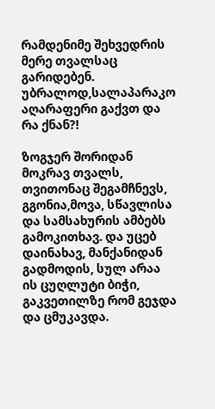რამდენიმე შეხვედრის მერე თვალსაც გარიდებენ. უბრალოდ,სალაპარაკო აღარაფერი გაქვთ და რა ქნან?!

ზოგჯერ შორიდან მოკრავ თვალს, თვითონაც შეგამჩნევს, გგონია,მოვა, სწავლისა და სამსახურის ამბებს გამოკითხავ. და უცებ დაინახავ, მანქანიდან გადმოდის, სულ არაა ის ცუღლუტი ბიჭი, გაკვეთილზე რომ გეჯდა და ცმუკავდა.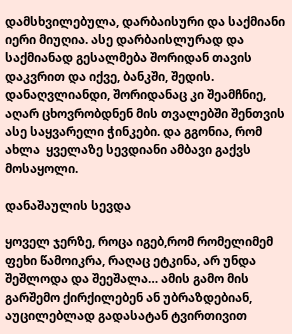დამსხვილებულა, დარბაისური და საქმიანი იერი მიუღია. ასე დარბაისლურად და საქმიანად გესალმება შორიდან თავის დაკვრით და იქვე, ბანკში, შედის. დანაღვლიანდი, შორიდანაც კი შეამჩნიე, აღარ ცხოვრობდნენ მის თვალებში შენთვის ასე საყვარელი ჭინკები. და გგონია, რომ ახლა  ყველაზე სევდიანი ამბავი გაქვს მოსაყოლი.

დანაშაულის სევდა

ყოველ ჯერზე, როცა იგებ,რომ რომელიმემ ფეხი წამოიკრა, რაღაც ეტკინა, არ უნდა შეშლოდა და შეეშალა… ამის გამო მის გარშემო ქირქილებენ ან უბრაზდებიან, აუცილებლად გადასატან ტვირთივით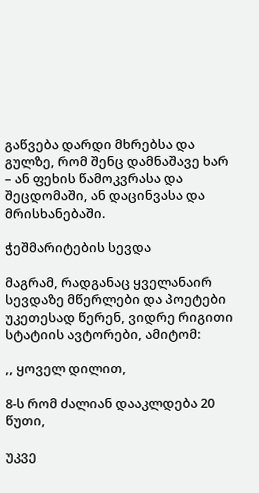გაწვება დარდი მხრებსა და გულზე, რომ შენც დამნაშავე ხარ – ან ფეხის წამოკვრასა და შეცდომაში, ან დაცინვასა და მრისხანებაში.

ჭეშმარიტების სევდა

მაგრამ, რადგანაც ყველანაირ სევდაზე მწერლები და პოეტები უკეთესად წერენ, ვიდრე რიგითი სტატიის ავტორები, ამიტომ:

,, ყოველ დილით,

8-ს რომ ძალიან დააკლდება 20 წუთი,

უკვე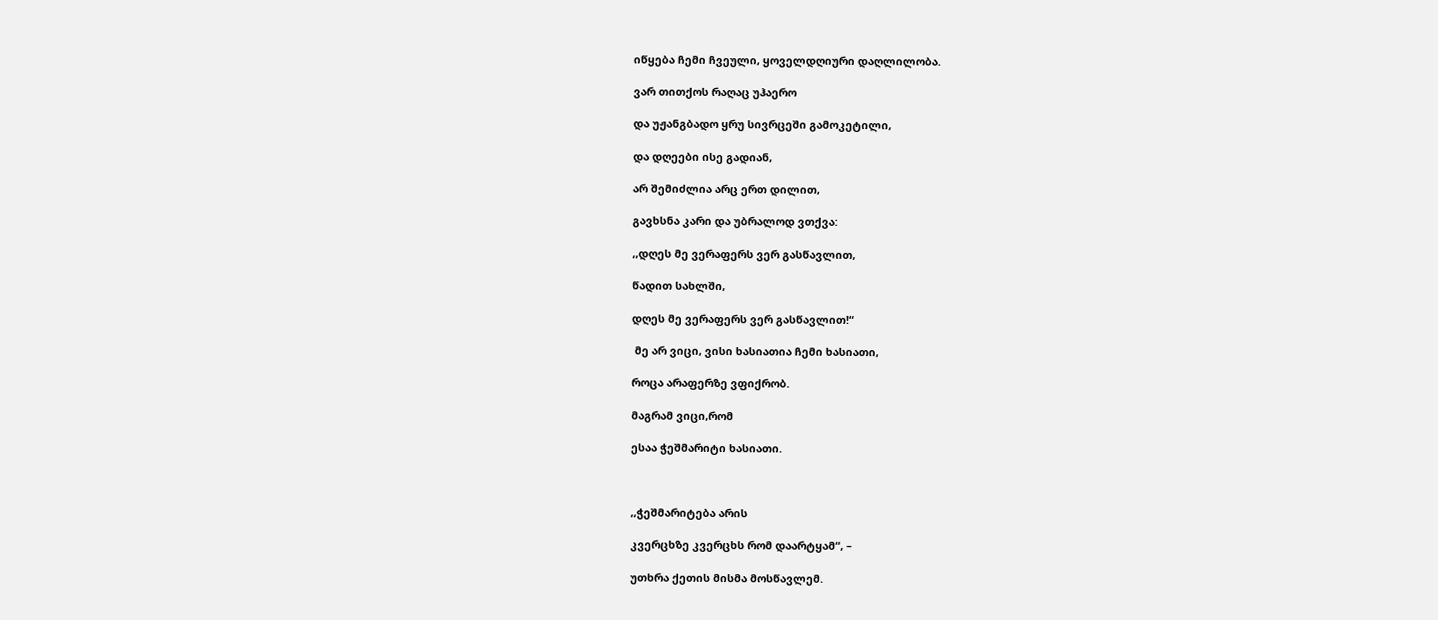იწყება ჩემი ჩვეული, ყოველდღიური დაღლილობა.

ვარ თითქოს რაღაც უჰაერო

და უჟანგბადო ყრუ სივრცეში გამოკეტილი,

და დღეები ისე გადიან,

არ შემიძლია არც ერთ დილით,

გავხსნა კარი და უბრალოდ ვთქვა:

,,დღეს მე ვერაფერს ვერ გასწავლით,

წადით სახლში,

დღეს მე ვერაფერს ვერ გასწავლით!“

 მე არ ვიცი, ვისი ხასიათია ჩემი ხასიათი,

როცა არაფერზე ვფიქრობ.

მაგრამ ვიცი,რომ

ესაა ჭეშმარიტი ხასიათი.



,,ჭეშმარიტება არის

კვერცხზე კვერცხს რომ დაარტყამ“, –

უთხრა ქეთის მისმა მოსწავლემ.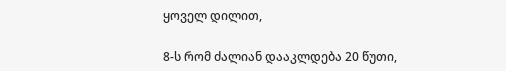ყოველ დილით,

8-ს რომ ძალიან დააკლდება 20 წუთი,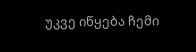უკვე იწყება ჩემი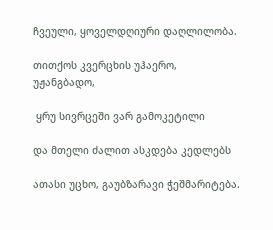ჩვეული, ყოველდღიური დაღლილობა.

თითქოს კვერცხის უჰაერო, უჟანგბადო,

 ყრუ სივრცეში ვარ გამოკეტილი

და მთელი ძალით ასკდება კედლებს

ათასი უცხო, გაუბზარავი ჭეშმარიტება.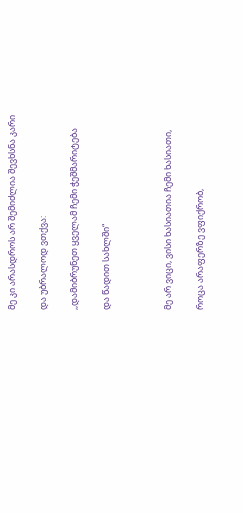მე კი არასდროს არ შემიძლია შევხსნა კარი

და უბრალოდ ვთქვა:

,,დამიბრუნეთ ყველამ ჩემი ჭეშმარიტება

და წადით სახლში“



მე არ ვიცი, ვისი ხასიათია ჩემი ხასიათი,

როცა არაფერზე ვფიქრობ,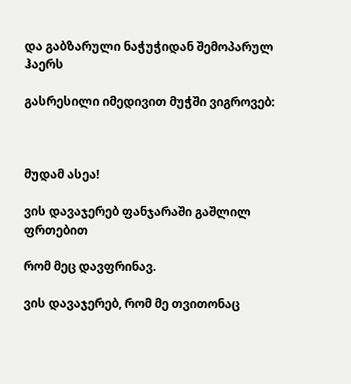და გაბზარული ნაჭუჭიდან შემოპარულ ჰაერს

გასრესილი იმედივით მუჭში ვიგროვებ:



მუდამ ასეა!

ვის დავაჯერებ ფანჯარაში გაშლილ ფრთებით

რომ მეც დავფრინავ.

ვის დავაჯერებ, რომ მე თვითონაც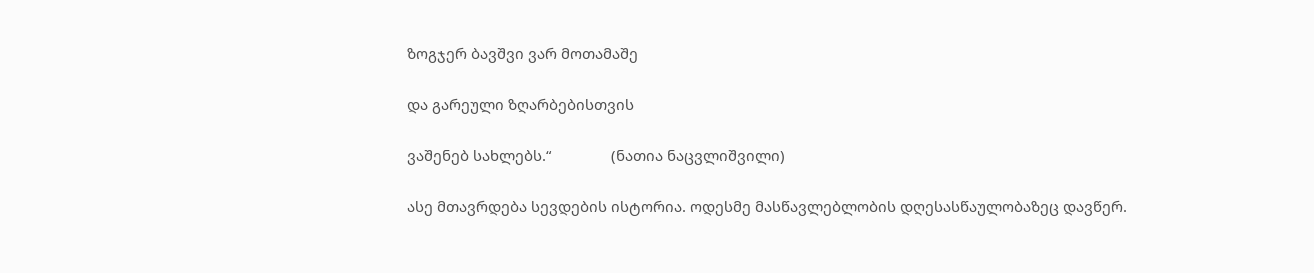ზოგჯერ ბავშვი ვარ მოთამაშე

და გარეული ზღარბებისთვის

ვაშენებ სახლებს.“               (ნათია ნაცვლიშვილი)

ასე მთავრდება სევდების ისტორია. ოდესმე მასწავლებლობის დღესასწაულობაზეც დავწერ.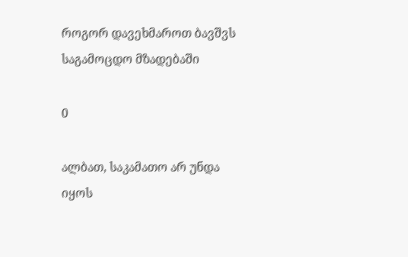როგორ დავეხმაროთ ბავშვს საგამოცდო მზადებაში

0

ალბათ, საკამათო არ უნდა იყოს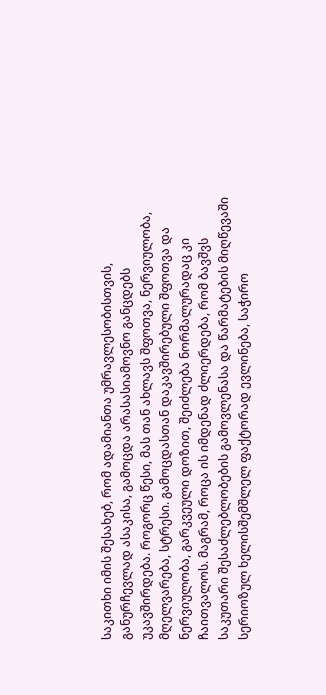საკითხი იმის შესახებ, რომ ადამიანთა უმრავლესობისთვის, განურჩევლად ასაკისა, გამოცდა არასასიამოვნო განცდებს უკავშირდება. როგორც წესი, მას თან ახლავს შფოთვა, ნერვიულობა, მღელვარება, სტრესი. გამოცდასთან დაკავშირებული შფოთვა და ნერვიულობა, გარკვეული დოზით, შეიძლება ნორმალურადაც კი ჩაითვალოს. მაგრამ, როცა ის იმდენად ძლიერდება, რომ ბავშვს საკუთარი შესაძლებლობების გამოვლენასა და წარმატების მიღწევაში სერიოზულ ხელისშემშლელ ფაქტორად ევლინება, საჭირო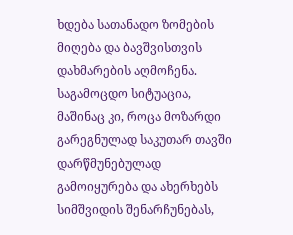ხდება სათანადო ზომების მიღება და ბავშვისთვის დახმარების აღმოჩენა. საგამოცდო სიტუაცია, მაშინაც კი, როცა მოზარდი გარეგნულად საკუთარ თავში დარწმუნებულად გამოიყურება და ახერხებს სიმშვიდის შენარჩუნებას,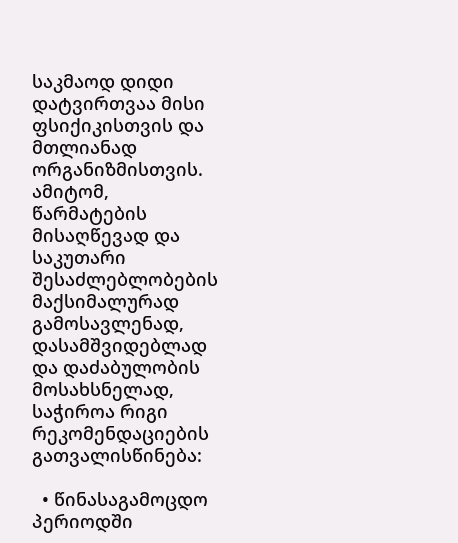საკმაოდ დიდი დატვირთვაა მისი ფსიქიკისთვის და მთლიანად ორგანიზმისთვის. ამიტომ, წარმატების მისაღწევად და საკუთარი შესაძლებლობების მაქსიმალურად გამოსავლენად, დასამშვიდებლად და დაძაბულობის მოსახსნელად, საჭიროა რიგი რეკომენდაციების გათვალისწინება:

  • წინასაგამოცდო პერიოდში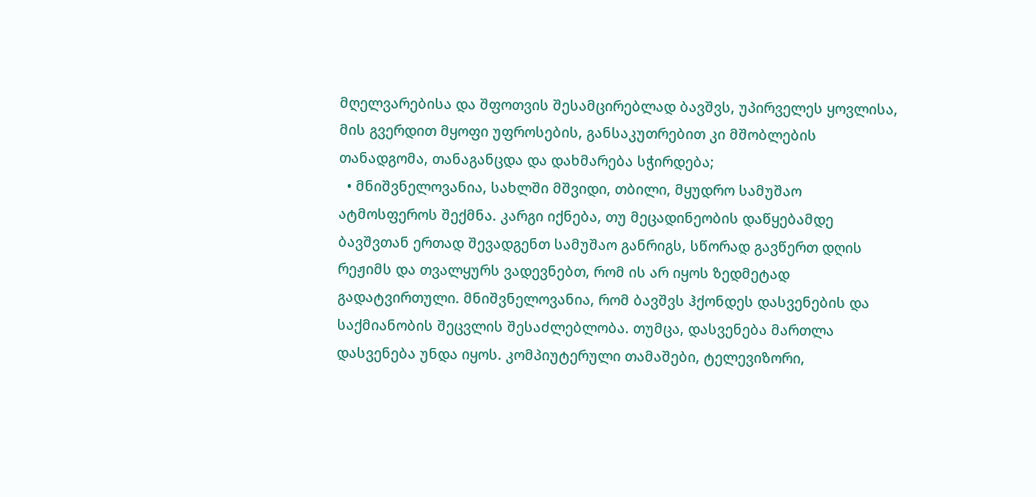მღელვარებისა და შფოთვის შესამცირებლად ბავშვს, უპირველეს ყოვლისა, მის გვერდით მყოფი უფროსების, განსაკუთრებით კი მშობლების თანადგომა, თანაგანცდა და დახმარება სჭირდება;
  • მნიშვნელოვანია, სახლში მშვიდი, თბილი, მყუდრო სამუშაო ატმოსფეროს შექმნა. კარგი იქნება, თუ მეცადინეობის დაწყებამდე ბავშვთან ერთად შევადგენთ სამუშაო განრიგს, სწორად გავწერთ დღის რეჟიმს და თვალყურს ვადევნებთ, რომ ის არ იყოს ზედმეტად გადატვირთული. მნიშვნელოვანია, რომ ბავშვს ჰქონდეს დასვენების და საქმიანობის შეცვლის შესაძლებლობა. თუმცა, დასვენება მართლა დასვენება უნდა იყოს. კომპიუტერული თამაშები, ტელევიზორი,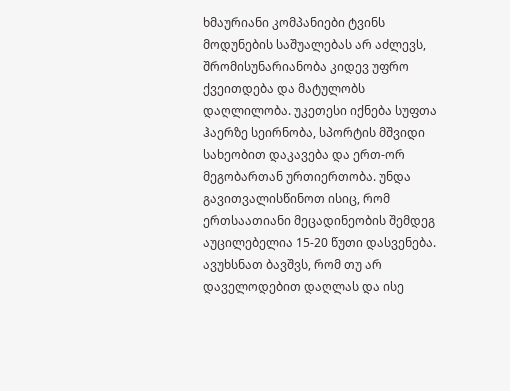ხმაურიანი კომპანიები ტვინს მოდუნების საშუალებას არ აძლევს, შრომისუნარიანობა კიდევ უფრო ქვეითდება და მატულობს დაღლილობა. უკეთესი იქნება სუფთა ჰაერზე სეირნობა, სპორტის მშვიდი სახეობით დაკავება და ერთ-ორ მეგობართან ურთიერთობა. უნდა გავითვალისწინოთ ისიც, რომ ერთსაათიანი მეცადინეობის შემდეგ აუცილებელია 15-20 წუთი დასვენება. ავუხსნათ ბავშვს, რომ თუ არ დაველოდებით დაღლას და ისე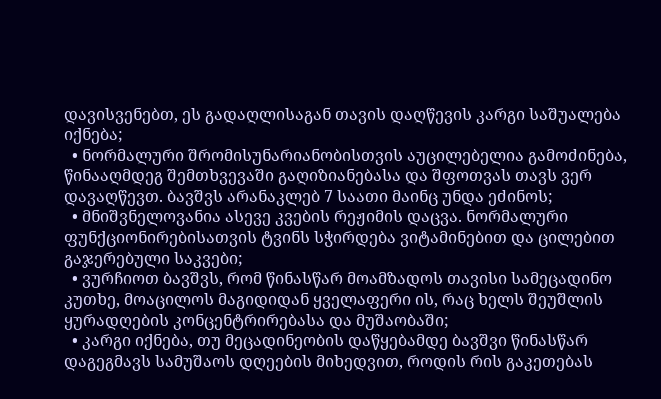დავისვენებთ, ეს გადაღლისაგან თავის დაღწევის კარგი საშუალება იქნება;
  • ნორმალური შრომისუნარიანობისთვის აუცილებელია გამოძინება, წინააღმდეგ შემთხვევაში გაღიზიანებასა და შფოთვას თავს ვერ დავაღწევთ. ბავშვს არანაკლებ 7 საათი მაინც უნდა ეძინოს;
  • მნიშვნელოვანია ასევე კვების რეჟიმის დაცვა. ნორმალური ფუნქციონირებისათვის ტვინს სჭირდება ვიტამინებით და ცილებით გაჯერებული საკვები;
  • ვურჩიოთ ბავშვს, რომ წინასწარ მოამზადოს თავისი სამეცადინო კუთხე, მოაცილოს მაგიდიდან ყველაფერი ის, რაც ხელს შეუშლის ყურადღების კონცენტრირებასა და მუშაობაში;
  • კარგი იქნება, თუ მეცადინეობის დაწყებამდე ბავშვი წინასწარ დაგეგმავს სამუშაოს დღეების მიხედვით, როდის რის გაკეთებას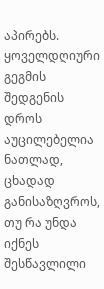აპირებს. ყოველდღიური გეგმის შედგენის დროს აუცილებელია ნათლად, ცხადად განისაზღვროს, თუ რა უნდა იქნეს შესწავლილი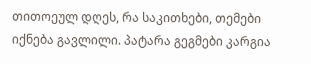თითოეულ დღეს, რა საკითხები, თემები იქნება გავლილი. პატარა გეგმები კარგია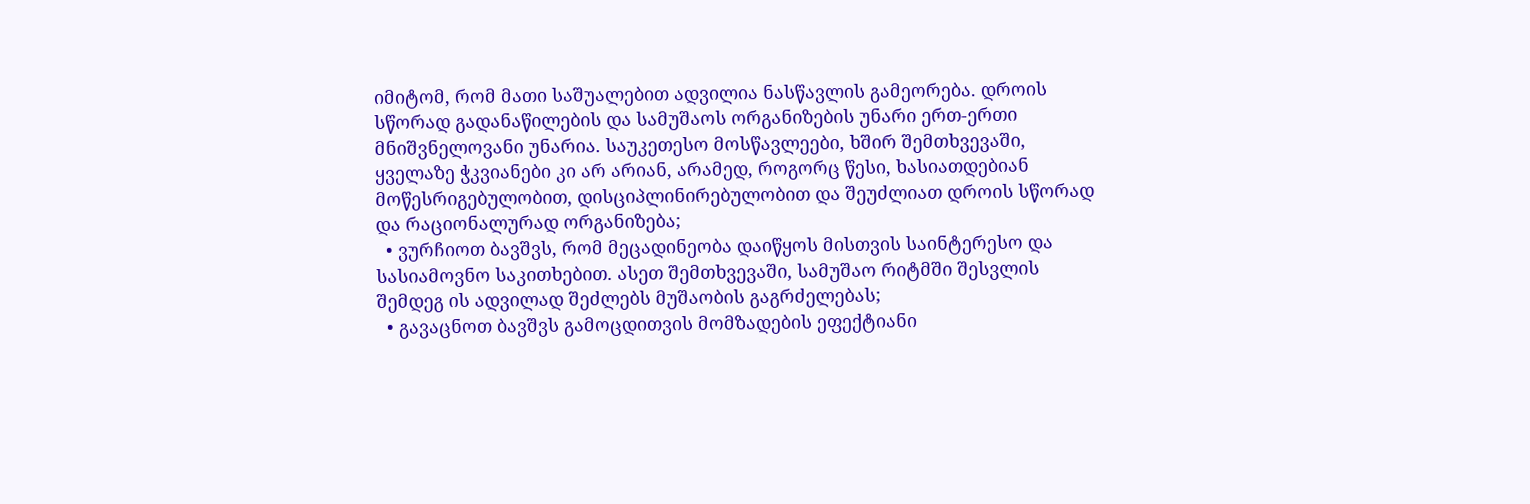იმიტომ, რომ მათი საშუალებით ადვილია ნასწავლის გამეორება. დროის სწორად გადანაწილების და სამუშაოს ორგანიზების უნარი ერთ-ერთი მნიშვნელოვანი უნარია. საუკეთესო მოსწავლეები, ხშირ შემთხვევაში, ყველაზე ჭკვიანები კი არ არიან, არამედ, როგორც წესი, ხასიათდებიან მოწესრიგებულობით, დისციპლინირებულობით და შეუძლიათ დროის სწორად და რაციონალურად ორგანიზება;
  • ვურჩიოთ ბავშვს, რომ მეცადინეობა დაიწყოს მისთვის საინტერესო და სასიამოვნო საკითხებით. ასეთ შემთხვევაში, სამუშაო რიტმში შესვლის შემდეგ ის ადვილად შეძლებს მუშაობის გაგრძელებას;
  • გავაცნოთ ბავშვს გამოცდითვის მომზადების ეფექტიანი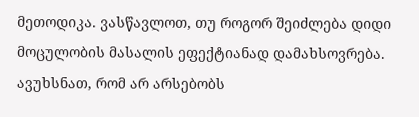მეთოდიკა. ვასწავლოთ, თუ როგორ შეიძლება დიდი მოცულობის მასალის ეფექტიანად დამახსოვრება. ავუხსნათ, რომ არ არსებობს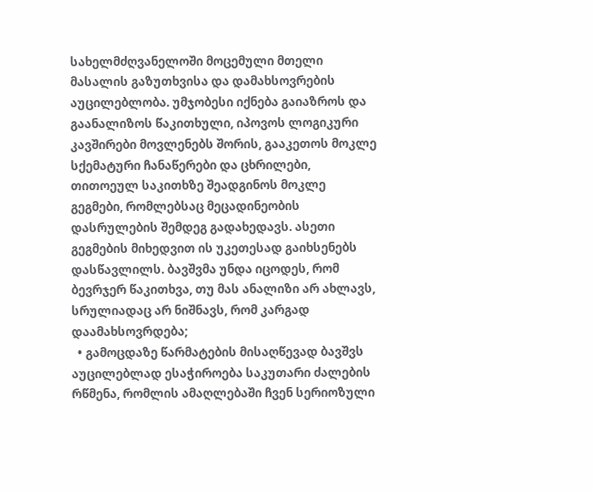სახელმძღვანელოში მოცემული მთელი მასალის გაზუთხვისა და დამახსოვრების აუცილებლობა. უმჯობესი იქნება გაიაზროს და გაანალიზოს წაკითხული, იპოვოს ლოგიკური კავშირები მოვლენებს შორის, გააკეთოს მოკლე სქემატური ჩანაწერები და ცხრილები, თითოეულ საკითხზე შეადგინოს მოკლე გეგმები, რომლებსაც მეცადინეობის დასრულების შემდეგ გადახედავს. ასეთი გეგმების მიხედვით ის უკეთესად გაიხსენებს დასწავლილს. ბავშვმა უნდა იცოდეს, რომ ბევრჯერ წაკითხვა, თუ მას ანალიზი არ ახლავს, სრულიადაც არ ნიშნავს, რომ კარგად დაამახსოვრდება;
  • გამოცდაზე წარმატების მისაღწევად ბავშვს აუცილებლად ესაჭიროება საკუთარი ძალების რწმენა, რომლის ამაღლებაში ჩვენ სერიოზული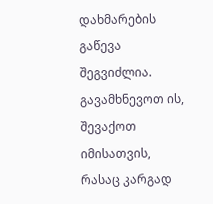დახმარების გაწევა შეგვიძლია. გავამხნევოთ ის, შევაქოთ იმისათვის, რასაც კარგად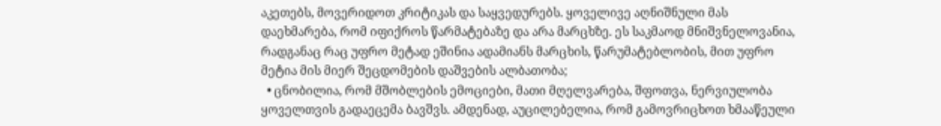აკეთებს, მოვერიდოთ კრიტიკას და საყვედურებს. ყოველივე აღნიშნული მას დაეხმარება, რომ იფიქროს წარმატებაზე და არა მარცხზე. ეს საკმაოდ მნიშვნელოვანია, რადგანაც რაც უფრო მეტად ეშინია ადამიანს მარცხის, წარუმატებლობის, მით უფრო მეტია მის მიერ შეცდომების დაშვების ალბათობა;
  • ცნობილია, რომ მშობლების ემოციები, მათი მღელვარება, შფოთვა, ნერვიულობა ყოველთვის გადაეცემა ბავშვს. ამდენად, აუცილებელია, რომ გამოვრიცხოთ ხმააწეული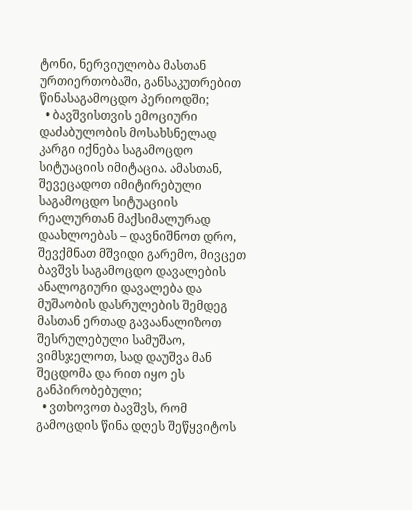ტონი, ნერვიულობა მასთან ურთიერთობაში, განსაკუთრებით წინასაგამოცდო პერიოდში;
  • ბავშვისთვის ემოციური დაძაბულობის მოსახსნელად კარგი იქნება საგამოცდო სიტუაციის იმიტაცია. ამასთან, შევეცადოთ იმიტირებული საგამოცდო სიტუაციის რეალურთან მაქსიმალურად დაახლოებას – დავნიშნოთ დრო, შევქმნათ მშვიდი გარემო, მივცეთ ბავშვს საგამოცდო დავალების ანალოგიური დავალება და მუშაობის დასრულების შემდეგ მასთან ერთად გავაანალიზოთ შესრულებული სამუშაო, ვიმსჯელოთ, სად დაუშვა მან შეცდომა და რით იყო ეს განპირობებული;
  • ვთხოვოთ ბავშვს, რომ გამოცდის წინა დღეს შეწყვიტოს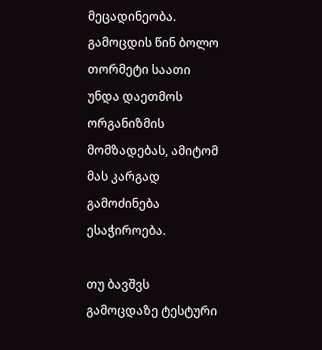მეცადინეობა. გამოცდის წინ ბოლო თორმეტი საათი უნდა დაეთმოს ორგანიზმის მომზადებას, ამიტომ მას კარგად გამოძინება ესაჭიროება.

თუ ბავშვს გამოცდაზე ტესტური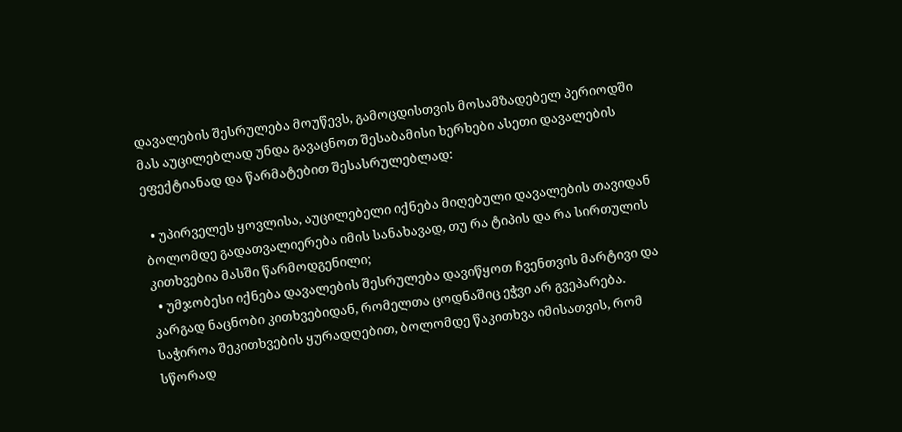დავალების შესრულება მოუწევს, გამოცდისთვის მოსამზადებელ პერიოდში მას აუცილებლად უნდა გავაცნოთ შესაბამისი ხერხები ასეთი დავალების ეფექტიანად და წარმატებით შესასრულებლად:

  • უპირველეს ყოვლისა, აუცილებელი იქნება მიღებული დავალების თავიდან ბოლომდე გადათვალიერება იმის სანახავად, თუ რა ტიპის და რა სირთულის კითხვებია მასში წარმოდგენილი;
  • უმჯობესი იქნება დავალების შესრულება დავიწყოთ ჩვენთვის მარტივი და კარგად ნაცნობი კითხვებიდან, რომელთა ცოდნაშიც ეჭვი არ გვეპარება. საჭიროა შეკითხვების ყურადღებით, ბოლომდე წაკითხვა იმისათვის, რომ სწორად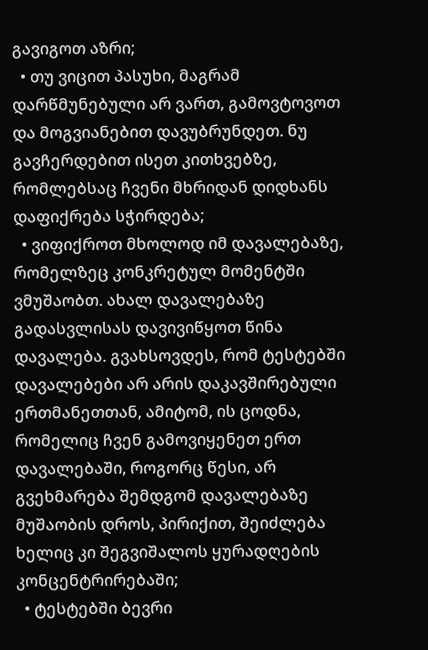გავიგოთ აზრი;
  • თუ ვიცით პასუხი, მაგრამ დარწმუნებული არ ვართ, გამოვტოვოთ და მოგვიანებით დავუბრუნდეთ. ნუ გავჩერდებით ისეთ კითხვებზე, რომლებსაც ჩვენი მხრიდან დიდხანს დაფიქრება სჭირდება;
  • ვიფიქროთ მხოლოდ იმ დავალებაზე, რომელზეც კონკრეტულ მომენტში ვმუშაობთ. ახალ დავალებაზე გადასვლისას დავივიწყოთ წინა დავალება. გვახსოვდეს, რომ ტესტებში დავალებები არ არის დაკავშირებული ერთმანეთთან, ამიტომ, ის ცოდნა, რომელიც ჩვენ გამოვიყენეთ ერთ დავალებაში, როგორც წესი, არ გვეხმარება შემდგომ დავალებაზე მუშაობის დროს, პირიქით, შეიძლება ხელიც კი შეგვიშალოს ყურადღების კონცენტრირებაში;
  • ტესტებში ბევრი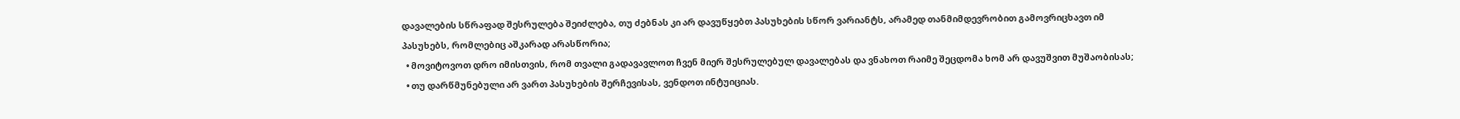დავალების სწრაფად შესრულება შეიძლება, თუ ძებნას კი არ დავუწყებთ პასუხების სწორ ვარიანტს, არამედ თანმიმდევრობით გამოვრიცხავთ იმ პასუხებს, რომლებიც აშკარად არასწორია;
  • მოვიტოვოთ დრო იმისთვის, რომ თვალი გადავავლოთ ჩვენ მიერ შესრულებულ დავალებას და ვნახოთ რაიმე შეცდომა ხომ არ დავუშვით მუშაობისას;
  • თუ დარწმუნებული არ ვართ პასუხების შერჩევისას, ვენდოთ ინტუიციას.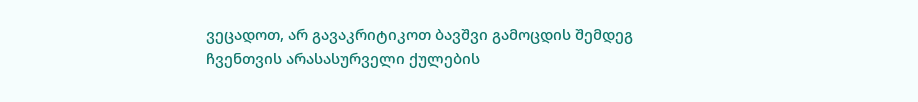ვეცადოთ, არ გავაკრიტიკოთ ბავშვი გამოცდის შემდეგ  ჩვენთვის არასასურველი ქულების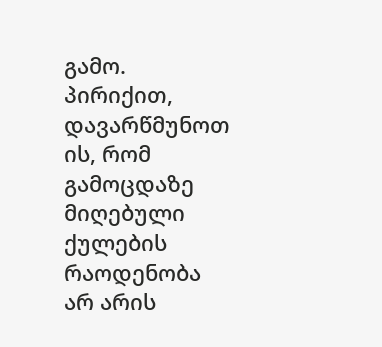გამო. პირიქით, დავარწმუნოთ ის, რომ გამოცდაზე მიღებული ქულების რაოდენობა არ არის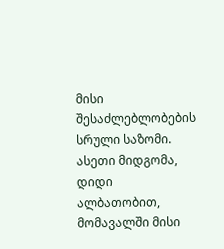მისი შესაძლებლობების სრული საზომი. ასეთი მიდგომა, დიდი ალბათობით, მომავალში მისი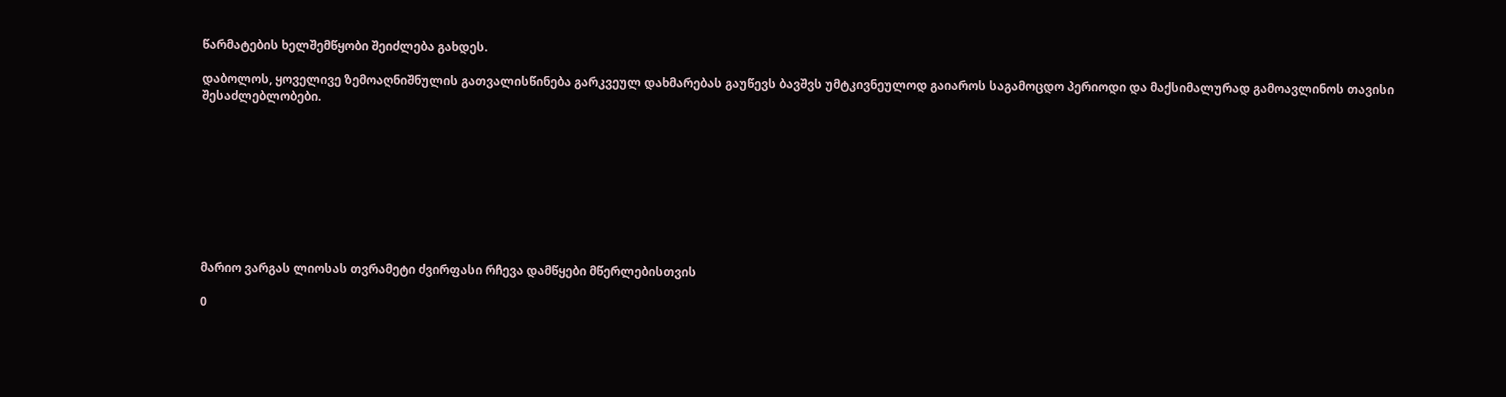წარმატების ხელშემწყობი შეიძლება გახდეს.

დაბოლოს, ყოველივე ზემოაღნიშნულის გათვალისწინება გარკვეულ დახმარებას გაუწევს ბავშვს უმტკივნეულოდ გაიაროს საგამოცდო პერიოდი და მაქსიმალურად გამოავლინოს თავისი შესაძლებლობები.









მარიო ვარგას ლიოსას თვრამეტი ძვირფასი რჩევა დამწყები მწერლებისთვის

0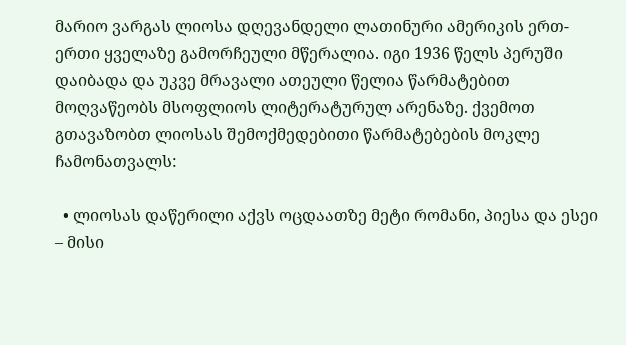მარიო ვარგას ლიოსა დღევანდელი ლათინური ამერიკის ერთ-ერთი ყველაზე გამორჩეული მწერალია. იგი 1936 წელს პერუში დაიბადა და უკვე მრავალი ათეული წელია წარმატებით მოღვაწეობს მსოფლიოს ლიტერატურულ არენაზე. ქვემოთ გთავაზობთ ლიოსას შემოქმედებითი წარმატებების მოკლე ჩამონათვალს:

  • ლიოსას დაწერილი აქვს ოცდაათზე მეტი რომანი, პიესა და ესეი – მისი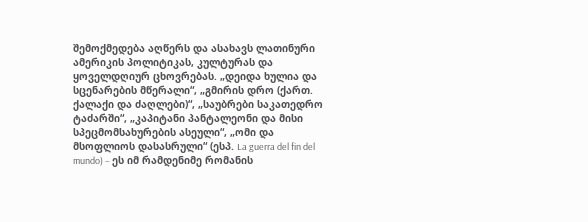შემოქმედება აღწერს და ასახავს ლათინური ამერიკის პოლიტიკას, კულტურას და ყოველდღიურ ცხოვრებას. „დეიდა ხულია და სცენარების მწერალი“, „გმირის დრო (ქართ. ქალაქი და ძაღლები)“, „საუბრები საკათედრო ტაძარში“, „კაპიტანი პანტალეონი და მისი სპეცმომსახურების ასეული“, „ომი და მსოფლიოს დასასრული“ (ესპ. La guerra del fin del mundo) – ეს იმ რამდენიმე რომანის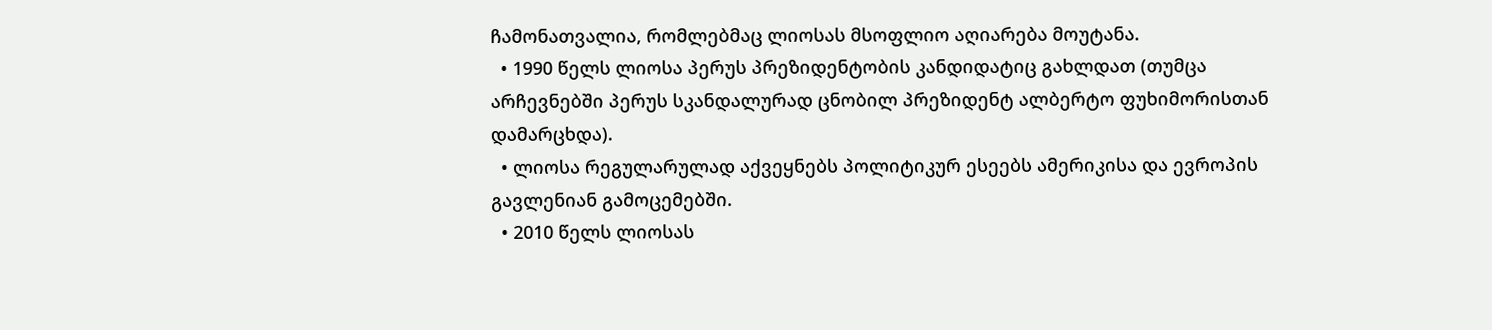ჩამონათვალია, რომლებმაც ლიოსას მსოფლიო აღიარება მოუტანა.
  • 1990 წელს ლიოსა პერუს პრეზიდენტობის კანდიდატიც გახლდათ (თუმცა არჩევნებში პერუს სკანდალურად ცნობილ პრეზიდენტ ალბერტო ფუხიმორისთან დამარცხდა).
  • ლიოსა რეგულარულად აქვეყნებს პოლიტიკურ ესეებს ამერიკისა და ევროპის გავლენიან გამოცემებში.
  • 2010 წელს ლიოსას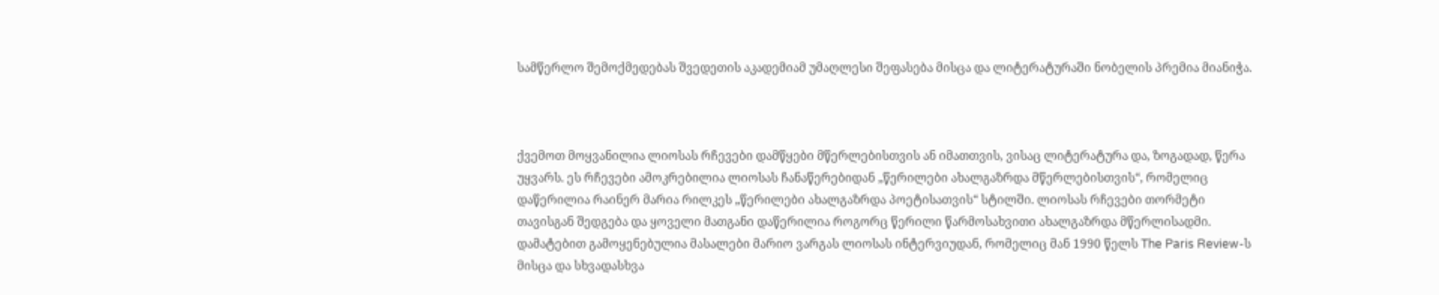სამწერლო შემოქმედებას შვედეთის აკადემიამ უმაღლესი შეფასება მისცა და ლიტერატურაში ნობელის პრემია მიანიჭა.



ქვემოთ მოყვანილია ლიოსას რჩევები დამწყები მწერლებისთვის ან იმათთვის, ვისაც ლიტერატურა და, ზოგადად, წერა უყვარს. ეს რჩევები ამოკრებილია ლიოსას ჩანაწერებიდან „წერილები ახალგაზრდა მწერლებისთვის“, რომელიც დაწერილია რაინერ მარია რილკეს „წერილები ახალგაზრდა პოეტისათვის“ სტილში. ლიოსას რჩევები თორმეტი თავისგან შედგება და ყოველი მათგანი დაწერილია როგორც წერილი წარმოსახვითი ახალგაზრდა მწერლისადმი. დამატებით გამოყენებულია მასალები მარიო ვარგას ლიოსას ინტერვიუდან, რომელიც მან 1990 წელს The Paris Review-ს მისცა და სხვადასხვა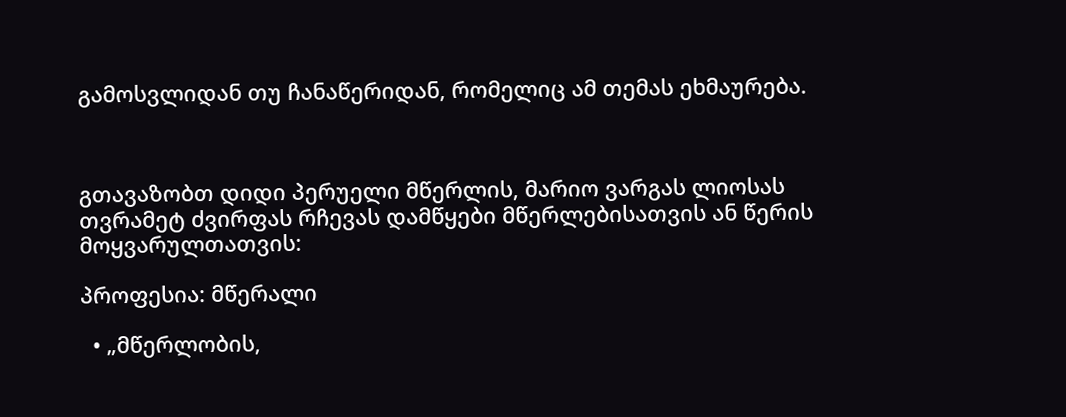გამოსვლიდან თუ ჩანაწერიდან, რომელიც ამ თემას ეხმაურება.



გთავაზობთ დიდი პერუელი მწერლის, მარიო ვარგას ლიოსას თვრამეტ ძვირფას რჩევას დამწყები მწერლებისათვის ან წერის მოყვარულთათვის:

პროფესია: მწერალი

  • „მწერლობის,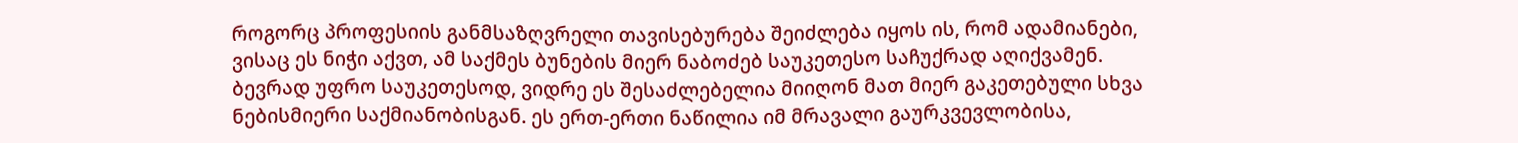როგორც პროფესიის განმსაზღვრელი თავისებურება შეიძლება იყოს ის, რომ ადამიანები, ვისაც ეს ნიჭი აქვთ, ამ საქმეს ბუნების მიერ ნაბოძებ საუკეთესო საჩუქრად აღიქვამენ. ბევრად უფრო საუკეთესოდ, ვიდრე ეს შესაძლებელია მიიღონ მათ მიერ გაკეთებული სხვა ნებისმიერი საქმიანობისგან. ეს ერთ-ერთი ნაწილია იმ მრავალი გაურკვევლობისა,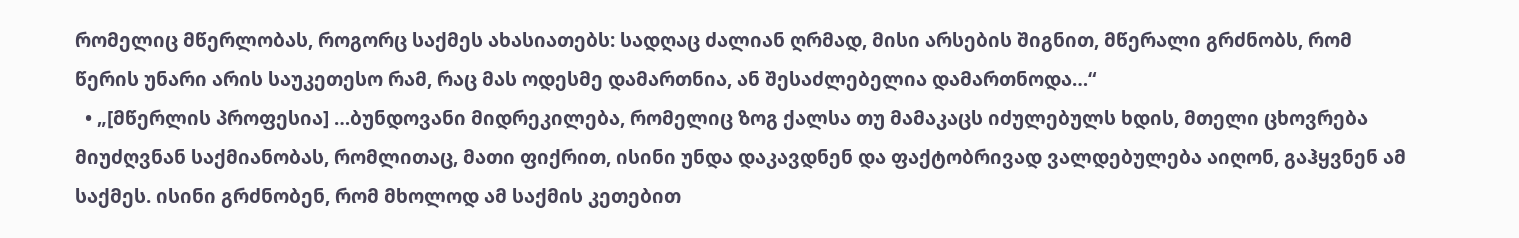რომელიც მწერლობას, როგორც საქმეს ახასიათებს: სადღაც ძალიან ღრმად, მისი არსების შიგნით, მწერალი გრძნობს, რომ წერის უნარი არის საუკეთესო რამ, რაც მას ოდესმე დამართნია, ან შესაძლებელია დამართნოდა…“
  • „[მწერლის პროფესია] …ბუნდოვანი მიდრეკილება, რომელიც ზოგ ქალსა თუ მამაკაცს იძულებულს ხდის, მთელი ცხოვრება მიუძღვნან საქმიანობას, რომლითაც, მათი ფიქრით, ისინი უნდა დაკავდნენ და ფაქტობრივად ვალდებულება აიღონ, გაჰყვნენ ამ საქმეს. ისინი გრძნობენ, რომ მხოლოდ ამ საქმის კეთებით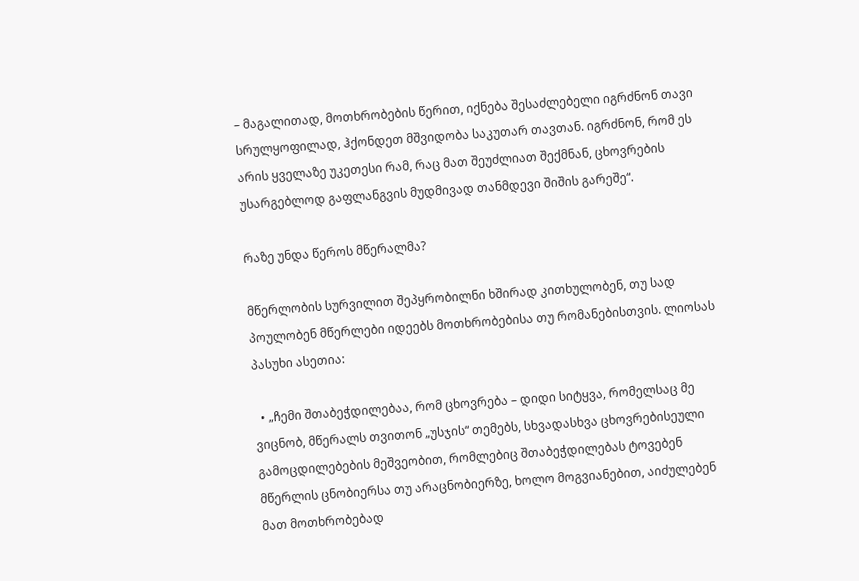– მაგალითად, მოთხრობების წერით, იქნება შესაძლებელი იგრძნონ თავი სრულყოფილად, ჰქონდეთ მშვიდობა საკუთარ თავთან. იგრძნონ, რომ ეს არის ყველაზე უკეთესი რამ, რაც მათ შეუძლიათ შექმნან, ცხოვრების უსარგებლოდ გაფლანგვის მუდმივად თანმდევი შიშის გარეშე“.

რაზე უნდა წეროს მწერალმა?

მწერლობის სურვილით შეპყრობილნი ხშირად კითხულობენ, თუ სად პოულობენ მწერლები იდეებს მოთხრობებისა თუ რომანებისთვის. ლიოსას პასუხი ასეთია:

  • „ჩემი შთაბეჭდილებაა, რომ ცხოვრება – დიდი სიტყვა, რომელსაც მე ვიცნობ, მწერალს თვითონ „უსჯის“ თემებს, სხვადასხვა ცხოვრებისეული გამოცდილებების მეშვეობით, რომლებიც შთაბეჭდილებას ტოვებენ მწერლის ცნობიერსა თუ არაცნობიერზე, ხოლო მოგვიანებით, აიძულებენ მათ მოთხრობებად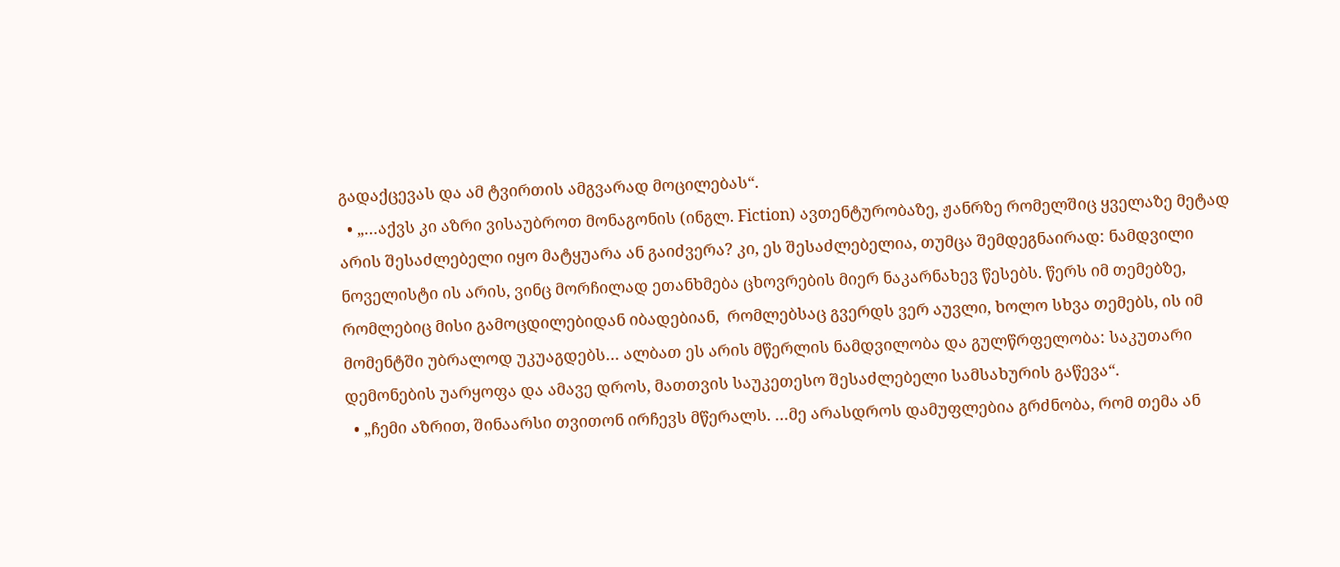გადაქცევას და ამ ტვირთის ამგვარად მოცილებას“.
  • „…აქვს კი აზრი ვისაუბროთ მონაგონის (ინგლ. Fiction) ავთენტურობაზე, ჟანრზე რომელშიც ყველაზე მეტად არის შესაძლებელი იყო მატყუარა ან გაიძვერა? კი, ეს შესაძლებელია, თუმცა შემდეგნაირად: ნამდვილი ნოველისტი ის არის, ვინც მორჩილად ეთანხმება ცხოვრების მიერ ნაკარნახევ წესებს. წერს იმ თემებზე, რომლებიც მისი გამოცდილებიდან იბადებიან,  რომლებსაც გვერდს ვერ აუვლი, ხოლო სხვა თემებს, ის იმ მომენტში უბრალოდ უკუაგდებს… ალბათ ეს არის მწერლის ნამდვილობა და გულწრფელობა: საკუთარი დემონების უარყოფა და ამავე დროს, მათთვის საუკეთესო შესაძლებელი სამსახურის გაწევა“.
  • „ჩემი აზრით, შინაარსი თვითონ ირჩევს მწერალს. …მე არასდროს დამუფლებია გრძნობა, რომ თემა ან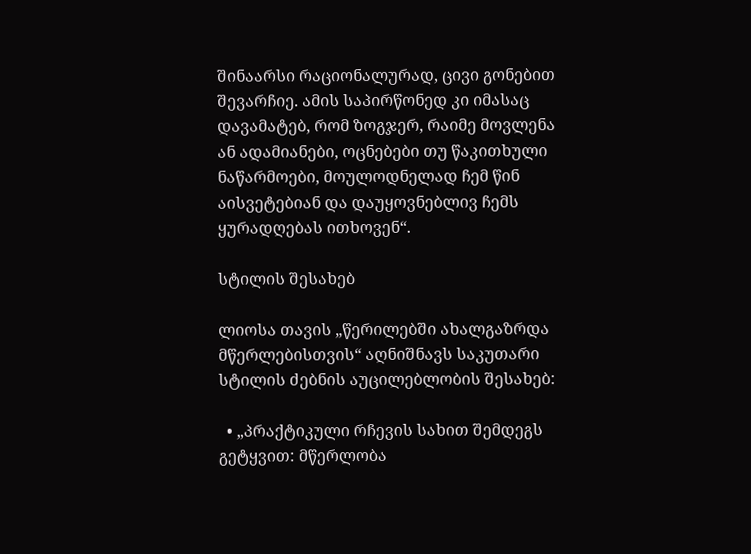შინაარსი რაციონალურად, ცივი გონებით შევარჩიე. ამის საპირწონედ კი იმასაც დავამატებ, რომ ზოგჯერ, რაიმე მოვლენა ან ადამიანები, ოცნებები თუ წაკითხული ნაწარმოები, მოულოდნელად ჩემ წინ აისვეტებიან და დაუყოვნებლივ ჩემს ყურადღებას ითხოვენ“.

სტილის შესახებ

ლიოსა თავის „წერილებში ახალგაზრდა მწერლებისთვის“ აღნიშნავს საკუთარი სტილის ძებნის აუცილებლობის შესახებ:

  • „პრაქტიკული რჩევის სახით შემდეგს გეტყვით: მწერლობა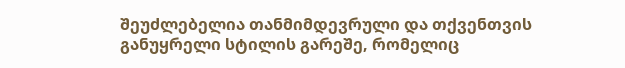შეუძლებელია თანმიმდევრული და თქვენთვის განუყრელი სტილის გარეშე, რომელიც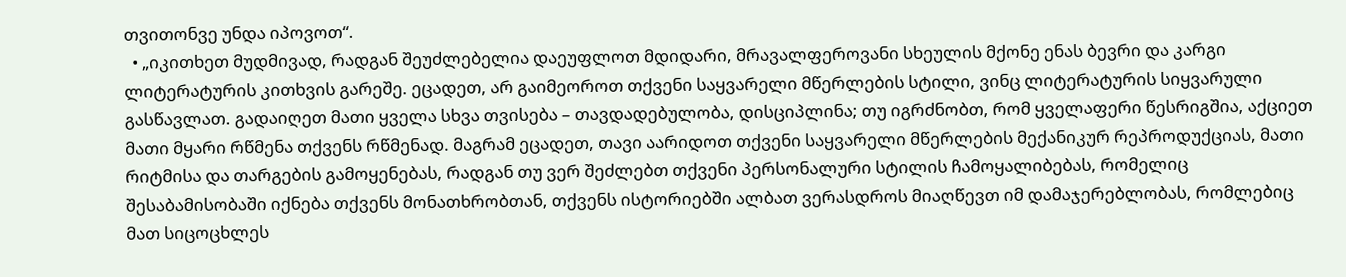თვითონვე უნდა იპოვოთ“.
  • „იკითხეთ მუდმივად, რადგან შეუძლებელია დაეუფლოთ მდიდარი, მრავალფეროვანი სხეულის მქონე ენას ბევრი და კარგი ლიტერატურის კითხვის გარეშე. ეცადეთ, არ გაიმეოროთ თქვენი საყვარელი მწერლების სტილი, ვინც ლიტერატურის სიყვარული გასწავლათ. გადაიღეთ მათი ყველა სხვა თვისება – თავდადებულობა, დისციპლინა; თუ იგრძნობთ, რომ ყველაფერი წესრიგშია, აქციეთ მათი მყარი რწმენა თქვენს რწმენად. მაგრამ ეცადეთ, თავი აარიდოთ თქვენი საყვარელი მწერლების მექანიკურ რეპროდუქციას, მათი რიტმისა და თარგების გამოყენებას, რადგან თუ ვერ შეძლებთ თქვენი პერსონალური სტილის ჩამოყალიბებას, რომელიც შესაბამისობაში იქნება თქვენს მონათხრობთან, თქვენს ისტორიებში ალბათ ვერასდროს მიაღწევთ იმ დამაჯერებლობას, რომლებიც მათ სიცოცხლეს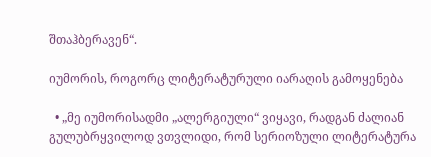შთაჰბერავენ“.

იუმორის, როგორც ლიტერატურული იარაღის გამოყენება

  • „მე იუმორისადმი „ალერგიული“ ვიყავი, რადგან ძალიან გულუბრყვილოდ ვთვლიდი, რომ სერიოზული ლიტერატურა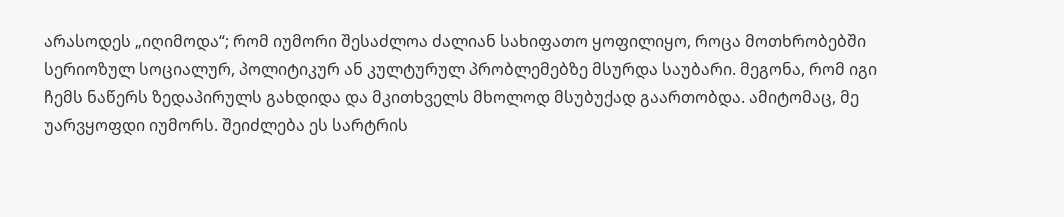არასოდეს „იღიმოდა“; რომ იუმორი შესაძლოა ძალიან სახიფათო ყოფილიყო, როცა მოთხრობებში სერიოზულ სოციალურ, პოლიტიკურ ან კულტურულ პრობლემებზე მსურდა საუბარი. მეგონა, რომ იგი ჩემს ნაწერს ზედაპირულს გახდიდა და მკითხველს მხოლოდ მსუბუქად გაართობდა. ამიტომაც, მე უარვყოფდი იუმორს. შეიძლება ეს სარტრის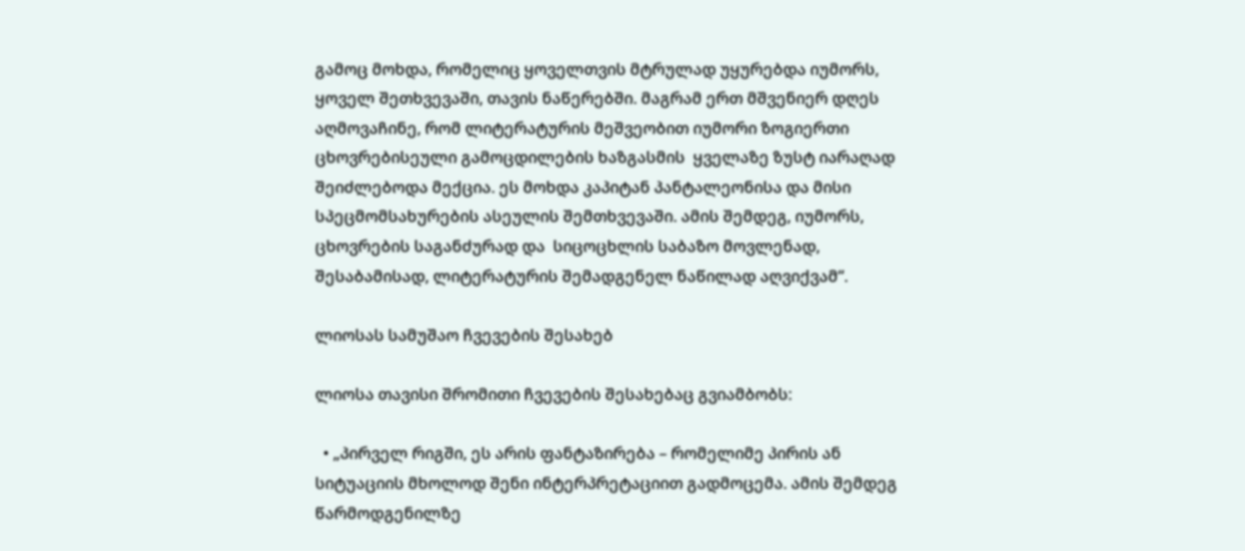გამოც მოხდა, რომელიც ყოველთვის მტრულად უყურებდა იუმორს, ყოველ შეთხვევაში, თავის ნაწერებში. მაგრამ ერთ მშვენიერ დღეს აღმოვაჩინე, რომ ლიტერატურის მეშვეობით იუმორი ზოგიერთი ცხოვრებისეული გამოცდილების ხაზგასმის  ყველაზე ზუსტ იარაღად შეიძლებოდა მექცია. ეს მოხდა კაპიტან პანტალეონისა და მისი სპეცმომსახურების ასეულის შემთხვევაში. ამის შემდეგ, იუმორს, ცხოვრების საგანძურად და  სიცოცხლის საბაზო მოვლენად, შესაბამისად, ლიტერატურის შემადგენელ ნაწილად აღვიქვამ“.

ლიოსას სამუშაო ჩვევების შესახებ

ლიოსა თავისი შრომითი ჩვევების შესახებაც გვიამბობს:

  • „პირველ რიგში, ეს არის ფანტაზირება – რომელიმე პირის ან სიტუაციის მხოლოდ შენი ინტერპრეტაციით გადმოცემა. ამის შემდეგ წარმოდგენილზე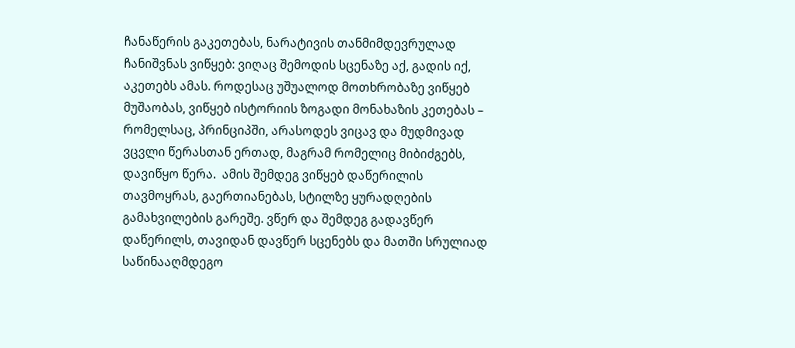ჩანაწერის გაკეთებას, ნარატივის თანმიმდევრულად ჩანიშვნას ვიწყებ: ვიღაც შემოდის სცენაზე აქ, გადის იქ, აკეთებს ამას. როდესაც უშუალოდ მოთხრობაზე ვიწყებ მუშაობას, ვიწყებ ისტორიის ზოგადი მონახაზის კეთებას – რომელსაც, პრინციპში, არასოდეს ვიცავ და მუდმივად ვცვლი წერასთან ერთად, მაგრამ რომელიც მიბიძგებს, დავიწყო წერა.  ამის შემდეგ ვიწყებ დაწერილის თავმოყრას, გაერთიანებას, სტილზე ყურადღების გამახვილების გარეშე. ვწერ და შემდეგ გადავწერ დაწერილს, თავიდან დავწერ სცენებს და მათში სრულიად საწინააღმდეგო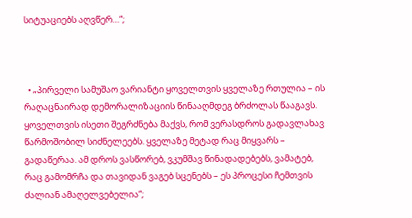სიტუაციებს აღვწერ…“;



  • „პირველი სამუშაო ვარიანტი ყოველთვის ყველაზე რთულია – ის რაღაცნაირად დემორალიზაციის წინააღმდეგ ბრძოლას წააგავს. ყოველთვის ისეთი შეგრძნება მაქვს, რომ ვერასდროს გადავლახავ წარმოშობილ სიძნელეებს. ყველაზე მეტად რაც მიყვარს – გადაწერაა. ამ დროს ვასწორებ, ვკუმშავ წინადადებებს, ვამატებ, რაც გამომრჩა და თავიდან ვაგებ სცენებს – ეს პროცესი ჩემთვის ძალიან ამაღელვებელია“;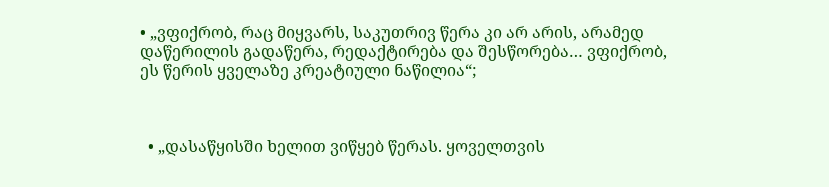• „ვფიქრობ, რაც მიყვარს, საკუთრივ წერა კი არ არის, არამედ დაწერილის გადაწერა, რედაქტირება და შესწორება… ვფიქრობ, ეს წერის ყველაზე კრეატიული ნაწილია“;



  • „დასაწყისში ხელით ვიწყებ წერას. ყოველთვის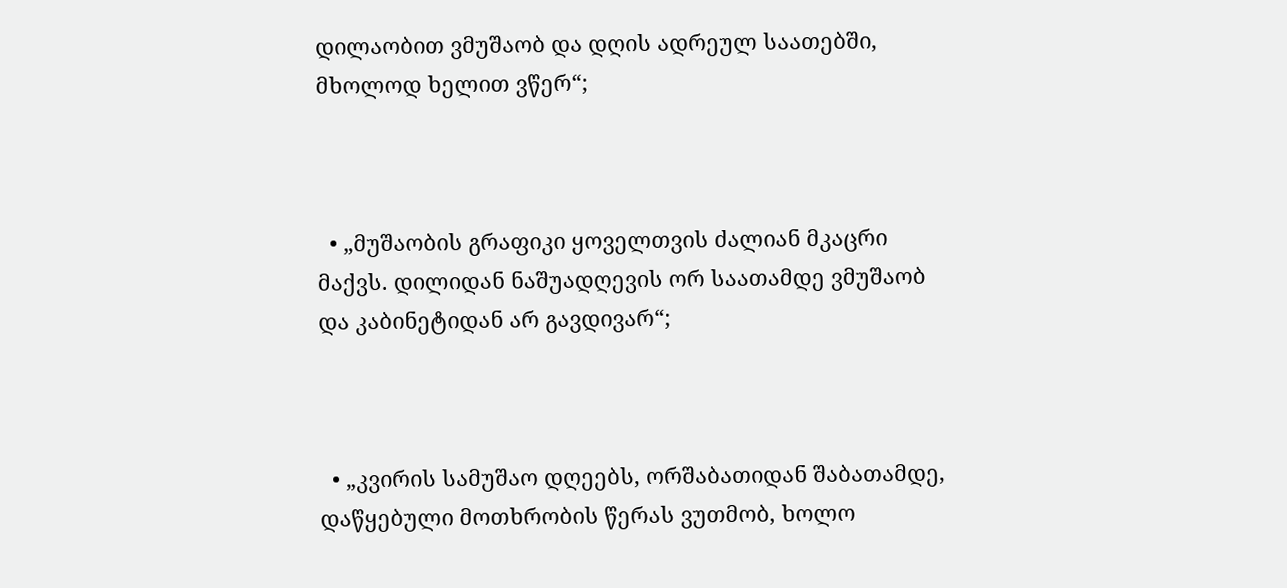დილაობით ვმუშაობ და დღის ადრეულ საათებში, მხოლოდ ხელით ვწერ“;



  • „მუშაობის გრაფიკი ყოველთვის ძალიან მკაცრი მაქვს. დილიდან ნაშუადღევის ორ საათამდე ვმუშაობ და კაბინეტიდან არ გავდივარ“;



  • „კვირის სამუშაო დღეებს, ორშაბათიდან შაბათამდე, დაწყებული მოთხრობის წერას ვუთმობ, ხოლო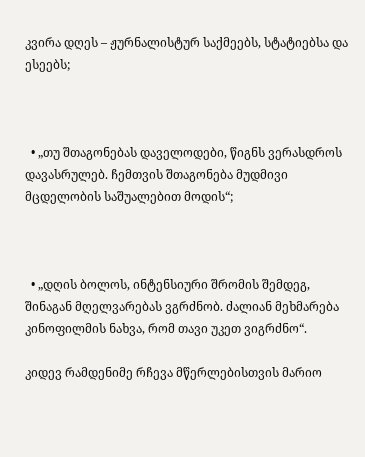კვირა დღეს – ჟურნალისტურ საქმეებს, სტატიებსა და ესეებს;



  • „თუ შთაგონებას დაველოდები, წიგნს ვერასდროს დავასრულებ. ჩემთვის შთაგონება მუდმივი მცდელობის საშუალებით მოდის“;



  • „დღის ბოლოს, ინტენსიური შრომის შემდეგ, შინაგან მღელვარებას ვგრძნობ. ძალიან მეხმარება კინოფილმის ნახვა, რომ თავი უკეთ ვიგრძნო“.

კიდევ რამდენიმე რჩევა მწერლებისთვის მარიო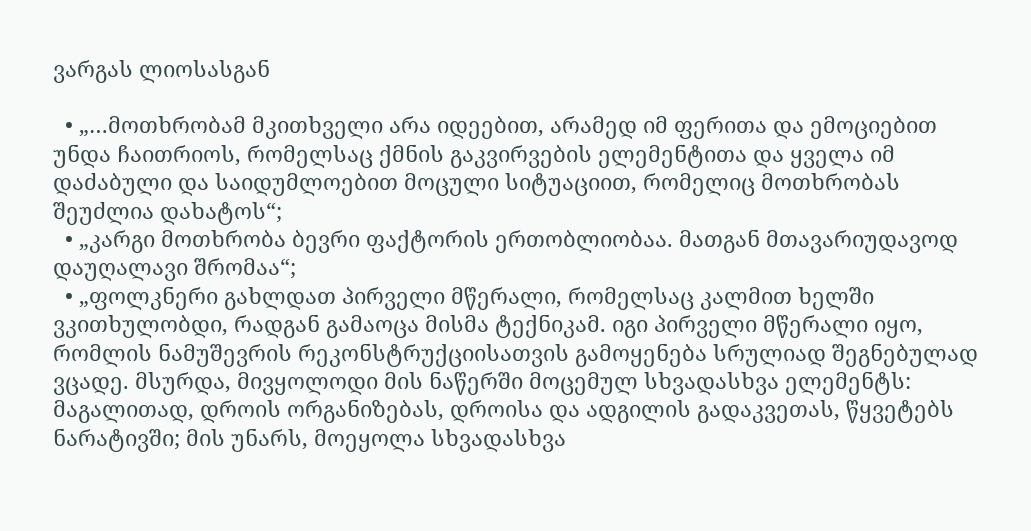ვარგას ლიოსასგან

  • „…მოთხრობამ მკითხველი არა იდეებით, არამედ იმ ფერითა და ემოციებით უნდა ჩაითრიოს, რომელსაც ქმნის გაკვირვების ელემენტითა და ყველა იმ დაძაბული და საიდუმლოებით მოცული სიტუაციით, რომელიც მოთხრობას შეუძლია დახატოს“;
  • „კარგი მოთხრობა ბევრი ფაქტორის ერთობლიობაა. მათგან მთავარიუდავოდ დაუღალავი შრომაა“;
  • „ფოლკნერი გახლდათ პირველი მწერალი, რომელსაც კალმით ხელში ვკითხულობდი, რადგან გამაოცა მისმა ტექნიკამ. იგი პირველი მწერალი იყო, რომლის ნამუშევრის რეკონსტრუქციისათვის გამოყენება სრულიად შეგნებულად ვცადე. მსურდა, მივყოლოდი მის ნაწერში მოცემულ სხვადასხვა ელემენტს: მაგალითად, დროის ორგანიზებას, დროისა და ადგილის გადაკვეთას, წყვეტებს ნარატივში; მის უნარს, მოეყოლა სხვადასხვა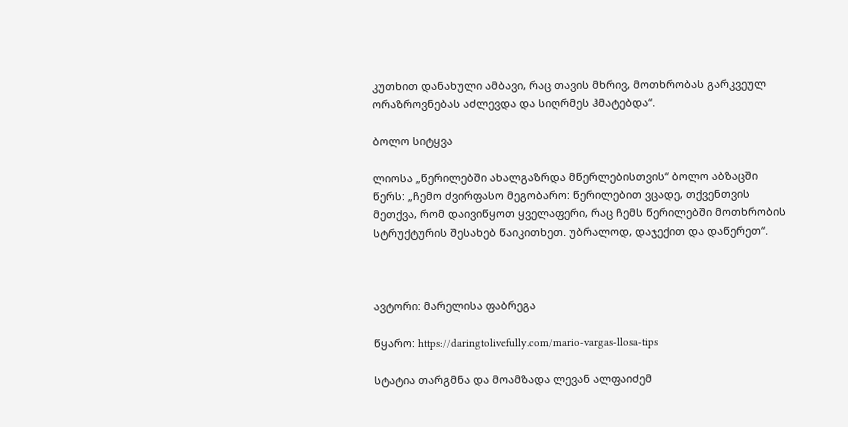კუთხით დანახული ამბავი, რაც თავის მხრივ, მოთხრობას გარკვეულ ორაზროვნებას აძლევდა და სიღრმეს ჰმატებდა“.

ბოლო სიტყვა

ლიოსა „წერილებში ახალგაზრდა მწერლებისთვის“ ბოლო აბზაცში წერს: „ჩემო ძვირფასო მეგობარო: წერილებით ვცადე, თქვენთვის მეთქვა, რომ დაივიწყოთ ყველაფერი, რაც ჩემს წერილებში მოთხრობის სტრუქტურის შესახებ წაიკითხეთ. უბრალოდ, დაჯექით და დაწერეთ“.



ავტორი: მარელისა ფაბრეგა

წყარო: https://daringtolivefully.com/mario-vargas-llosa-tips

სტატია თარგმნა და მოამზადა ლევან ალფაიძემ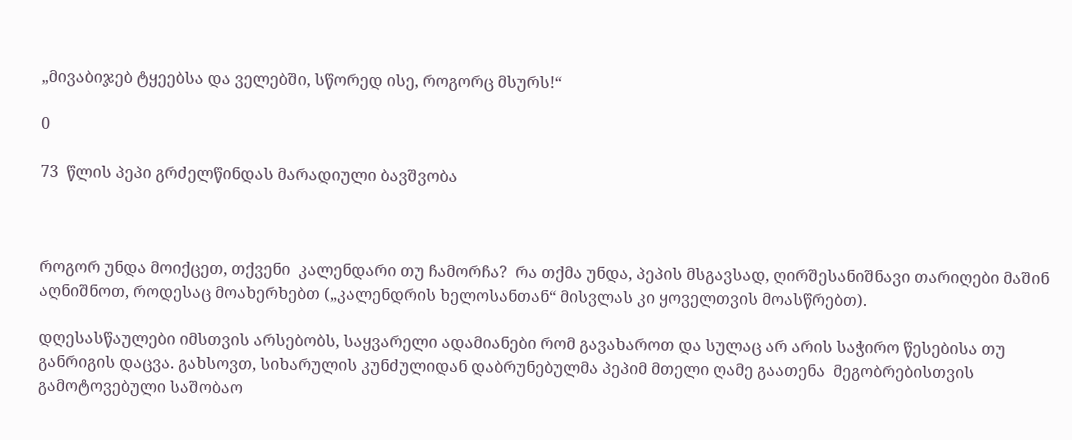„მივაბიჯებ ტყეებსა და ველებში, სწორედ ისე, როგორც მსურს!“

0

73  წლის პეპი გრძელწინდას მარადიული ბავშვობა



როგორ უნდა მოიქცეთ, თქვენი  კალენდარი თუ ჩამორჩა?  რა თქმა უნდა, პეპის მსგავსად, ღირშესანიშნავი თარიღები მაშინ აღნიშნოთ, როდესაც მოახერხებთ („კალენდრის ხელოსანთან“ მისვლას კი ყოველთვის მოასწრებთ).

დღესასწაულები იმსთვის არსებობს, საყვარელი ადამიანები რომ გავახაროთ და სულაც არ არის საჭირო წესებისა თუ განრიგის დაცვა. გახსოვთ, სიხარულის კუნძულიდან დაბრუნებულმა პეპიმ მთელი ღამე გაათენა  მეგობრებისთვის გამოტოვებული საშობაო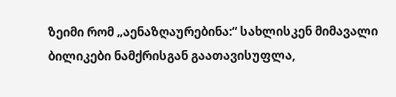ზეიმი რომ „აენაზღაურებინა:“ სახლისკენ მიმავალი ბილიკები ნამქრისგან გაათავისუფლა,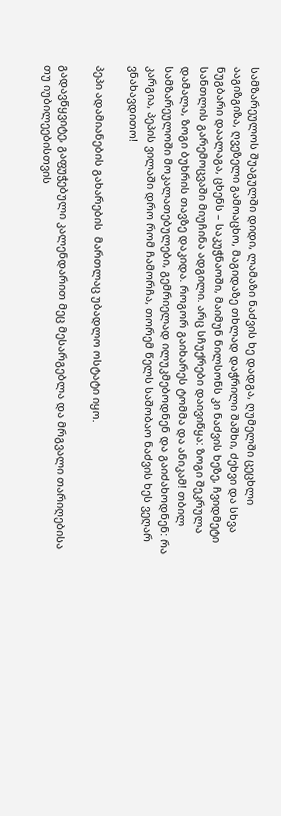სამზარეულოს შუაგულში დიდი, ლამაზი ნაძვის ხე დადგა, ღუმელში ცეცხლი ააგიზგიზა, ღვეზელი გამოაცხო, მაგიდაზე თხლად დაჭრილი შაშხი, ძეხვი და სხვა ნუგბარი დაალაგა, ცხენს – საკუჭნაოში, მაიმუნ ნილსონს კი ნაძვის ხეზე, ჩვიდმეტი სანთლის გარემოცვაში მიუჩინა ადგილი. არც სჩუქრები დაივიწყა: ზოგი შეკრულა დამალა, ზოგი ბუხრის თავზე დაკიდა. როგორ გაიხარეს ტომმა და ანიკამ! თბილ სამზარეულოში მოკალათებულები, გემრიელად ილუკმებოდნენ და გაიძახოდნენ: რა კარგია, პეპის ვილაში დრო რომ ჩამორჩა, თორემ წელს საშობაო ნაძვის ხეს ვეღარ ვნახავდითო!

პეპი ადამიანების გახარების  მართლაც უბადლო ოსტატი იყო.

გადავწყვიტე, გაფუჭებული კალენდარით მეც მესარგებლა და მრგვალი თარიღებისა თუ იუბილეებისთვის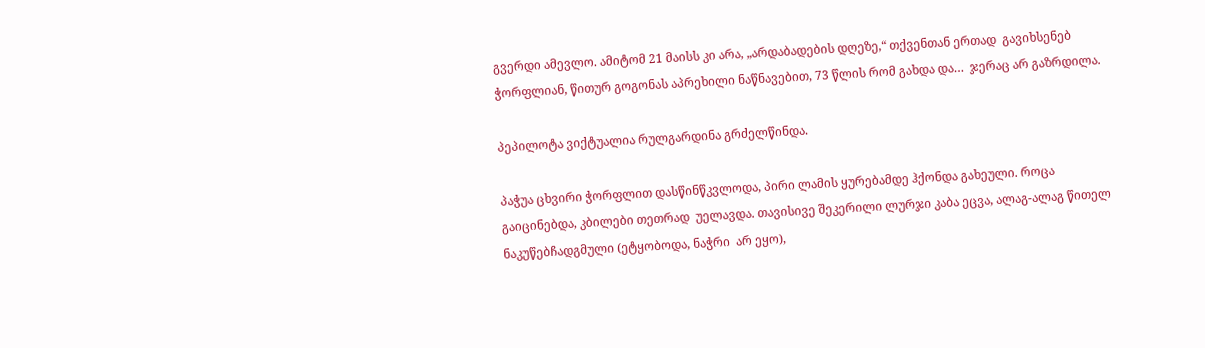გვერდი ამევლო. ამიტომ 21 მაისს კი არა, „არდაბადების დღეზე,“ თქვენთან ერთად  გავიხსენებ ჭორფლიან, წითურ გოგონას აპრეხილი ნაწნავებით, 73 წლის რომ გახდა და…  ჯერაც არ გაზრდილა.

პეპილოტა ვიქტუალია რულგარდინა გრძელწინდა.

პაჭუა ცხვირი ჭორფლით დასწინწკვლოდა, პირი ლამის ყურებამდე ჰქონდა გახეული. როცა გაიცინებდა, კბილები თეთრად  უელავდა. თავისივე შეკერილი ლურჯი კაბა ეცვა, ალაგ-ალაგ წითელ ნაკუწებჩადგმული (ეტყობოდა, ნაჭრი  არ ეყო),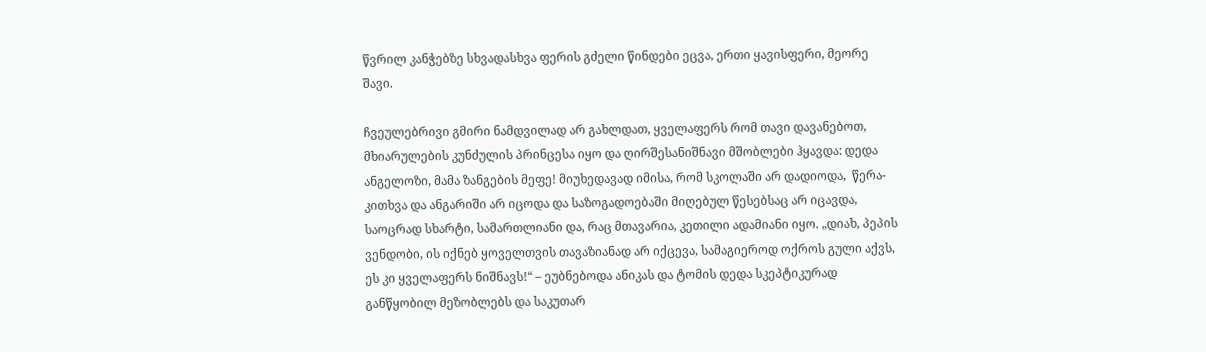წვრილ კანჭებზე სხვადასხვა ფერის გძელი წინდები ეცვა, ერთი ყავისფერი, მეორე შავი.

ჩვეულებრივი გმირი ნამდვილად არ გახლდათ, ყველაფერს რომ თავი დავანებოთ, მხიარულების კუნძულის პრინცესა იყო და ღირშესანიშნავი მშობლები ჰყავდა: დედა ანგელოზი, მამა ზანგების მეფე! მიუხედავად იმისა, რომ სკოლაში არ დადიოდა,  წერა-კითხვა და ანგარიში არ იცოდა და საზოგადოებაში მიღებულ წესებსაც არ იცავდა, საოცრად სხარტი, სამართლიანი და, რაც მთავარია, კეთილი ადამიანი იყო. „დიახ, პეპის ვენდობი, ის იქნებ ყოველთვის თავაზიანად არ იქცევა, სამაგიეროდ ოქროს გული აქვს, ეს კი ყველაფერს ნიშნავს!“ – ეუბნებოდა ანიკას და ტომის დედა სკეპტიკურად განწყობილ მეზობლებს და საკუთარ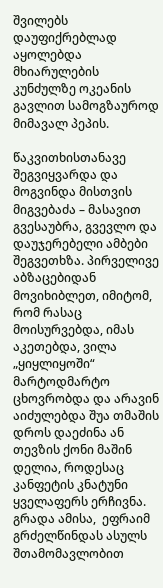შვილებს დაუფიქრებლად აყოლებდა მხიარულების კუნძულზე ოკეანის გავლით სამოგზაუროდ მიმავალ პეპის.

წაკვითხისთანავე  შეგვიყვარდა და მოგვინდა მისთვის მიგვებაძა – მასავით გვესაუბრა, გვევლო და დაუჯერებელი ამბები  შეგვეთხზა. პირველივე აბზაცებიდან მოვიხიბლეთ, იმიტომ, რომ რასაც მოისურვებდა, იმას აკეთებდა, ვილა „ყიყლიყოში“ მარტოდმარტო ცხოვრობდა და არავინ აიძულებდა შუა თმაშის დროს დაეძინა ან თევზის ქონი მაშინ დელია, როდესაც კანფეტის კნატუნი ყველაფერს ერჩივნა. გრადა ამისა,  ეფრაიმ გრძელწინდას ასულს შთამომავლობით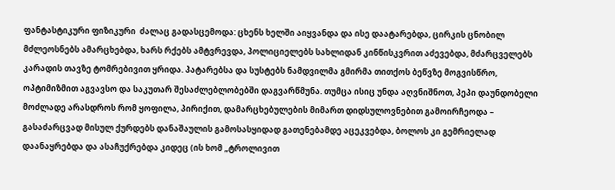ფანტასტიკური ფიზიკური  ძალაც გადასცემოდა: ცხენს ხელში აიყვანდა და ისე დაატარებდა, ცირკის ცნობილ მძლეოსნებს ამარცხებდა, ხარს რქებს ამტვრევდა, პოლიციელებს სახლიდან კინწისკვრით აძევებდა, მძარცველებს კარადის თავზე ტომრებივით ყრიდა. პატარებსა და სუსტებს ნამდვილმა გმირმა თითქოს ბეწვზე მოგვისწრო, ოპტიმიზმით აგვავსო და საკუთარ შესაძლებლობებში დაგვარწმუნა. თუმცა ისიც უნდა აღვნიშნოთ, პეპი დაუნდობელი მოძლადე არასდროს რომ ყოფილა, პირიქით, დამარცხებულების მიმართ დიდსულოვნებით გამოირჩეოდა –  გასაძარცვად მისულ ქურდებს დანაშაულის გამოსასყიდად გათენებამდე აცეკვებდა, ბოლოს კი გემრიელად დაანაყრებდა და ასაჩუქრებდა კიდეც (ის ხომ „ტროლივით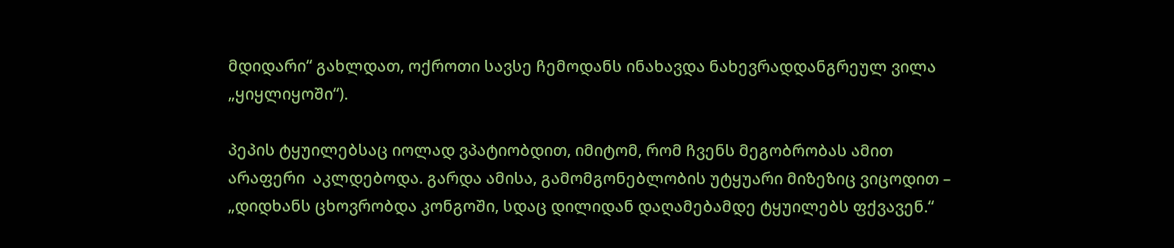მდიდარი“ გახლდათ, ოქროთი სავსე ჩემოდანს ინახავდა ნახევრადდანგრეულ ვილა „ყიყლიყოში“).

პეპის ტყუილებსაც იოლად ვპატიობდით, იმიტომ, რომ ჩვენს მეგობრობას ამით არაფერი  აკლდებოდა. გარდა ამისა, გამომგონებლობის უტყუარი მიზეზიც ვიცოდით –  „დიდხანს ცხოვრობდა კონგოში, სდაც დილიდან დაღამებამდე ტყუილებს ფქვავენ.“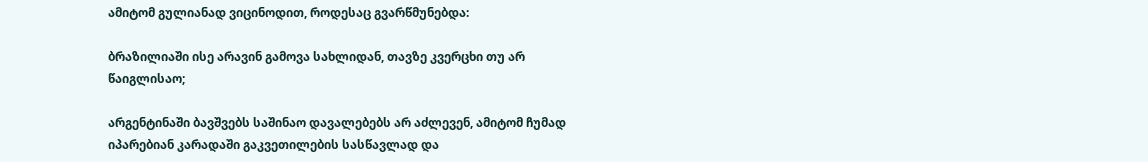ამიტომ გულიანად ვიცინოდით, როდესაც გვარწმუნებდა:

ბრაზილიაში ისე არავინ გამოვა სახლიდან, თავზე კვერცხი თუ არ წაიგლისაო;

არგენტინაში ბავშვებს საშინაო დავალებებს არ აძლევენ, ამიტომ ჩუმად იპარებიან კარადაში გაკვეთილების სასწავლად და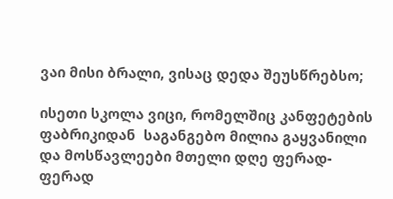ვაი მისი ბრალი, ვისაც დედა შეუსწრებსო;

ისეთი სკოლა ვიცი, რომელშიც კანფეტების ფაბრიკიდან  საგანგებო მილია გაყვანილი და მოსწავლეები მთელი დღე ფერად-ფერად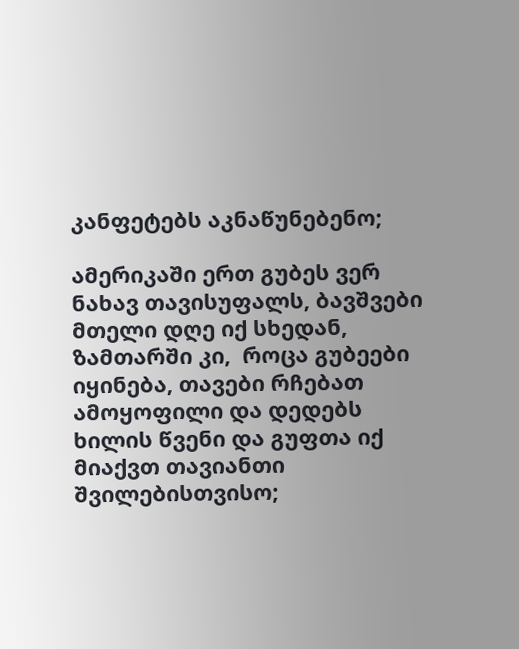კანფეტებს აკნაწუნებენო;

ამერიკაში ერთ გუბეს ვერ ნახავ თავისუფალს, ბავშვები მთელი დღე იქ სხედან, ზამთარში კი,  როცა გუბეები იყინება, თავები რჩებათ ამოყოფილი და დედებს ხილის წვენი და გუფთა იქ მიაქვთ თავიანთი შვილებისთვისო;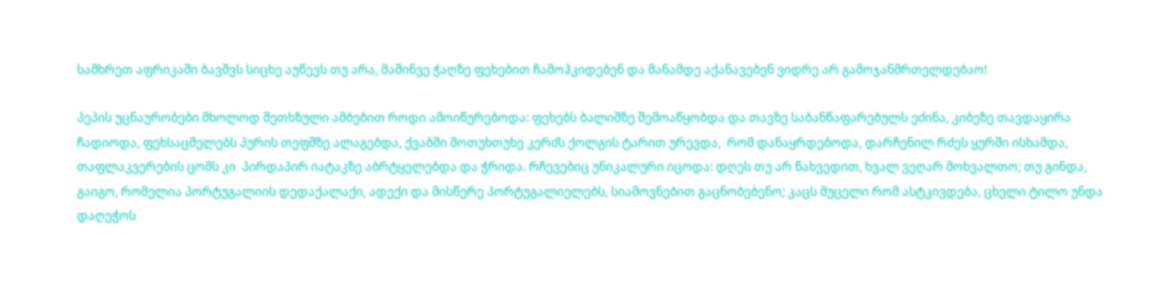სამხრეთ აფრიკაში ბავშვს სიცხე აუწევს თუ არა, მაშინვე ჭაღზე ფეხებით ჩამოჰკიდებენ და მანამდე აქანავებენ ვიდრე არ გამოჯანმრთელდებაო!

პეპის უცნაურობები მხოლოდ შეთხზული ამბებით როდი ამოიწურებოდა: ფეხებს ბალიშზე შემოაწყობდა და თავზე საბანწაფარებულს ეძინა, კიბეზე თავდაყირა ჩადიოდა, ფეხსაცმელებს პურის თეფშზე ალაგებდა, ქვაბში მოთუხთუხე კერძს ქოლგის ტარით ურევდა,  რომ დანაყრდებოდა, დარჩენილ რძეს ყურში ისხამდა, თაფლაკვერების ცომს კი  პირდაპირ იატაკზე აბრტყელებდა და ჭრიდა. რჩევებიც უნიკალური იცოდა: დღეს თუ არ წახვედით, ხვალ ვეღარ მოხვალთო; თუ გინდა, გაიგო, რომელია პორტუგალიის დედაქალაქი, ადექი და მისწერე პორტუგალიელებს, სიამოვნებით გაცნობებენო; კაცს მუცელი რომ ასტკივდება, ცხელი ტილო უნდა დაღეჭოს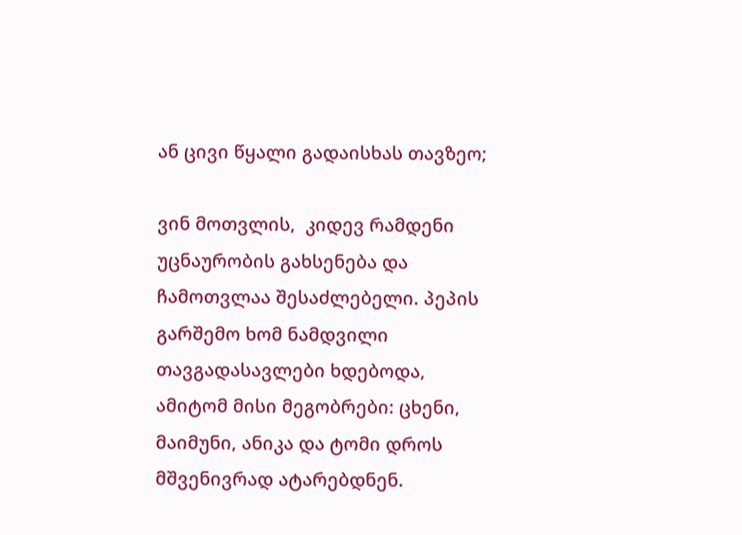ან ცივი წყალი გადაისხას თავზეო;

ვინ მოთვლის,  კიდევ რამდენი უცნაურობის გახსენება და ჩამოთვლაა შესაძლებელი. პეპის გარშემო ხომ ნამდვილი თავგადასავლები ხდებოდა, ამიტომ მისი მეგობრები: ცხენი, მაიმუნი, ანიკა და ტომი დროს მშვენივრად ატარებდნენ.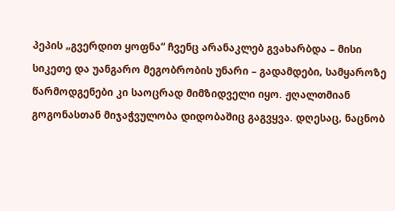პეპის „გვერდით ყოფნა“ ჩვენც არანაკლებ გვახარბდა – მისი სიკეთე და უანგარო მეგობრობის უნარი – გადამდები, სამყაროზე წარმოდგენები კი საოცრად მიმზიდველი იყო. ჟღალთმიან გოგონასთან მიჯაჭვულობა დიდობაშიც გაგვყვა. დღესაც, ნაცნობ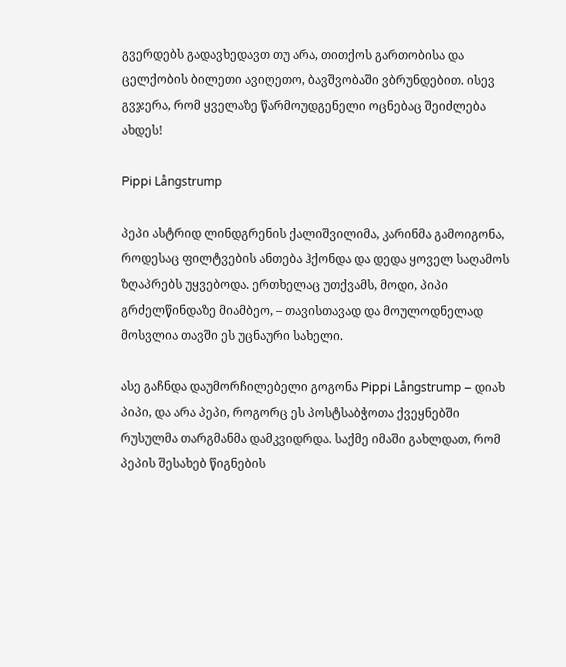გვერდებს გადავხედავთ თუ არა, თითქოს გართობისა და ცელქობის ბილეთი ავიღეთო, ბავშვობაში ვბრუნდებით. ისევ გვჯერა, რომ ყველაზე წარმოუდგენელი ოცნებაც შეიძლება ახდეს!

Pippi Långstrump

პეპი ასტრიდ ლინდგრენის ქალიშვილიმა, კარინმა გამოიგონა, როდესაც ფილტვების ანთება ჰქონდა და დედა ყოველ საღამოს ზღაპრებს უყვებოდა. ერთხელაც უთქვამს, მოდი, პიპი გრძელწინდაზე მიამბეო, – თავისთავად და მოულოდნელად მოსვლია თავში ეს უცნაური სახელი.

ასე გაჩნდა დაუმორჩილებელი გოგონა Pippi Långstrump – დიახ პიპი, და არა პეპი, როგორც ეს პოსტსაბჭოთა ქვეყნებში რუსულმა თარგმანმა დამკვიდრდა. საქმე იმაში გახლდათ, რომ პეპის შესახებ წიგნების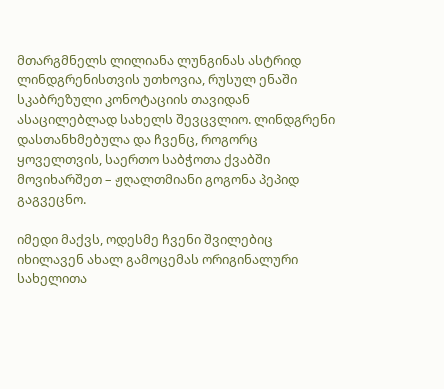მთარგმნელს ლილიანა ლუნგინას ასტრიდ ლინდგრენისთვის უთხოვია, რუსულ ენაში სკაბრეზული კონოტაციის თავიდან ასაცილებლად სახელს შევცვლიო. ლინდგრენი დასთანხმებულა და ჩვენც, როგორც ყოველთვის, საერთო საბჭოთა ქვაბში მოვიხარშეთ – ჟღალთმიანი გოგონა პეპიდ გაგვეცნო.

იმედი მაქვს, ოდესმე ჩვენი შვილებიც იხილავენ ახალ გამოცემას ორიგინალური სახელითა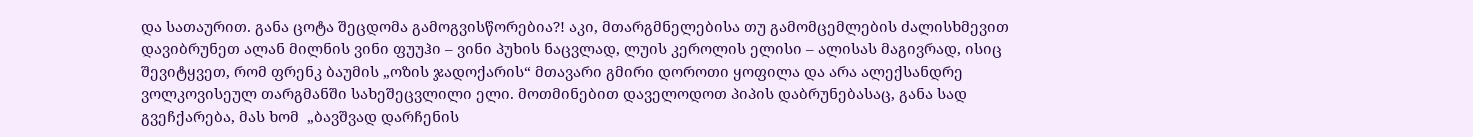და სათაურით. განა ცოტა შეცდომა გამოგვისწორებია?! აკი, მთარგმნელებისა თუ გამომცემლების ძალისხმევით დავიბრუნეთ ალან მილნის ვინი ფუუჰი – ვინი პუხის ნაცვლად, ლუის კეროლის ელისი – ალისას მაგივრად, ისიც შევიტყვეთ, რომ ფრენკ ბაუმის „ოზის ჯადოქარის“ მთავარი გმირი დოროთი ყოფილა და არა ალექსანდრე ვოლკოვისეულ თარგმანში სახეშეცვლილი ელი. მოთმინებით დაველოდოთ პიპის დაბრუნებასაც, განა სად გვეჩქარება, მას ხომ  „ბავშვად დარჩენის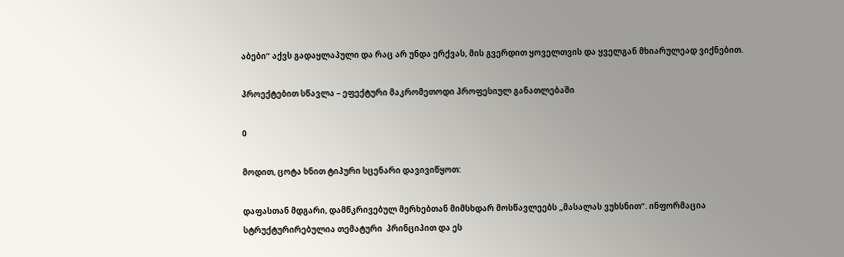აბები“ აქვს გადაყლაპული და რაც არ უნდა ერქვას, მის გვერდით ყოველთვის და ყველგან მხიარულეად ვიქნებით.

პროექტებით სწავლა – ეფექტური მაკრომეთოდი პროფესიულ განათლებაში

0

მოდით, ცოტა ხნით ტიპური სცენარი დავივიწყოთ:

დაფასთან მდგარი, დამწკრივებულ მერხებთან მიმსხდარ მოსწავლეებს „მასალას ვუხსნით“. ინფორმაცია სტრუქტურირებულია თემატური  პრინციპით და ეს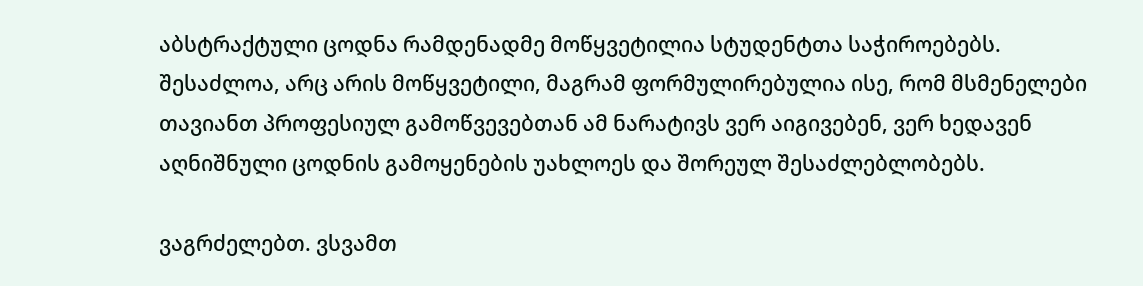აბსტრაქტული ცოდნა რამდენადმე მოწყვეტილია სტუდენტთა საჭიროებებს. შესაძლოა, არც არის მოწყვეტილი, მაგრამ ფორმულირებულია ისე, რომ მსმენელები თავიანთ პროფესიულ გამოწვევებთან ამ ნარატივს ვერ აიგივებენ, ვერ ხედავენ აღნიშნული ცოდნის გამოყენების უახლოეს და შორეულ შესაძლებლობებს.

ვაგრძელებთ. ვსვამთ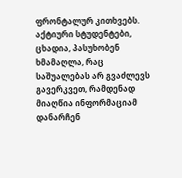ფრონტალურ კითხვებს. აქტიური სტუდენტები, ცხადია, პასუხობენ ხმამაღლა, რაც საშუალებას არ გვაძლევს გავერკვეთ, რამდენად მიაღწია ინფორმაციამ დანარჩენ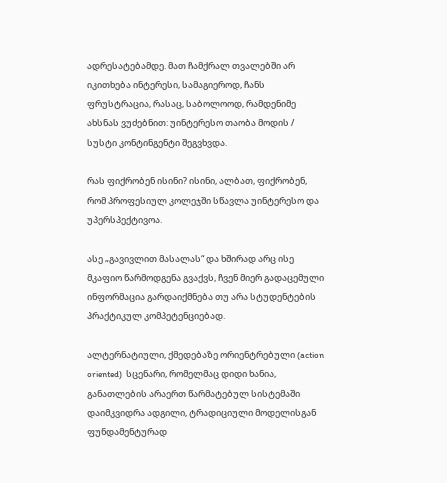ადრესატებამდე. მათ ჩამქრალ თვალებში არ იკითხება ინტერესი, სამაგიეროდ, ჩანს ფრუსტრაცია, რასაც, საბოლოოდ, რამდენიმე ახსნას ვუძებნით: უინტერესო თაობა მოდის / სუსტი კონტინგენტი შეგვხვდა.

რას ფიქრობენ ისინი? ისინი, ალბათ, ფიქრობენ, რომ პროფესიულ კოლეჯში სწავლა უინტერესო და უპერსპექტივოა.

ასე „გავივლით მასალას“ და ხშირად არც ისე მკაფიო წარმოდგენა გვაქვს, ჩვენ მიერ გადაცემული ინფორმაცია გარდაიქმნება თუ არა სტუდენტების პრაქტიკულ კომპეტენციებად.

ალტერნატიული, ქმედებაზე ორიენტრებული (action oriented)  სცენარი, რომელმაც დიდი ხანია, განათლების არაერთ წარმატებულ სისტემაში დაიმკვიდრა ადგილი, ტრადიციული მოდელისგან ფუნდამენტურად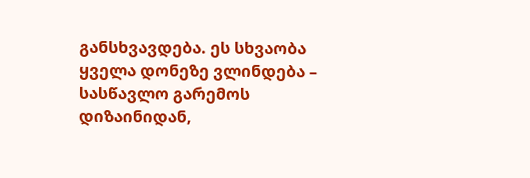განსხვავდება. ეს სხვაობა ყველა დონეზე ვლინდება – სასწავლო გარემოს დიზაინიდან,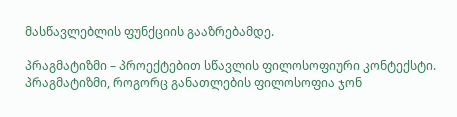მასწავლებლის ფუნქციის გააზრებამდე.

პრაგმატიზმი – პროექტებით სწავლის ფილოსოფიური კონტექსტი. პრაგმატიზმი, როგორც განათლების ფილოსოფია ჯონ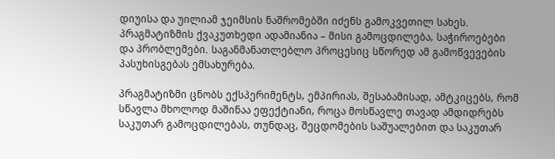დიუისა და უილიამ ჯეიმსის ნაშრომებში იძენს გამოკვეთილ სახეს. პრაგმატიზმის ქვაკუთხედი ადამიანია – მისი გამოცდილება, საჭიროებები და პრობლემები. საგანმანათლებლო პროცესიც სწორედ ამ გამოწვევების პასუხისგებას ემსახურება.

პრაგმატიზმი ცნობს ექსპერიმენტს, ემპირიას, შესაბამისად, ამტკიცებს, რომ სწავლა მხოლოდ მაშინაა ეფექტიანი, როცა მოსწავლე თავად ამდიდრებს საკუთარ გამოცდილებას, თუნდაც, შეცდომების საშუალებით და საკუთარ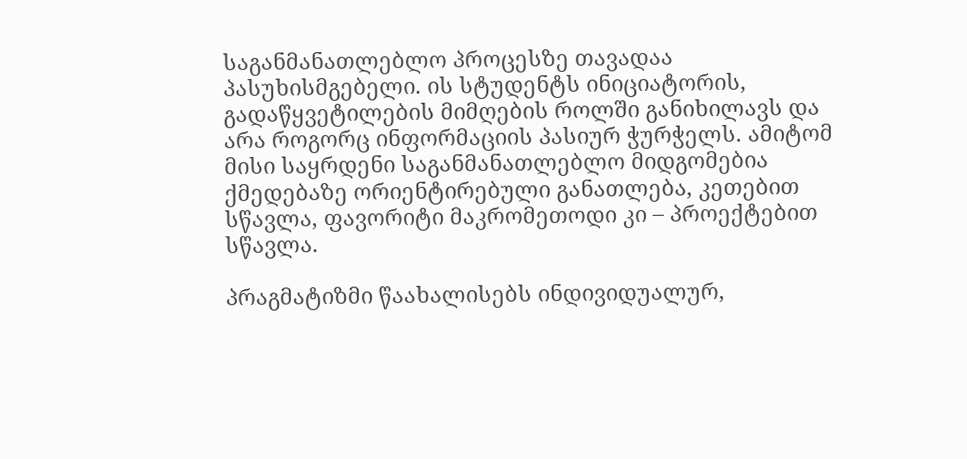საგანმანათლებლო პროცესზე თავადაა პასუხისმგებელი. ის სტუდენტს ინიციატორის, გადაწყვეტილების მიმღების როლში განიხილავს და არა როგორც ინფორმაციის პასიურ ჭურჭელს. ამიტომ მისი საყრდენი საგანმანათლებლო მიდგომებია ქმედებაზე ორიენტირებული განათლება, კეთებით სწავლა, ფავორიტი მაკრომეთოდი კი – პროექტებით სწავლა.

პრაგმატიზმი წაახალისებს ინდივიდუალურ,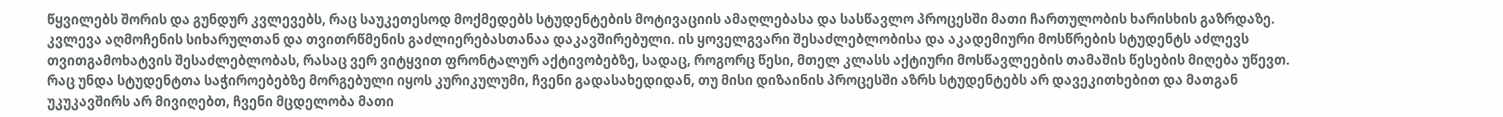წყვილებს შორის და გუნდურ კვლევებს, რაც საუკეთესოდ მოქმედებს სტუდენტების მოტივაციის ამაღლებასა და სასწავლო პროცესში მათი ჩართულობის ხარისხის გაზრდაზე. კვლევა აღმოჩენის სიხარულთან და თვითრწმენის გაძლიერებასთანაა დაკავშირებული. ის ყოველგვარი შესაძლებლობისა და აკადემიური მოსწრების სტუდენტს აძლევს თვითგამოხატვის შესაძლებლობას, რასაც ვერ ვიტყვით ფრონტალურ აქტივობებზე, სადაც, როგორც წესი, მთელ კლასს აქტიური მოსწავლეების თამაშის წესების მიღება უწევთ. რაც უნდა სტუდენტთა საჭიროებებზე მორგებული იყოს კურიკულუმი, ჩვენი გადასახედიდან, თუ მისი დიზაინის პროცესში აზრს სტუდენტებს არ დავეკითხებით და მათგან უკუკავშირს არ მივიღებთ, ჩვენი მცდელობა მათი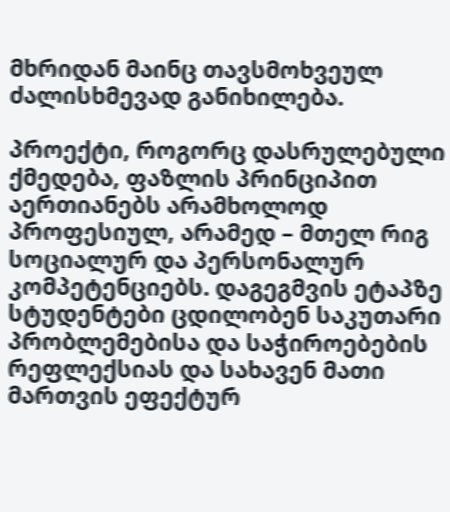მხრიდან მაინც თავსმოხვეულ ძალისხმევად განიხილება.

პროექტი, როგორც დასრულებული ქმედება, ფაზლის პრინციპით აერთიანებს არამხოლოდ პროფესიულ, არამედ – მთელ რიგ სოციალურ და პერსონალურ კომპეტენციებს. დაგეგმვის ეტაპზე სტუდენტები ცდილობენ საკუთარი პრობლემებისა და საჭიროებების რეფლექსიას და სახავენ მათი მართვის ეფექტურ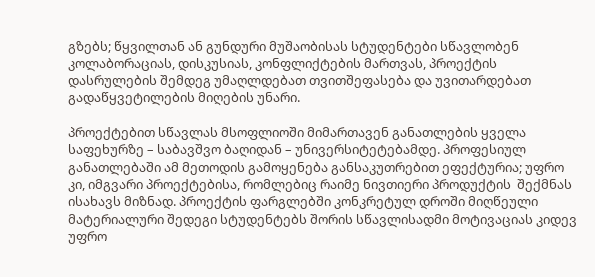გზებს; წყვილთან ან გუნდური მუშაობისას სტუდენტები სწავლობენ კოლაბორაციას, დისკუსიას, კონფლიქტების მართვას, პროექტის დასრულების შემდეგ უმაღლდებათ თვითშეფასება და უვითარდებათ გადაწყვეტილების მიღების უნარი.

პროექტებით სწავლას მსოფლიოში მიმართავენ განათლების ყველა საფეხურზე – საბავშვო ბაღიდან – უნივერსიტეტებამდე. პროფესიულ განათლებაში ამ მეთოდის გამოყენება განსაკუთრებით ეფექტურია; უფრო კი, იმგვარი პროექტებისა, რომლებიც რაიმე ნივთიერი პროდუქტის  შექმნას ისახავს მიზნად. პროექტის ფარგლებში კონკრეტულ დროში მიღწეული მატერიალური შედეგი სტუდენტებს შორის სწავლისადმი მოტივაციას კიდევ უფრო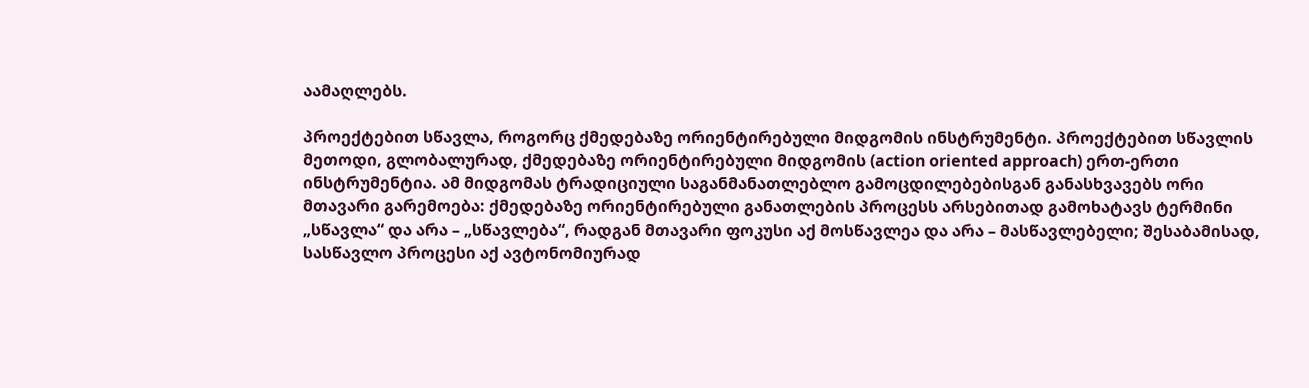აამაღლებს.

პროექტებით სწავლა, როგორც ქმედებაზე ორიენტირებული მიდგომის ინსტრუმენტი. პროექტებით სწავლის მეთოდი, გლობალურად, ქმედებაზე ორიენტირებული მიდგომის (action oriented approach) ერთ-ერთი ინსტრუმენტია. ამ მიდგომას ტრადიციული საგანმანათლებლო გამოცდილებებისგან განასხვავებს ორი მთავარი გარემოება: ქმედებაზე ორიენტირებული განათლების პროცესს არსებითად გამოხატავს ტერმინი „სწავლა“ და არა – „სწავლება“, რადგან მთავარი ფოკუსი აქ მოსწავლეა და არა – მასწავლებელი; შესაბამისად, სასწავლო პროცესი აქ ავტონომიურად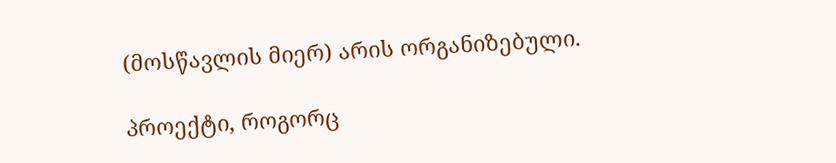(მოსწავლის მიერ) არის ორგანიზებული.

პროექტი, როგორც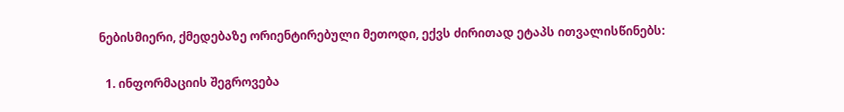ნებისმიერი, ქმედებაზე ორიენტირებული მეთოდი, ექვს ძირითად ეტაპს ითვალისწინებს:

  1. ინფორმაციის შეგროვება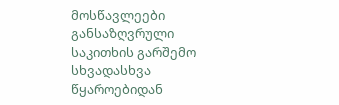მოსწავლეები განსაზღვრული საკითხის გარშემო სხვადასხვა წყაროებიდან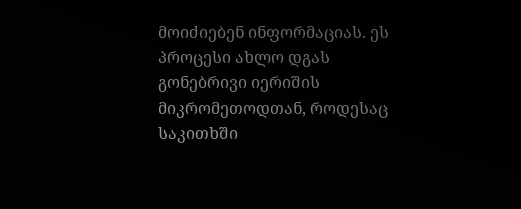მოიძიებენ ინფორმაციას. ეს პროცესი ახლო დგას გონებრივი იერიშის მიკრომეთოდთან, როდესაც საკითხში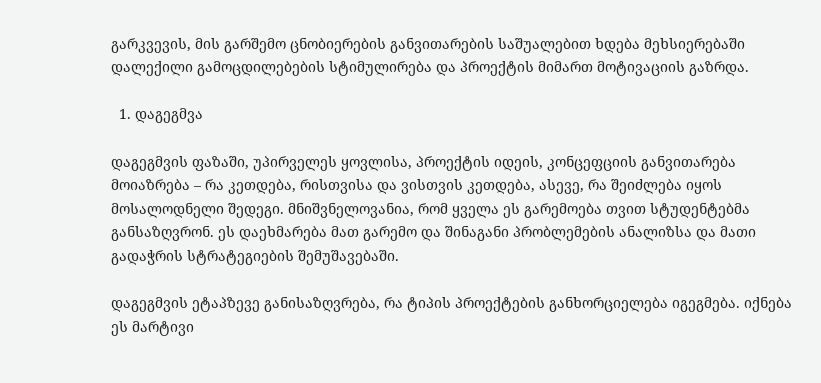გარკვევის, მის გარშემო ცნობიერების განვითარების საშუალებით ხდება მეხსიერებაში დალექილი გამოცდილებების სტიმულირება და პროექტის მიმართ მოტივაციის გაზრდა.

  1. დაგეგმვა

დაგეგმვის ფაზაში, უპირველეს ყოვლისა, პროექტის იდეის, კონცეფციის განვითარება მოიაზრება – რა კეთდება, რისთვისა და ვისთვის კეთდება, ასევე, რა შეიძლება იყოს მოსალოდნელი შედეგი. მნიშვნელოვანია, რომ ყველა ეს გარემოება თვით სტუდენტებმა განსაზღვრონ. ეს დაეხმარება მათ გარემო და შინაგანი პრობლემების ანალიზსა და მათი გადაჭრის სტრატეგიების შემუშავებაში.

დაგეგმვის ეტაპზევე განისაზღვრება, რა ტიპის პროექტების განხორციელება იგეგმება. იქნება ეს მარტივი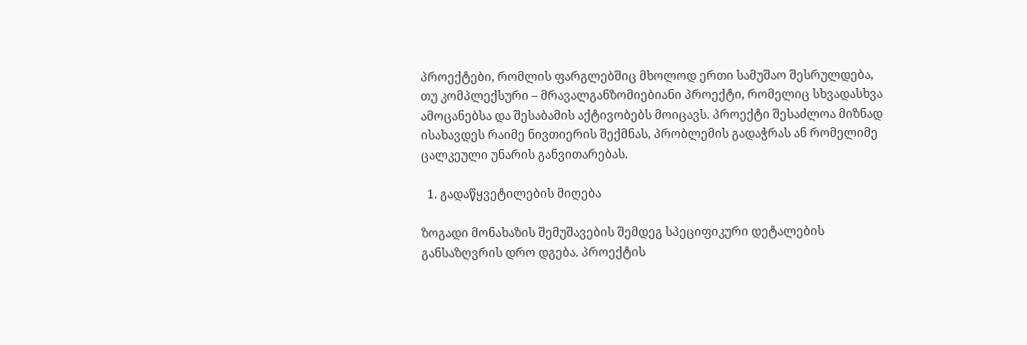პროექტები, რომლის ფარგლებშიც მხოლოდ ერთი სამუშაო შესრულდება, თუ კომპლექსური – მრავალგანზომიებიანი პროექტი, რომელიც სხვადასხვა ამოცანებსა და შესაბამის აქტივობებს მოიცავს. პროექტი შესაძლოა მიზნად ისახავდეს რაიმე ნივთიერის შექმნას, პრობლემის გადაჭრას ან რომელიმე ცალკეული უნარის განვითარებას.

  1. გადაწყვეტილების მიღება

ზოგადი მონახაზის შემუშავების შემდეგ სპეციფიკური დეტალების განსაზღვრის დრო დგება. პროექტის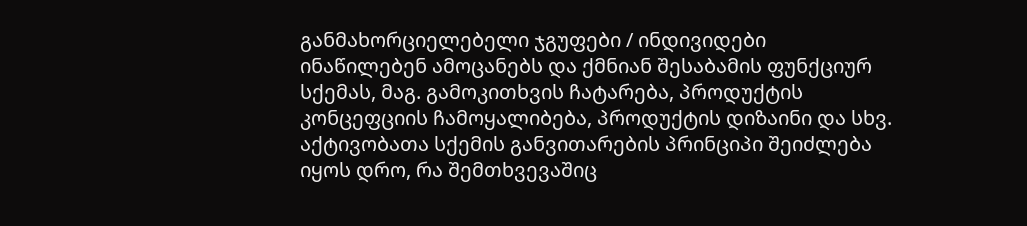განმახორციელებელი ჯგუფები / ინდივიდები ინაწილებენ ამოცანებს და ქმნიან შესაბამის ფუნქციურ სქემას, მაგ. გამოკითხვის ჩატარება, პროდუქტის კონცეფციის ჩამოყალიბება, პროდუქტის დიზაინი და სხვ. აქტივობათა სქემის განვითარების პრინციპი შეიძლება იყოს დრო, რა შემთხვევაშიც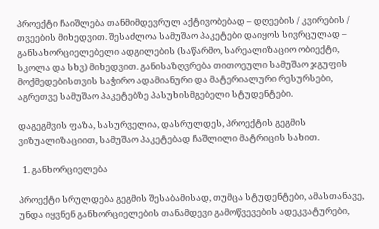პროექტი ჩაიშლება თანმიმდევრულ აქტივობებად – დღეების / კვირების / თვეების მიხედვით. შესაძლოა სამუშაო პაკეტები დაიყოს სივრცულად – განსახორციელებელი ადგილების (საწარმო, სარეალიზაციო ობიექტი, სკოლა და სხვ) მიხედვით. განისაზღვრება თითოეული სამუშაო ჯგუფის მოქმედებისთვის საჭირო ადამიანური და მატერიალური რესურსები, აგრეთვე სამუშაო პაკეტებზე პასუხისმგებელი სტუდენტები.

დაგეგმვის ფაზა, სასურველია, დასრულდეს, პროექტის გეგმის ვიზუალიზაციით, სამუშაო პაკეტებად ჩაშლილი მატრიცის სახით.

  1. განხორციელება

პროექტი სრულდება გეგმის შესაბამისად, თუმცა სტუდენტები, ამასთანავე, უნდა იყვნენ განხორციელების თანამდევი გამოწვევების ადეკვატურები,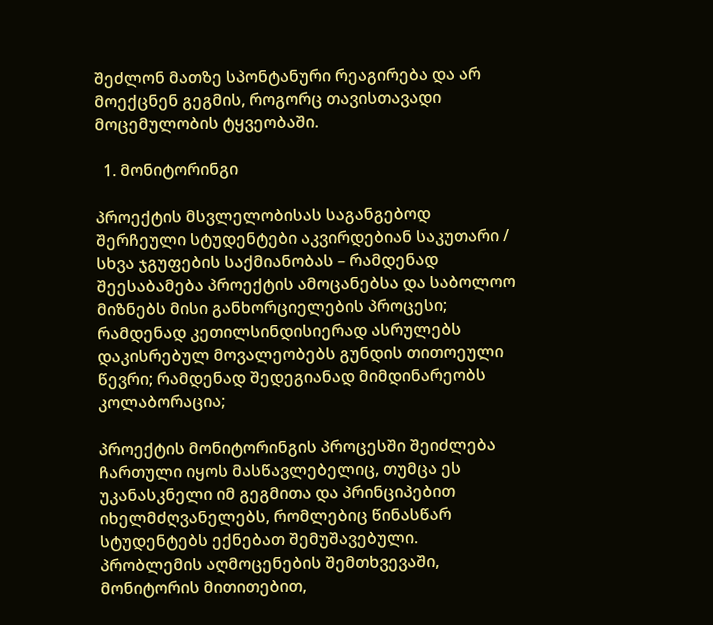შეძლონ მათზე სპონტანური რეაგირება და არ მოექცნენ გეგმის, როგორც თავისთავადი მოცემულობის ტყვეობაში.

  1. მონიტორინგი

პროექტის მსვლელობისას საგანგებოდ შერჩეული სტუდენტები აკვირდებიან საკუთარი / სხვა ჯგუფების საქმიანობას – რამდენად შეესაბამება პროექტის ამოცანებსა და საბოლოო მიზნებს მისი განხორციელების პროცესი; რამდენად კეთილსინდისიერად ასრულებს დაკისრებულ მოვალეობებს გუნდის თითოეული წევრი; რამდენად შედეგიანად მიმდინარეობს კოლაბორაცია;

პროექტის მონიტორინგის პროცესში შეიძლება ჩართული იყოს მასწავლებელიც, თუმცა ეს უკანასკნელი იმ გეგმითა და პრინციპებით იხელმძღვანელებს, რომლებიც წინასწარ სტუდენტებს ექნებათ შემუშავებული. პრობლემის აღმოცენების შემთხვევაში, მონიტორის მითითებით,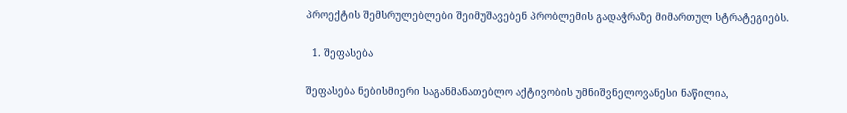პროექტის შემსრულებლები შეიმუშავებენ პრობლემის გადაჭრაზე მიმართულ სტრატეგიებს.

  1. შეფასება

შეფასება ნებისმიერი საგანმანათებლო აქტივობის უმნიშვნელოვანესი ნაწილია,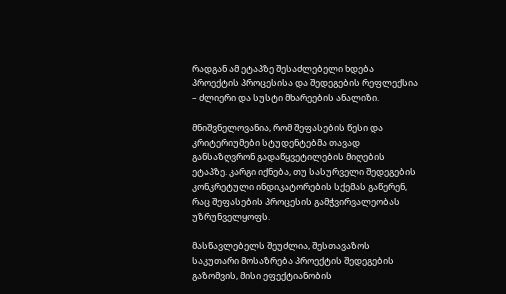რადგან ამ ეტაპზე შესაძლებელი ხდება პროექტის პროცესისა და შედეგების რეფლექსია – ძლიერი და სუსტი მხარეების ანალიზი.

მნიშვნელოვანია, რომ შეფასების წესი და კრიტერიუმები სტუდენტებმა თავად განსაზღვრონ გადაწყვეტილების მიღების ეტაპზე. კარგი იქნება, თუ სასურველი შედეგების კონკრეტული ინდიკატორების სქემას გაწერენ, რაც შეფასების პროცესის გამჭვირვალეობას უზრუნველყოფს.

მასწავლებელს შეუძლია, შესთავაზოს საკუთარი მოსაზრება პროექტის შედეგების გაზომვის, მისი ეფექტიანობის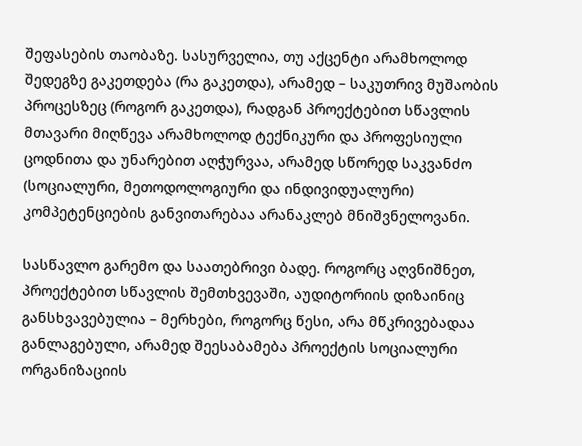შეფასების თაობაზე. სასურველია, თუ აქცენტი არამხოლოდ შედეგზე გაკეთდება (რა გაკეთდა), არამედ – საკუთრივ მუშაობის პროცესზეც (როგორ გაკეთდა), რადგან პროექტებით სწავლის მთავარი მიღწევა არამხოლოდ ტექნიკური და პროფესიული ცოდნითა და უნარებით აღჭურვაა, არამედ სწორედ საკვანძო (სოციალური, მეთოდოლოგიური და ინდივიდუალური) კომპეტენციების განვითარებაა არანაკლებ მნიშვნელოვანი.

სასწავლო გარემო და საათებრივი ბადე. როგორც აღვნიშნეთ, პროექტებით სწავლის შემთხვევაში, აუდიტორიის დიზაინიც განსხვავებულია – მერხები, როგორც წესი, არა მწკრივებადაა განლაგებული, არამედ შეესაბამება პროექტის სოციალური ორგანიზაციის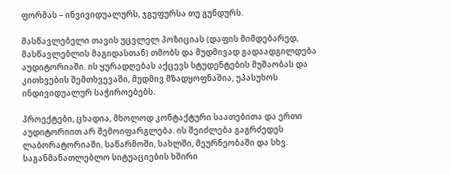ფორმას – ინვივიდუალურს, ჯგუფურსა თუ გუნდურს.

მასწავლებელი თავის უცვლელ პოზიციას (დაფის მიმდებარედ, მასწავლებლის მაგიდასთან) თმობს და მუდმივად გადაადგილდება აუდიტორიაში. ის ყურადღებას აქცევს სტუდენტების მუშაობას და კითხვების შემთხვევაში, მუდმივ მზადყოფნაშია, უპასუხოს ინდივიდუალურ საჭიროებებს.

პროექტები, ცხადია, მხოლოდ კონტაქტური საათებითა და ერთი აუდიტორიით არ შემოიფარგლება. ის შეიძლება გაგრძედეს ლაბორატორიაში, საწარმოში, სახლში, მეურნეობაში და სხვ. საგანმანათლებლო სიტუაციების ხშირი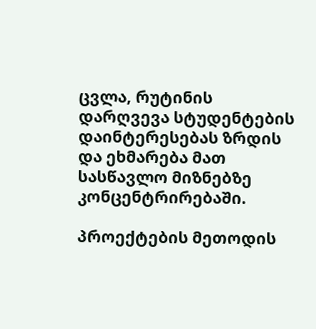ცვლა, რუტინის დარღვევა სტუდენტების  დაინტერესებას ზრდის და ეხმარება მათ სასწავლო მიზნებზე კონცენტრირებაში.

პროექტების მეთოდის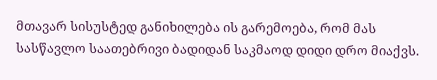მთავარ სისუსტედ განიხილება ის გარემოება, რომ მას სასწავლო საათებრივი ბადიდან საკმაოდ დიდი დრო მიაქვს.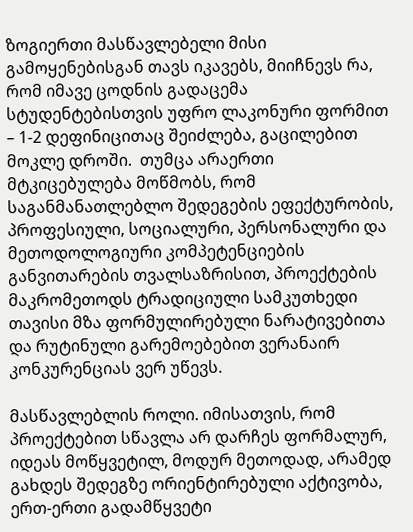ზოგიერთი მასწავლებელი მისი გამოყენებისგან თავს იკავებს, მიიჩნევს რა, რომ იმავე ცოდნის გადაცემა სტუდენტებისთვის უფრო ლაკონური ფორმით – 1-2 დეფინიცითაც შეიძლება, გაცილებით მოკლე დროში.  თუმცა არაერთი მტკიცებულება მოწმობს, რომ საგანმანათლებლო შედეგების ეფექტურობის, პროფესიული, სოციალური, პერსონალური და მეთოდოლოგიური კომპეტენციების განვითარების თვალსაზრისით, პროექტების მაკრომეთოდს ტრადიციული სამკუთხედი თავისი მზა ფორმულირებული ნარატივებითა და რუტინული გარემოებებით ვერანაირ კონკურენციას ვერ უწევს.

მასწავლებლის როლი. იმისათვის, რომ პროექტებით სწავლა არ დარჩეს ფორმალურ, იდეას მოწყვეტილ, მოდურ მეთოდად, არამედ გახდეს შედეგზე ორიენტირებული აქტივობა, ერთ-ერთი გადამწყვეტი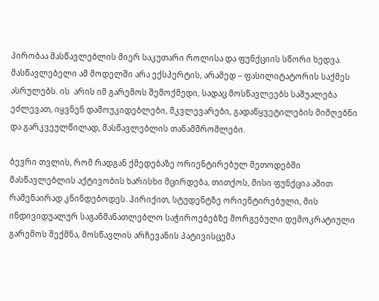პირობაა მასწავლებლის მიერ საკუთარი როლისა და ფუნქციის სწორი ხედვა. მასწავლებელი ამ მოდელში არა ექსპერტის, არამედ – ფასილიტატორის საქმეს ასრულებს. ის  არის იმ გარემოს შემოქმედი, სადაც მოსწავლეებს საშუალება ეძლევათ, იყვნენ დამოუკიდებლები, მკვლევარები, გადაწყვეტილების მიმღებნი და გარკვეულწილად, მასწავლებლის თანამშრომლები.

ბევრი თვლის, რომ რადგან ქმედებაზე ორიენტირებულ მეთოდებში მასწავლებლის აქტივობის ხარისხი მცირდება, თითქოს, მისი ფუნქცია ამით რამენაირად კნინდებოდეს. პირიქით, სტუდენტზე ორიენტირებული, მის ინდივიდუალურ საგანმანათლებლო საჭიროებებზე მორგებული დემოკრატიული გარემოს შექმნა, მოსწავლის არჩევანის პატივისცემა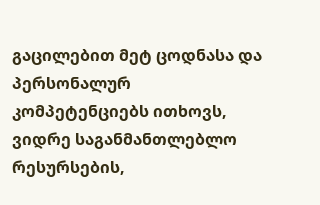გაცილებით მეტ ცოდნასა და პერსონალურ კომპეტენციებს ითხოვს, ვიდრე საგანმანთლებლო რესურსების,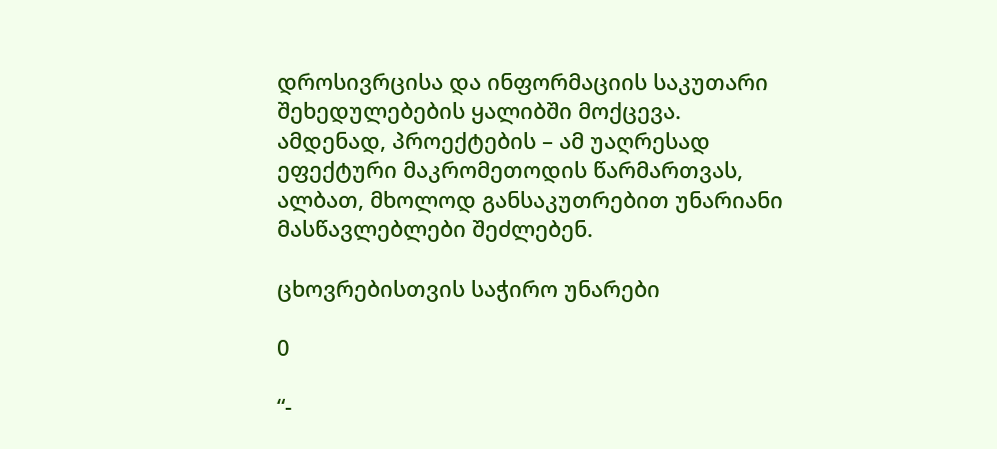დროსივრცისა და ინფორმაციის საკუთარი შეხედულებების ყალიბში მოქცევა. ამდენად, პროექტების – ამ უაღრესად ეფექტური მაკრომეთოდის წარმართვას, ალბათ, მხოლოდ განსაკუთრებით უნარიანი მასწავლებლები შეძლებენ.

ცხოვრებისთვის საჭირო უნარები

0

“-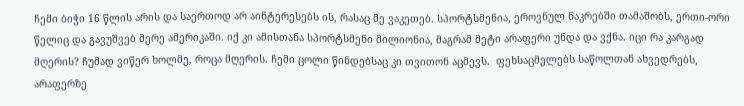ჩემი ბიჭი 16 წლის არის და საერთოდ არ აინტერესებს ის, რასაც მე ვაკეთებ. სპორტსმენია, ეროვნულ ნაკრებში თამაშობს, ერთი-ორი წელიც და გავუშვებ მერე ამერიკაში. იქ კი ამისთანა სპორტსმენი მილიონია, მაგრამ მეტი არაფერი უნდა და ვქნა. იცი რა კარგად მღერის? ჩუმად ვიწერ ხოლმე, როცა მღერის. ჩემი ცოლი წინდებსაც კი თვითონ აცმევს.  ფეხსაცმელებს საწოლთან ახვედრებს, არაფერზე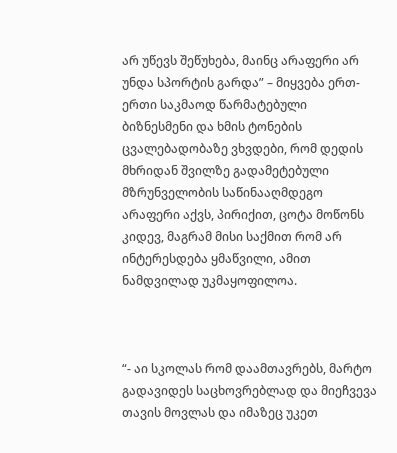არ უწევს შეწუხება, მაინც არაფერი არ უნდა სპორტის გარდა” – მიყვება ერთ-ერთი საკმაოდ წარმატებული ბიზნესმენი და ხმის ტონების ცვალებადობაზე ვხვდები, რომ დედის მხრიდან შვილზე გადამეტებული  მზრუნველობის საწინააღმდეგო არაფერი აქვს, პირიქით, ცოტა მოწონს კიდევ, მაგრამ მისი საქმით რომ არ ინტერესდება ყმაწვილი, ამით ნამდვილად უკმაყოფილოა.



“- აი სკოლას რომ დაამთავრებს, მარტო გადავიდეს საცხოვრებლად და მიეჩვევა თავის მოვლას და იმაზეც უკეთ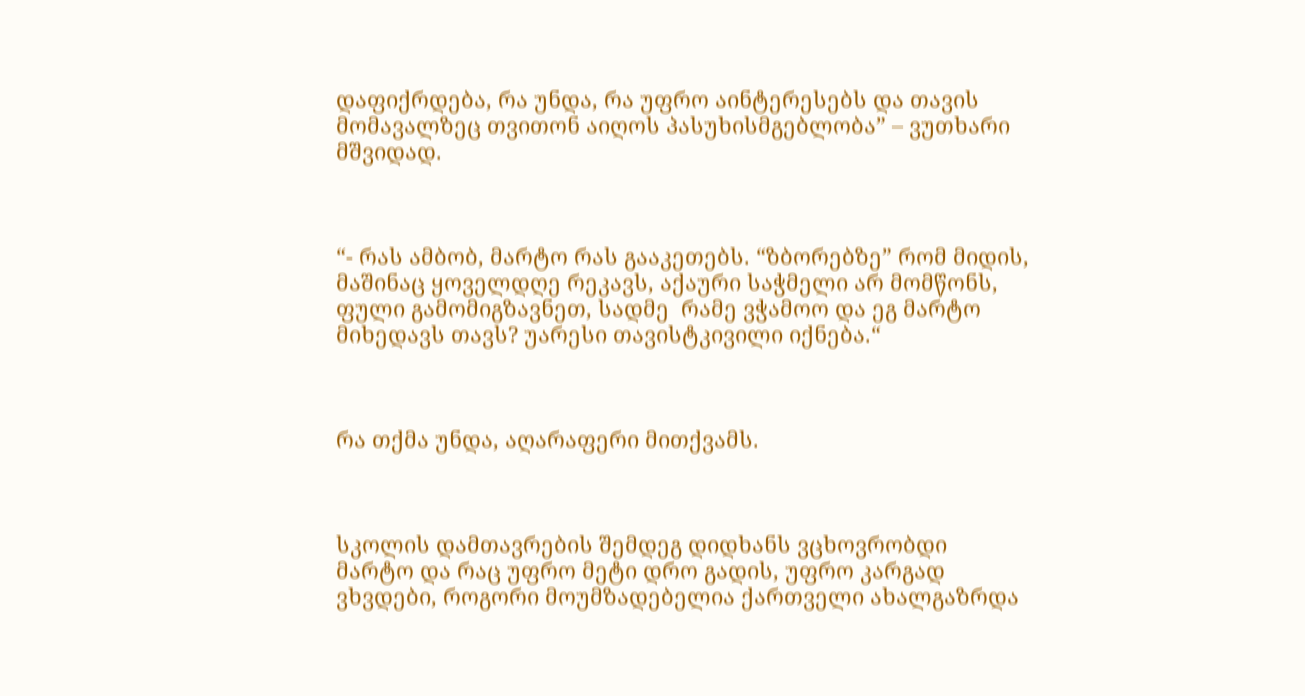დაფიქრდება, რა უნდა, რა უფრო აინტერესებს და თავის მომავალზეც თვითონ აიღოს პასუხისმგებლობა” – ვუთხარი მშვიდად.



“- რას ამბობ, მარტო რას გააკეთებს. “ზბორებზე” რომ მიდის, მაშინაც ყოველდღე რეკავს, აქაური საჭმელი არ მომწონს, ფული გამომიგზავნეთ, სადმე  რამე ვჭამოო და ეგ მარტო მიხედავს თავს? უარესი თავისტკივილი იქნება.“



რა თქმა უნდა, აღარაფერი მითქვამს.



სკოლის დამთავრების შემდეგ დიდხანს ვცხოვრობდი მარტო და რაც უფრო მეტი დრო გადის, უფრო კარგად ვხვდები, როგორი მოუმზადებელია ქართველი ახალგაზრდა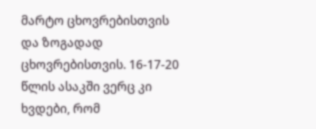მარტო ცხოვრებისთვის და ზოგადად ცხოვრებისთვის. 16-17-20 წლის ასაკში ვერც კი ხვდები, რომ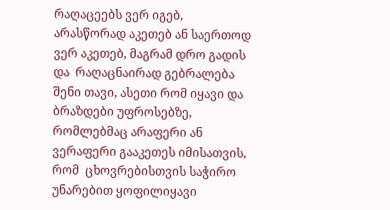რაღაცეებს ვერ იგებ, არასწორად აკეთებ ან საერთოდ ვერ აკეთებ, მაგრამ დრო გადის და  რაღაცნაირად გებრალება შენი თავი, ასეთი რომ იყავი და ბრაზდები უფროსებზე, რომლებმაც არაფერი ან ვერაფერი გააკეთეს იმისათვის, რომ  ცხოვრებისთვის საჭირო უნარებით ყოფილიყავი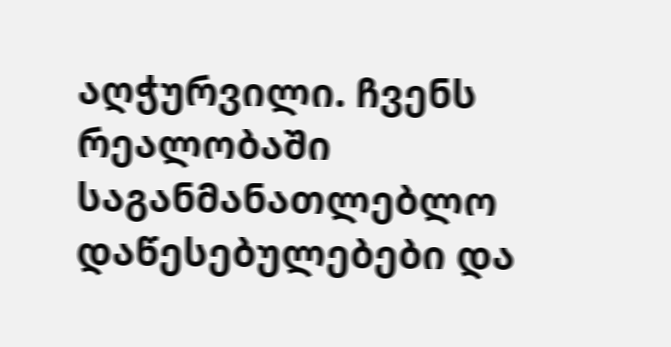აღჭურვილი. ჩვენს რეალობაში საგანმანათლებლო დაწესებულებები და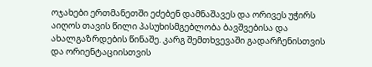ოჯახები ერთმანეთში ეძებენ დამნაშავეს და ორივეს უჭირს აიღოს თავის წილი პასუხისმგებლობა ბავშვებისა და ახალგაზრდების წინაშე. კარგ შემთხვევაში გადარჩენისთვის და ორიენტაციისთვის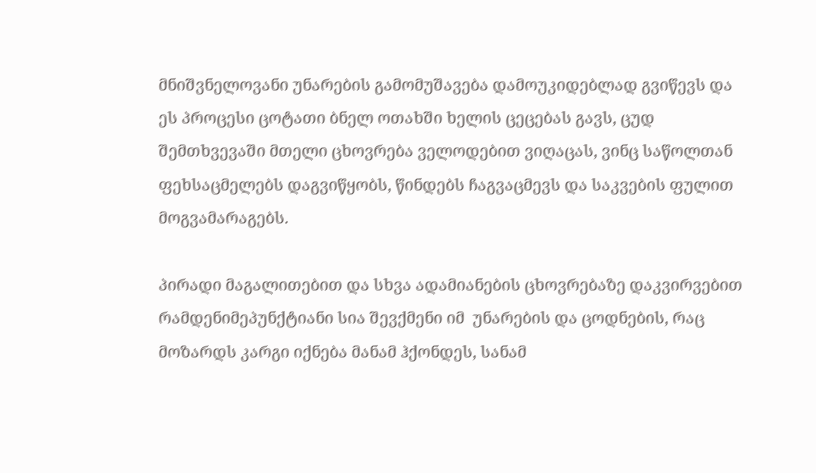მნიშვნელოვანი უნარების გამომუშავება დამოუკიდებლად გვიწევს და ეს პროცესი ცოტათი ბნელ ოთახში ხელის ცეცებას გავს, ცუდ შემთხვევაში მთელი ცხოვრება ველოდებით ვიღაცას, ვინც საწოლთან ფეხსაცმელებს დაგვიწყობს, წინდებს ჩაგვაცმევს და საკვების ფულით მოგვამარაგებს.

პირადი მაგალითებით და სხვა ადამიანების ცხოვრებაზე დაკვირვებით რამდენიმეპუნქტიანი სია შევქმენი იმ  უნარების და ცოდნების, რაც მოზარდს კარგი იქნება მანამ ჰქონდეს, სანამ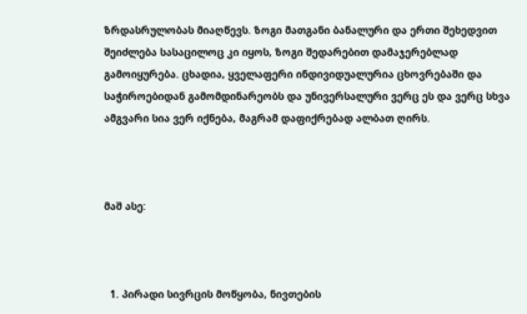ზრდასრულობას მიაღწევს. ზოგი მათგანი ბანალური და ერთი შეხედვით შეიძლება სასაცილოც კი იყოს, ზოგი შედარებით დამაჯერებლად გამოიყურება. ცხადია, ყველაფერი ინდივიდუალურია ცხოვრებაში და საჭიროებიდან გამომდინარეობს და უნივერსალური ვერც ეს და ვერც სხვა ამგვარი სია ვერ იქნება, მაგრამ დაფიქრებად ალბათ ღირს.



მაშ ასე:



  1. პირადი სივრცის მოწყობა, ნივთების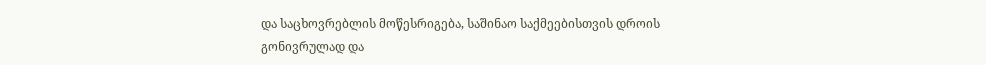და საცხოვრებლის მოწესრიგება, საშინაო საქმეებისთვის დროის გონივრულად და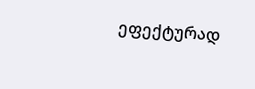ეფექტურად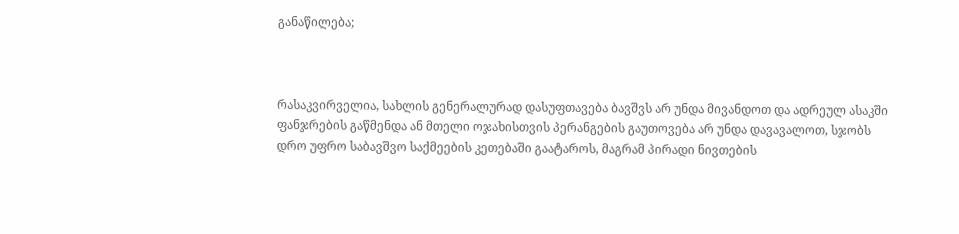განაწილება;



რასაკვირველია, სახლის გენერალურად დასუფთავება ბავშვს არ უნდა მივანდოთ და ადრეულ ასაკში ფანჯრების გაწმენდა ან მთელი ოჯახისთვის პერანგების გაუთოვება არ უნდა დავავალოთ, სჯობს დრო უფრო საბავშვო საქმეების კეთებაში გაატაროს, მაგრამ პირადი ნივთების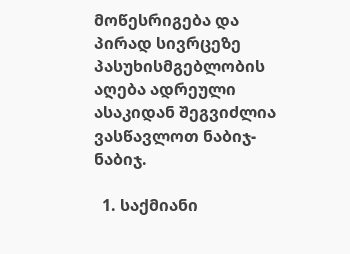მოწესრიგება და პირად სივრცეზე პასუხისმგებლობის აღება ადრეული ასაკიდან შეგვიძლია ვასწავლოთ ნაბიჯ-ნაბიჯ.

  1. საქმიანი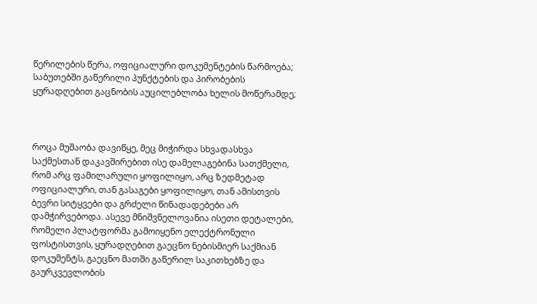წერილების წერა, ოფიციალური დოკუმენტების წარმოება; საბუთებში გაწერილი პუნქტების და პირობების ყურადღებით გაცნობის აუცილებლობა ხელის მოწერამდე;



როცა მუშაობა დავიწყე, მეც მიჭირდა სხვადასხვა საქმესთან დაკავშირებით ისე დამელაგებინა სათქმელი, რომ არც ფამილარული ყოფილიყო, არც ზედმეტად ოფიციალური, თან გასაგები ყოფილიყო, თან ამისთვის ბევრი სიტყვები და გრძელი წინადადებები არ დამჭირვებოდა. ასევე მნიშვნელოვანია ისეთი დეტალები, რომელი პლატფორმა გამოიყენო ელექტრონული ფოსტისთვის, ყურადღებით გაეცნო ნებისმიერ საქმიან დოკუმენტს, გაეცნო მათში გაწერილ საკითხებზე და გაურკვევლობის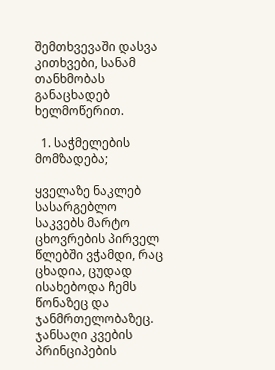შემთხვევაში დასვა კითხვები, სანამ თანხმობას განაცხადებ ხელმოწერით.

  1. საჭმელების მომზადება;

ყველაზე ნაკლებ სასარგებლო საკვებს მარტო ცხოვრების პირველ წლებში ვჭამდი, რაც ცხადია, ცუდად ისახებოდა ჩემს წონაზეც და ჯანმრთელობაზეც. ჯანსაღი კვების პრინციპების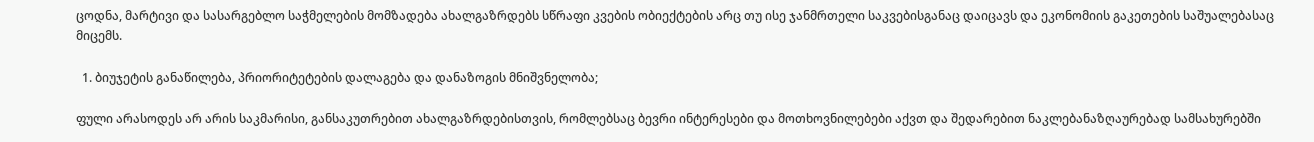ცოდნა, მარტივი და სასარგებლო საჭმელების მომზადება ახალგაზრდებს სწრაფი კვების ობიექტების არც თუ ისე ჯანმრთელი საკვებისგანაც დაიცავს და ეკონომიის გაკეთების საშუალებასაც მიცემს.

  1. ბიუჯეტის განაწილება, პრიორიტეტების დალაგება და დანაზოგის მნიშვნელობა;

ფული არასოდეს არ არის საკმარისი, განსაკუთრებით ახალგაზრდებისთვის, რომლებსაც ბევრი ინტერესები და მოთხოვნილებები აქვთ და შედარებით ნაკლებანაზღაურებად სამსახურებში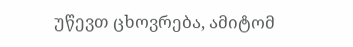უწევთ ცხოვრება, ამიტომ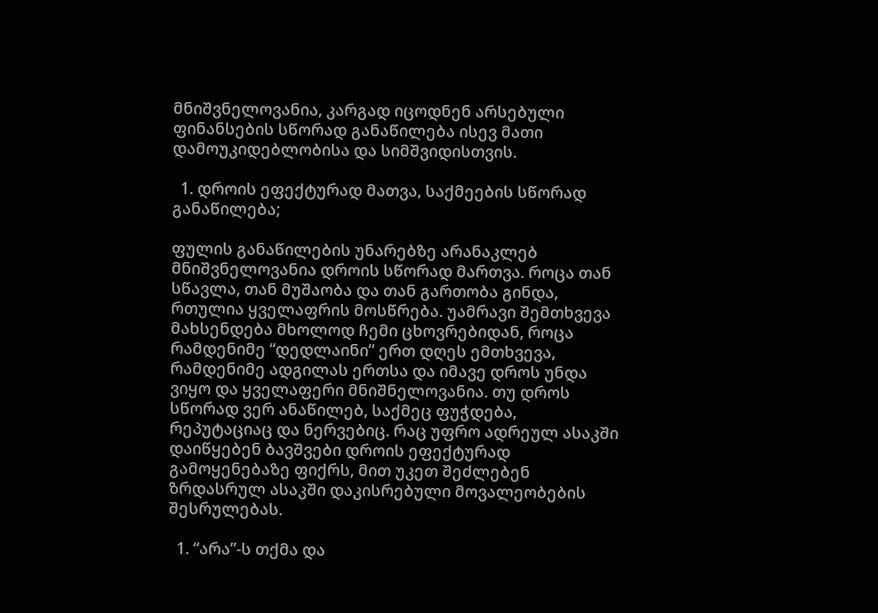მნიშვნელოვანია, კარგად იცოდნენ არსებული ფინანსების სწორად განაწილება ისევ მათი დამოუკიდებლობისა და სიმშვიდისთვის.

  1. დროის ეფექტურად მათვა, საქმეების სწორად განაწილება;

ფულის განაწილების უნარებზე არანაკლებ მნიშვნელოვანია დროის სწორად მართვა. როცა თან სწავლა, თან მუშაობა და თან გართობა გინდა, რთულია ყველაფრის მოსწრება. უამრავი შემთხვევა მახსენდება მხოლოდ ჩემი ცხოვრებიდან, როცა რამდენიმე “დედლაინი” ერთ დღეს ემთხვევა, რამდენიმე ადგილას ერთსა და იმავე დროს უნდა ვიყო და ყველაფერი მნიშნელოვანია. თუ დროს სწორად ვერ ანაწილებ, საქმეც ფუჭდება, რეპუტაციაც და ნერვებიც. რაც უფრო ადრეულ ასაკში დაიწყებენ ბავშვები დროის ეფექტურად გამოყენებაზე ფიქრს, მით უკეთ შეძლებენ ზრდასრულ ასაკში დაკისრებული მოვალეობების შესრულებას.

  1. “არა”-ს თქმა და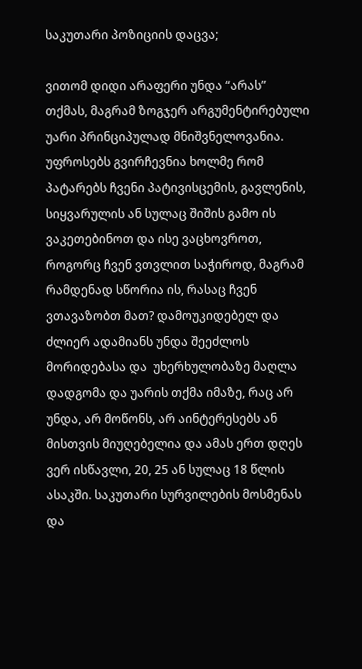საკუთარი პოზიციის დაცვა;

ვითომ დიდი არაფერი უნდა “არას” თქმას, მაგრამ ზოგჯერ არგუმენტირებული უარი პრინციპულად მნიშვნელოვანია. უფროსებს გვირჩევნია ხოლმე რომ პატარებს ჩვენი პატივისცემის, გავლენის, სიყვარულის ან სულაც შიშის გამო ის ვაკეთებინოთ და ისე ვაცხოვროთ, როგორც ჩვენ ვთვლით საჭიროდ, მაგრამ რამდენად სწორია ის, რასაც ჩვენ ვთავაზობთ მათ? დამოუკიდებელ და ძლიერ ადამიანს უნდა შეეძლოს მორიდებასა და  უხერხულობაზე მაღლა დადგომა და უარის თქმა იმაზე, რაც არ უნდა, არ მოწონს, არ აინტერესებს ან მისთვის მიუღებელია და ამას ერთ დღეს ვერ ისწავლი, 20, 25 ან სულაც 18 წლის ასაკში. საკუთარი სურვილების მოსმენას და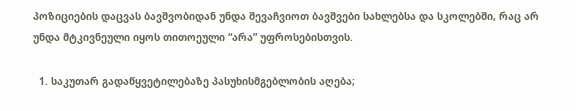პოზიციების დაცვას ბავშვობიდან უნდა შევაჩვიოთ ბავშვები სახლებსა და სკოლებში, რაც არ უნდა მტკივნეული იყოს თითოეული “არა” უფროსებისთვის.

  1. საკუთარ გადაწყვეტილებაზე პასუხისმგებლობის აღება;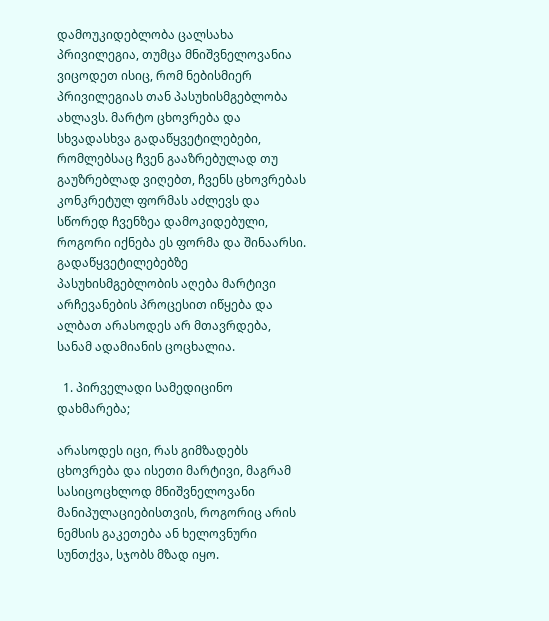დამოუკიდებლობა ცალსახა პრივილეგია, თუმცა მნიშვნელოვანია ვიცოდეთ ისიც, რომ ნებისმიერ პრივილეგიას თან პასუხისმგებლობა ახლავს. მარტო ცხოვრება და სხვადასხვა გადაწყვეტილებები, რომლებსაც ჩვენ გააზრებულად თუ გაუზრებლად ვიღებთ, ჩვენს ცხოვრებას კონკრეტულ ფორმას აძლევს და სწორედ ჩვენზეა დამოკიდებული, როგორი იქნება ეს ფორმა და შინაარსი. გადაწყვეტილებებზე პასუხისმგებლობის აღება მარტივი არჩევანების პროცესით იწყება და ალბათ არასოდეს არ მთავრდება, სანამ ადამიანის ცოცხალია.

  1. პირველადი სამედიცინო დახმარება;

არასოდეს იცი, რას გიმზადებს ცხოვრება და ისეთი მარტივი, მაგრამ სასიცოცხლოდ მნიშვნელოვანი მანიპულაციებისთვის, როგორიც არის ნემსის გაკეთება ან ხელოვნური სუნთქვა, სჯობს მზად იყო.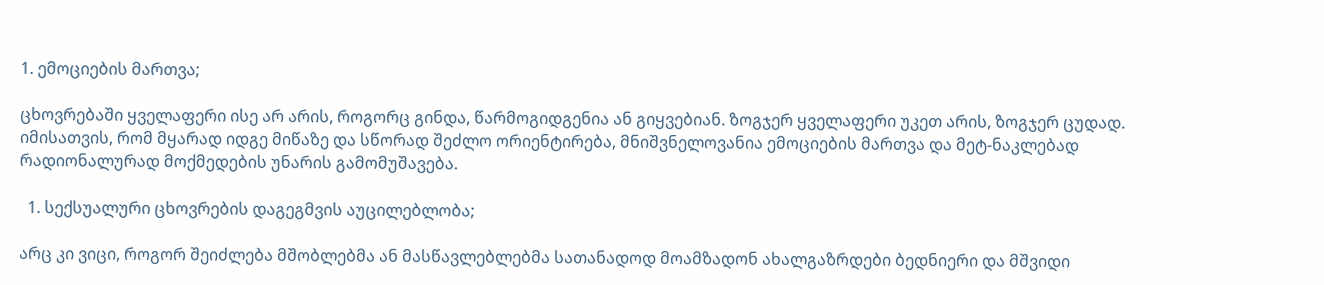1. ემოციების მართვა;

ცხოვრებაში ყველაფერი ისე არ არის, როგორც გინდა, წარმოგიდგენია ან გიყვებიან. ზოგჯერ ყველაფერი უკეთ არის, ზოგჯერ ცუდად. იმისათვის, რომ მყარად იდგე მიწაზე და სწორად შეძლო ორიენტირება, მნიშვნელოვანია ემოციების მართვა და მეტ-ნაკლებად რადიონალურად მოქმედების უნარის გამომუშავება.

  1. სექსუალური ცხოვრების დაგეგმვის აუცილებლობა;

არც კი ვიცი, როგორ შეიძლება მშობლებმა ან მასწავლებლებმა სათანადოდ მოამზადონ ახალგაზრდები ბედნიერი და მშვიდი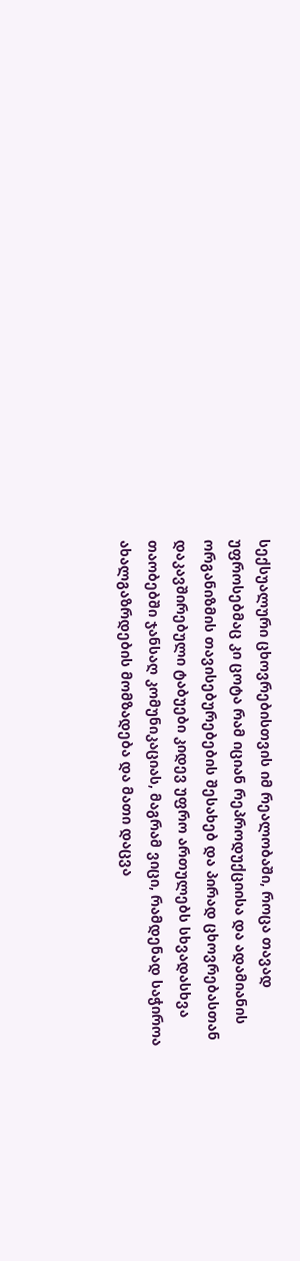სექსუალური ცხოვრებისთვის იმ რეალობაში, როცა თავად უფროსებმაც კი ცოტა რამ იციან რეპროდუქციისა და ადამიანის ორგანიზმის თავისებურებების შესახებ და პირად ცხოვრებასთან დაკავშირებული ტაბუები კიდევ უფრო ართულებს სხვადასხვა თაობებში ჯანსაღ კომუნიკაციას, მაგრამ ვიცი, რამდენად საჭიროა ახალგაზრდების მომზადება და მათი დაცვა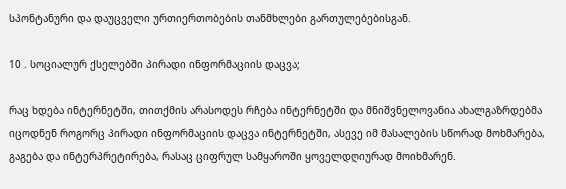სპონტანური და დაუცველი ურთიერთობების თანმხლები გართულებებისგან.

10 . სოციალურ ქსელებში პირადი ინფორმაციის დაცვა;

რაც ხდება ინტერნეტში, თითქმის არასოდეს რჩება ინტერნეტში და მნიშვნელოვანია ახალგაზრდებმა იცოდნენ როგორც პირადი ინფორმაციის დაცვა ინტერნეტში, ასევე იმ მასალების სწორად მოხმარება, გაგება და ინტერპრეტირება, რასაც ციფრულ სამყაროში ყოველდღიურად მოიხმარენ.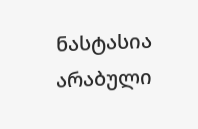ნასტასია არაბული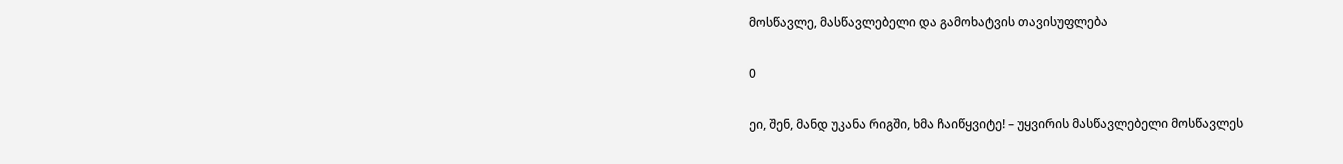მოსწავლე, მასწავლებელი და გამოხატვის თავისუფლება

0

ეი, შენ, მანდ უკანა რიგში, ხმა ჩაიწყვიტე! – უყვირის მასწავლებელი მოსწავლეს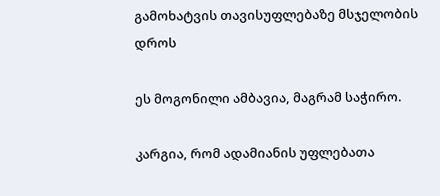გამოხატვის თავისუფლებაზე მსჯელობის დროს

ეს მოგონილი ამბავია, მაგრამ საჭირო.

კარგია, რომ ადამიანის უფლებათა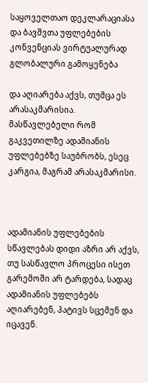საყოველთაო დეკლარაციასა და ბავშვთა უფლებების კონვენციას ვირტუალურად გლობალური გამოყენება

და აღიარება აქვს, თუმცა ეს არასაკმარისია. მასწავლებელი რომ გაკვეთილზე ადამიანის უფლებებზე საუბრობს, ესეც კარგია, მაგრამ არასაკმარისი.



ადამიანის უფლებების სწავლებას დიდი აზრი არ აქვს, თუ სასწავლო პროცესი ისეთ გარემოში არ ტარდება, სადაც ადამიანის უფლებებს აღიარებენ, პატივს სცემენ და იცავენ.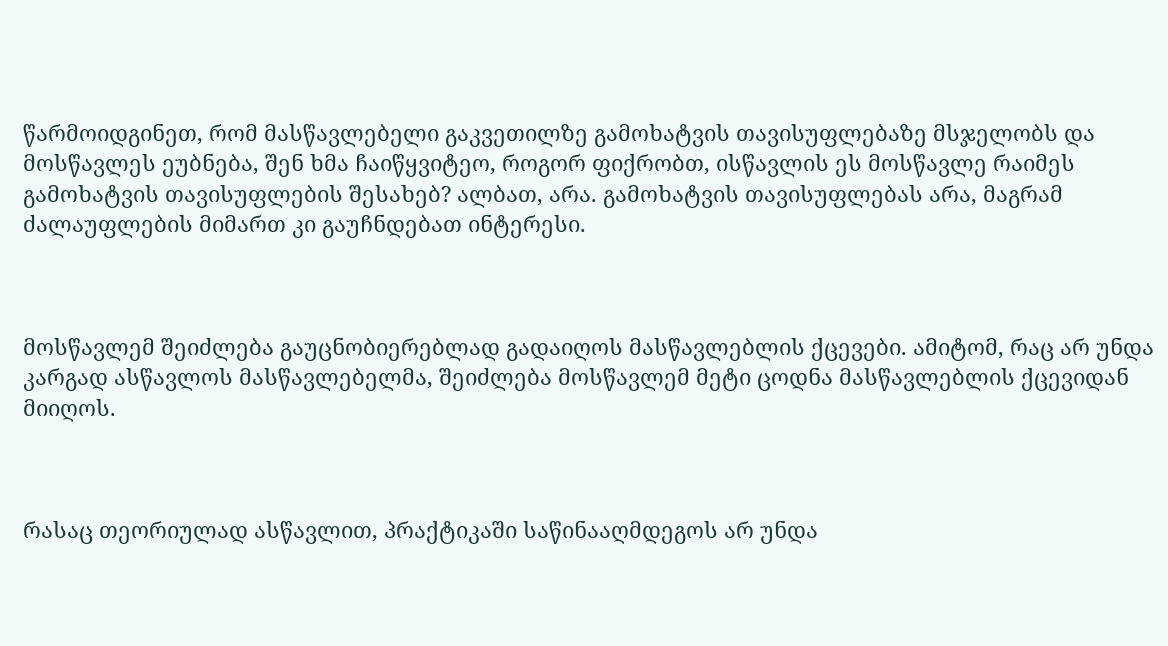წარმოიდგინეთ, რომ მასწავლებელი გაკვეთილზე გამოხატვის თავისუფლებაზე მსჯელობს და მოსწავლეს ეუბნება, შენ ხმა ჩაიწყვიტეო, როგორ ფიქრობთ, ისწავლის ეს მოსწავლე რაიმეს გამოხატვის თავისუფლების შესახებ? ალბათ, არა. გამოხატვის თავისუფლებას არა, მაგრამ ძალაუფლების მიმართ კი გაუჩნდებათ ინტერესი.



მოსწავლემ შეიძლება გაუცნობიერებლად გადაიღოს მასწავლებლის ქცევები. ამიტომ, რაც არ უნდა კარგად ასწავლოს მასწავლებელმა, შეიძლება მოსწავლემ მეტი ცოდნა მასწავლებლის ქცევიდან მიიღოს.



რასაც თეორიულად ასწავლით, პრაქტიკაში საწინააღმდეგოს არ უნდა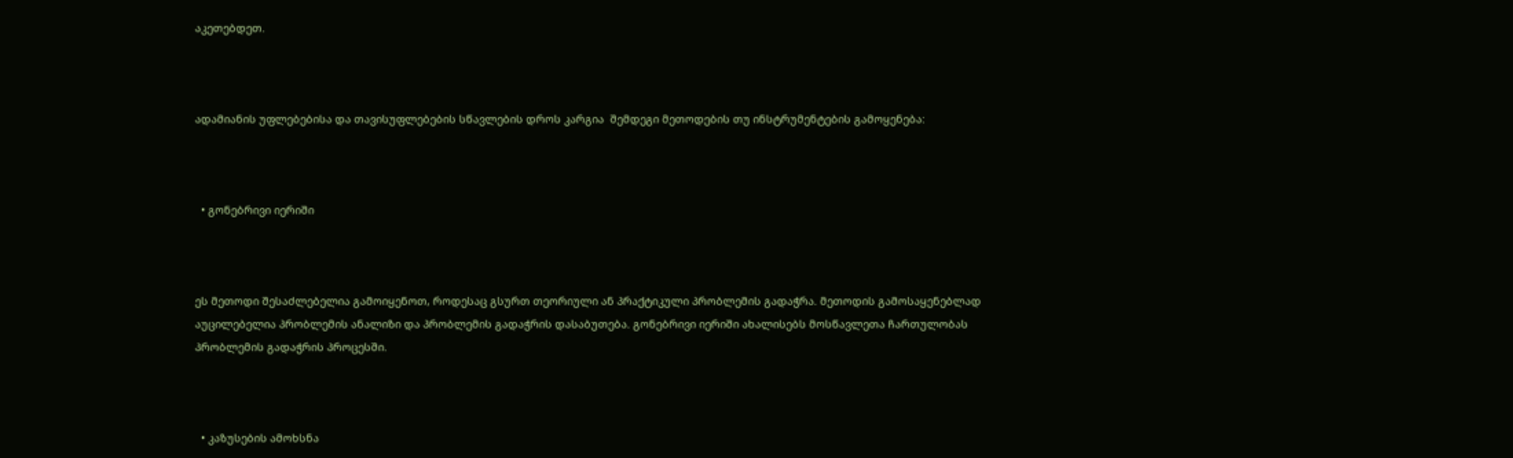აკეთებდეთ.



ადამიანის უფლებებისა და თავისუფლებების სწავლების დროს კარგია  შემდეგი მეთოდების თუ ინსტრუმენტების გამოყენება:



  • გონებრივი იერიში



ეს მეთოდი შესაძლებელია გამოიყენოთ, როდესაც გსურთ თეორიული ან პრაქტიკული პრობლემის გადაჭრა. მეთოდის გამოსაყენებლად აუცილებელია პრობლემის ანალიზი და პრობლემის გადაჭრის დასაბუთება. გონებრივი იერიში ახალისებს მოსწავლეთა ჩართულობას პრობლემის გადაჭრის პროცესში.



  • კაზუსების ამოხსნა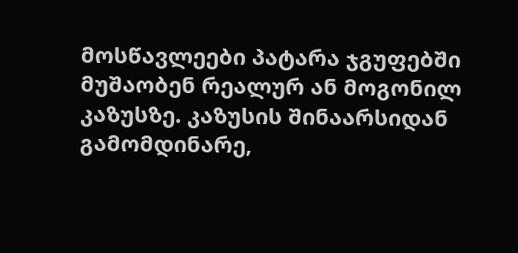მოსწავლეები პატარა ჯგუფებში მუშაობენ რეალურ ან მოგონილ კაზუსზე. კაზუსის შინაარსიდან გამომდინარე,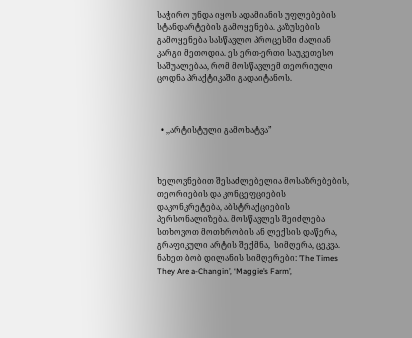საჭირო უნდა იყოს ადამიანის უფლებების სტანდარტების გამოყენება. კაზუსების გამოყენება სასწავლო პროცესში ძალიან კარგი მეთოდია. ეს ერთ-ერთი საუკეთესო საშუალებაა, რომ მოსწავლემ თეორიული ცოდნა პრაქტიკაში გადაიტანოს.



  • ,,არტისტული გამოხატვა”



ხელოვნებით შესაძლებელია მოსაზრებების, თეორიების და კონცეფციების დაკონკრეტება, აბსტრაქციების პერსონალიზება. მოსწავლეს შეიძლება სთხოვოთ მოთხრობის ან ლექსის დაწერა, გრაფიკული არტის შექმნა,  სიმღერა, ცეკვა. ნახეთ ბობ დილანის სიმღერები: ’The Times They Are a-Changin’, ‘Maggie’s Farm’,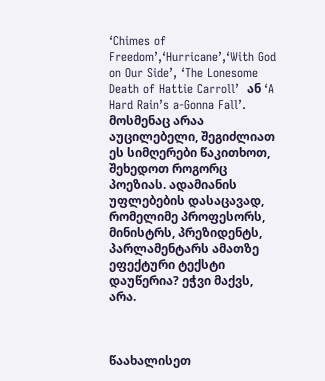‘Chimes of Freedom’,‘Hurricane’,‘With God on Our Side’, ‘The Lonesome Death of Hattie Carroll’  ან ‘A Hard Rain’s a-Gonna Fall’. მოსმენაც არაა აუცილებელი, შეგიძლიათ ეს სიმღერები წაკითხოთ, შეხედოთ როგორც პოეზიას. ადამიანის  უფლებების დასაცავად, რომელიმე პროფესორს, მინისტრს, პრეზიდენტს, პარლამენტარს ამათზე ეფექტური ტექსტი დაუწერია? ეჭვი მაქვს, არა.



წაახალისეთ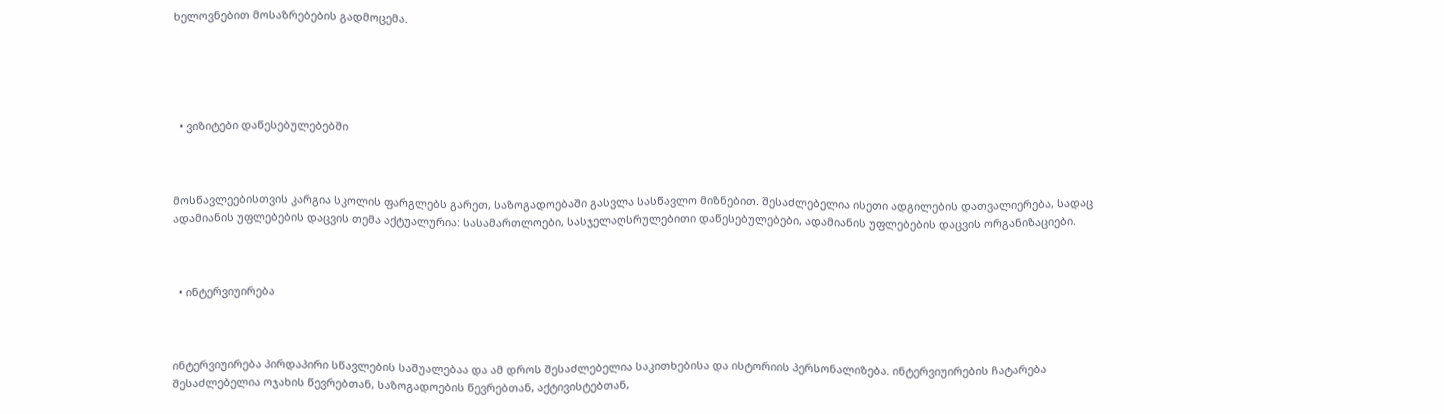ხელოვნებით მოსაზრებების გადმოცემა.





  • ვიზიტები დაწესებულებებში



მოსწავლეებისთვის კარგია სკოლის ფარგლებს გარეთ, საზოგადოებაში გასვლა სასწავლო მიზნებით. შესაძლებელია ისეთი ადგილების დათვალიერება, სადაც ადამიანის უფლებების დაცვის თემა აქტუალურია: სასამართლოები, სასჯელაღსრულებითი დაწესებულებები, ადამიანის უფლებების დაცვის ორგანიზაციები.



  • ინტერვიუირება



ინტერვიუირება პირდაპირი სწავლების საშუალებაა და ამ დროს შესაძლებელია საკითხებისა და ისტორიის პერსონალიზება. ინტერვიუირების ჩატარება შესაძლებელია ოჯახის წევრებთან, საზოგადოების წევრებთან, აქტივისტებთან,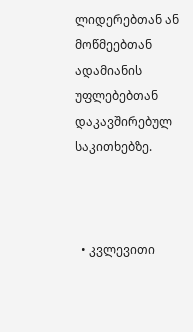ლიდერებთან ან მოწმეებთან ადამიანის უფლებებთან დაკავშირებულ საკითხებზე.



  • კვლევითი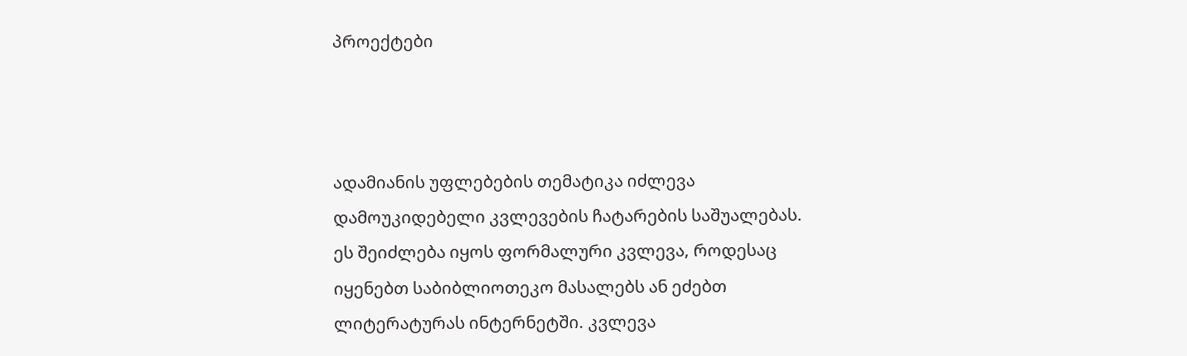პროექტები



ადამიანის უფლებების თემატიკა იძლევა დამოუკიდებელი კვლევების ჩატარების საშუალებას. ეს შეიძლება იყოს ფორმალური კვლევა, როდესაც იყენებთ საბიბლიოთეკო მასალებს ან ეძებთ ლიტერატურას ინტერნეტში. კვლევა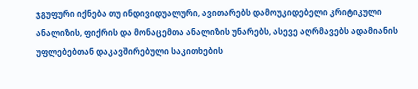ჯგუფური იქნება თუ ინდივიდუალური, ავითარებს დამოუკიდებელი კრიტიკული ანალიზის, ფიქრის და მონაცემთა ანალიზის უნარებს, ასევე აღრმავებს ადამიანის უფლებებთან დაკავშირებული საკითხების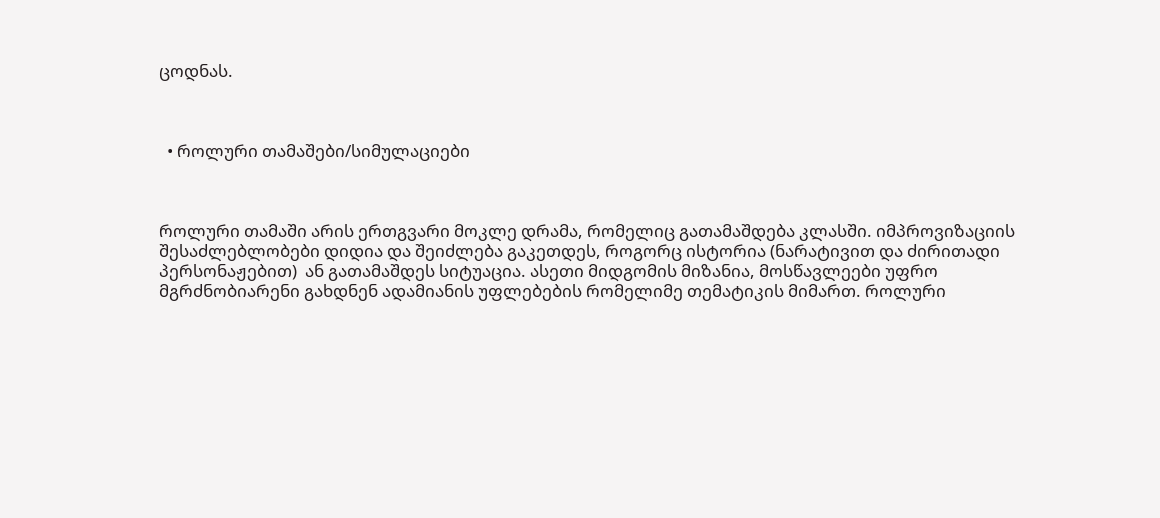ცოდნას.



  • როლური თამაშები/სიმულაციები



როლური თამაში არის ერთგვარი მოკლე დრამა, რომელიც გათამაშდება კლასში. იმპროვიზაციის შესაძლებლობები დიდია და შეიძლება გაკეთდეს, როგორც ისტორია (ნარატივით და ძირითადი პერსონაჟებით)  ან გათამაშდეს სიტუაცია. ასეთი მიდგომის მიზანია, მოსწავლეები უფრო მგრძნობიარენი გახდნენ ადამიანის უფლებების რომელიმე თემატიკის მიმართ. როლური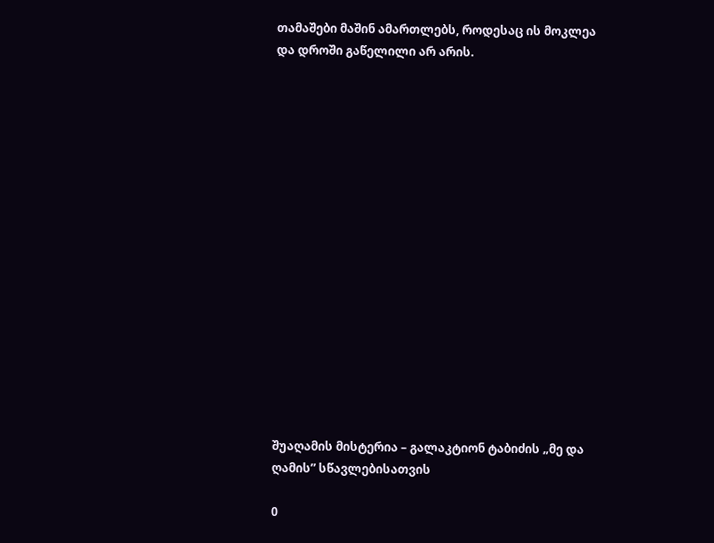თამაშები მაშინ ამართლებს, როდესაც ის მოკლეა და დროში გაწელილი არ არის.

















შუაღამის მისტერია – გალაკტიონ ტაბიძის „მე და ღამის” სწავლებისათვის

0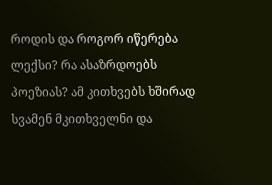როდის და როგორ იწერება ლექსი? რა ასაზრდოებს პოეზიას? ამ კითხვებს ხშირად სვამენ მკითხველნი და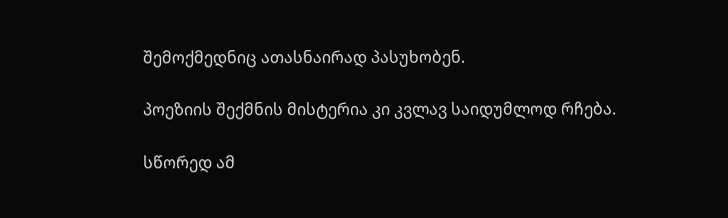შემოქმედნიც ათასნაირად პასუხობენ.

პოეზიის შექმნის მისტერია კი კვლავ საიდუმლოდ რჩება.

სწორედ ამ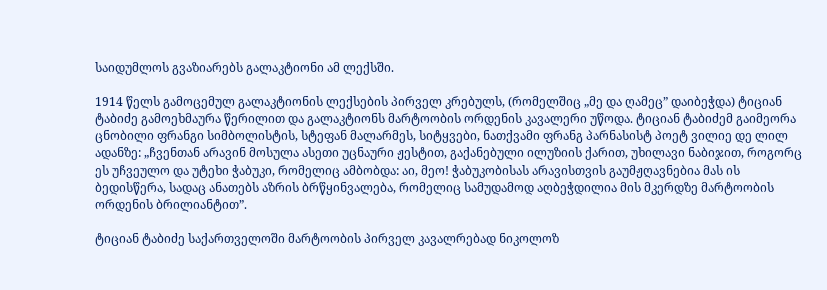საიდუმლოს გვაზიარებს გალაკტიონი ამ ლექსში.

1914 წელს გამოცემულ გალაკტიონის ლექსების პირველ კრებულს, (რომელშიც „მე და ღამეც” დაიბეჭდა) ტიციან ტაბიძე გამოეხმაურა წერილით და გალაკტიონს მარტოობის ორდენის კავალერი უწოდა. ტიციან ტაბიძემ გაიმეორა ცნობილი ფრანგი სიმბოლისტის, სტეფან მალარმეს, სიტყვები, ნათქვამი ფრანგ პარნასისტ პოეტ ვილიე დე ლილ ადანზე: „ჩვენთან არავინ მოსულა ასეთი უცნაური ჟესტით, გაქანებული ილუზიის ქარით, უხილავი ნაბიჯით, როგორც ეს უჩვეულო და უტეხი ჭაბუკი, რომელიც ამბობდა: აი, მეო! ჭაბუკობისას არავისთვის გაუმჟღავნებია მას ის ბედისწერა, სადაც ანათებს აზრის ბრწყინვალება, რომელიც სამუდამოდ აღბეჭდილია მის მკერდზე მარტოობის ორდენის ბრილიანტით”.

ტიციან ტაბიძე საქართველოში მარტოობის პირველ კავალრებად ნიკოლოზ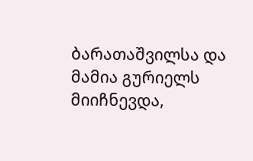ბარათაშვილსა და მამია გურიელს მიიჩნევდა,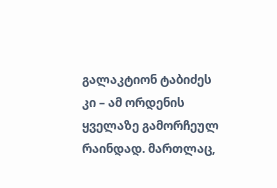გალაკტიონ ტაბიძეს კი – ამ ორდენის ყველაზე გამორჩეულ რაინდად. მართლაც,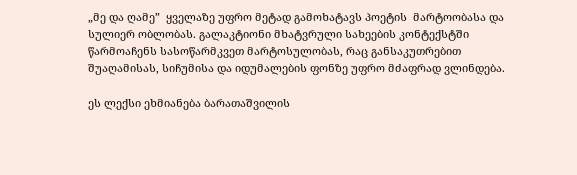„მე და ღამე”  ყველაზე უფრო მეტად გამოხატავს პოეტის  მარტოობასა და სულიერ ობლობას. გალაკტიონი მხატვრული სახეების კონტექსტში წარმოაჩენს სასოწარმკვეთ მარტოსულობას, რაც განსაკუთრებით შუაღამისას, სიჩუმისა და იდუმალების ფონზე უფრო მძაფრად ვლინდება.

ეს ლექსი ეხმიანება ბარათაშვილის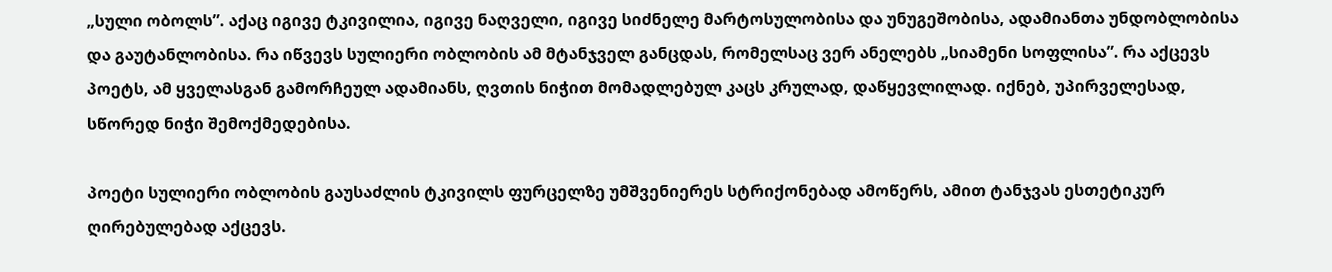„სული ობოლს”. აქაც იგივე ტკივილია, იგივე ნაღველი, იგივე სიძნელე მარტოსულობისა და უნუგეშობისა, ადამიანთა უნდობლობისა და გაუტანლობისა. რა იწვევს სულიერი ობლობის ამ მტანჯველ განცდას, რომელსაც ვერ ანელებს „სიამენი სოფლისა”. რა აქცევს პოეტს, ამ ყველასგან გამორჩეულ ადამიანს, ღვთის ნიჭით მომადლებულ კაცს კრულად, დაწყევლილად. იქნებ, უპირველესად, სწორედ ნიჭი შემოქმედებისა.

პოეტი სულიერი ობლობის გაუსაძლის ტკივილს ფურცელზე უმშვენიერეს სტრიქონებად ამოწერს, ამით ტანჯვას ესთეტიკურ ღირებულებად აქცევს.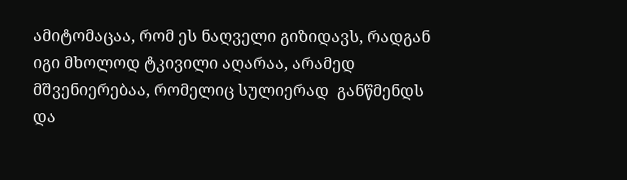ამიტომაცაა, რომ ეს ნაღველი გიზიდავს, რადგან იგი მხოლოდ ტკივილი აღარაა, არამედ მშვენიერებაა, რომელიც სულიერად  განწმენდს და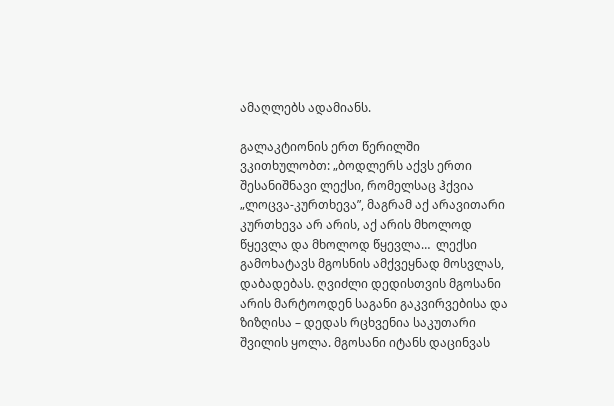ამაღლებს ადამიანს.

გალაკტიონის ერთ წერილში ვკითხულობთ: „ბოდლერს აქვს ერთი შესანიშნავი ლექსი, რომელსაც ჰქვია „ლოცვა-კურთხევა”, მაგრამ აქ არავითარი კურთხევა არ არის, აქ არის მხოლოდ წყევლა და მხოლოდ წყევლა…  ლექსი გამოხატავს მგოსნის ამქვეყნად მოსვლას, დაბადებას. ღვიძლი დედისთვის მგოსანი არის მარტოოდენ საგანი გაკვირვებისა და ზიზღისა – დედას რცხვენია საკუთარი შვილის ყოლა. მგოსანი იტანს დაცინვას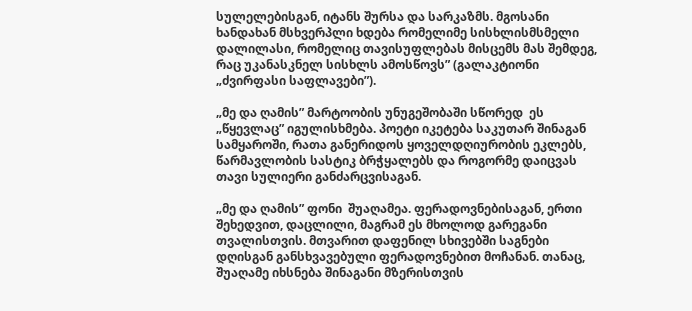სულელებისგან, იტანს შურსა და სარკაზმს. მგოსანი ხანდახან მსხვერპლი ხდება რომელიმე სისხლისმსმელი დალილასი, რომელიც თავისუფლებას მისცემს მას შემდეგ, რაც უკანასკნელ სისხლს ამოსწოვს” (გალაკტიონი „ძვირფასი საფლავები”).

„მე და ღამის” მარტოობის უნუგეშობაში სწორედ  ეს „წყევლაც” იგულისხმება. პოეტი იკეტება საკუთარ შინაგან სამყაროში, რათა განერიდოს ყოველდღიურობის ეკლებს, წარმავლობის სასტიკ ბრჭყალებს და როგორმე დაიცვას თავი სულიერი განძარცვისაგან.

„მე და ღამის” ფონი  შუაღამეა. ფერადოვნებისაგან, ერთი შეხედვით, დაცლილი, მაგრამ ეს მხოლოდ გარეგანი თვალისთვის. მთვარით დაფენილ სხივებში საგნები დღისგან განსხვავებული ფერადოვნებით მოჩანან. თანაც, შუაღამე იხსნება შინაგანი მზერისთვის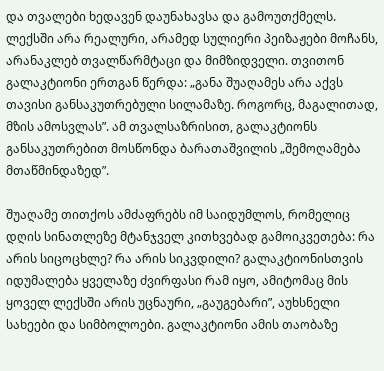და თვალები ხედავენ დაუნახავსა და გამოუთქმელს. ლექსში არა რეალური, არამედ სულიერი პეიზაჟები მოჩანს, არანაკლებ თვალწარმტაცი და მიმზიდველი. თვითონ გალაკტიონი ერთგან წერდა: „განა შუაღამეს არა აქვს თავისი განსაკუთრებული სილამაზე. როგორც, მაგალითად, მზის ამოსვლას”. ამ თვალსაზრისით, გალაკტიონს განსაკუთრებით მოსწონდა ბარათაშვილის „შემოღამება მთაწმინდაზედ”.

შუაღამე თითქოს ამძაფრებს იმ საიდუმლოს, რომელიც დღის სინათლეზე მტანჯველ კითხვებად გამოიკვეთება: რა არის სიცოცხლე? რა არის სიკვდილი? გალაკტიონისთვის იდუმალება ყველაზე ძვირფასი რამ იყო, ამიტომაც მის ყოველ ლექსში არის უცნაური, „გაუგებარი”, აუხსნელი სახეები და სიმბოლოები. გალაკტიონი ამის თაობაზე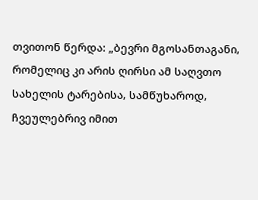თვითონ წერდა: „ბევრი მგოსანთაგანი, რომელიც კი არის ღირსი ამ საღვთო სახელის ტარებისა, სამწუხაროდ, ჩვეულებრივ იმით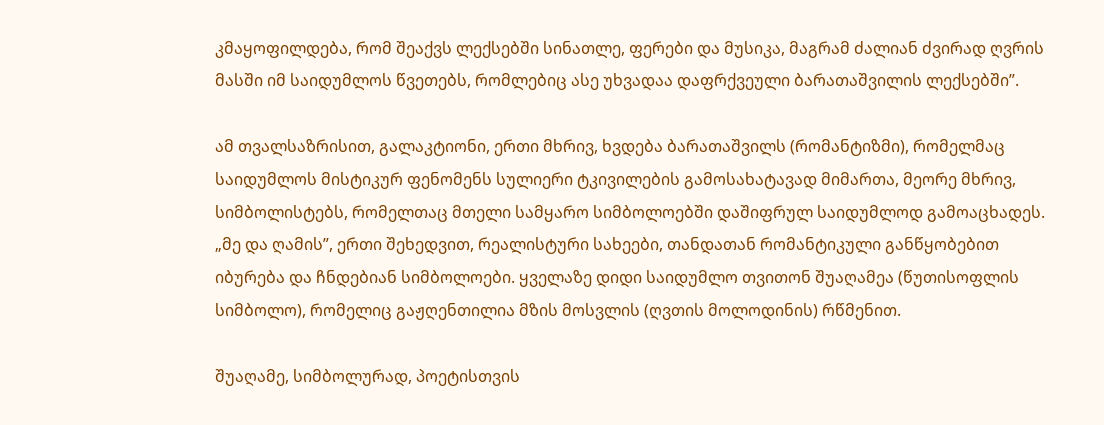კმაყოფილდება, რომ შეაქვს ლექსებში სინათლე, ფერები და მუსიკა, მაგრამ ძალიან ძვირად ღვრის მასში იმ საიდუმლოს წვეთებს, რომლებიც ასე უხვადაა დაფრქვეული ბარათაშვილის ლექსებში”.

ამ თვალსაზრისით, გალაკტიონი, ერთი მხრივ, ხვდება ბარათაშვილს (რომანტიზმი), რომელმაც საიდუმლოს მისტიკურ ფენომენს სულიერი ტკივილების გამოსახატავად მიმართა, მეორე მხრივ, სიმბოლისტებს, რომელთაც მთელი სამყარო სიმბოლოებში დაშიფრულ საიდუმლოდ გამოაცხადეს.  „მე და ღამის”, ერთი შეხედვით, რეალისტური სახეები, თანდათან რომანტიკული განწყობებით იბურება და ჩნდებიან სიმბოლოები. ყველაზე დიდი საიდუმლო თვითონ შუაღამეა (წუთისოფლის სიმბოლო), რომელიც გაჟღენთილია მზის მოსვლის (ღვთის მოლოდინის) რწმენით.

შუაღამე, სიმბოლურად, პოეტისთვის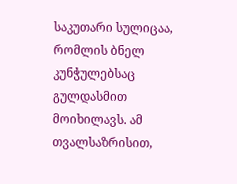საკუთარი სულიცაა, რომლის ბნელ კუნჭულებსაც გულდასმით მოიხილავს. ამ თვალსაზრისით,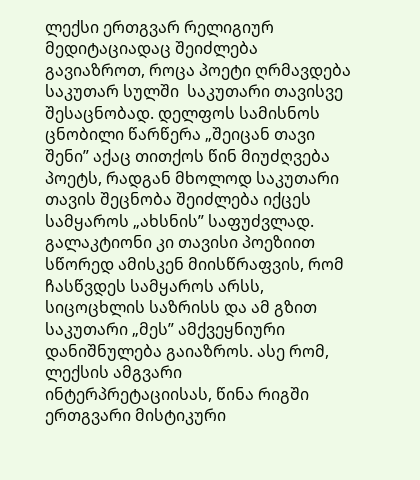ლექსი ერთგვარ რელიგიურ მედიტაციადაც შეიძლება გავიაზროთ, როცა პოეტი ღრმავდება საკუთარ სულში  საკუთარი თავისვე შესაცნობად. დელფოს სამისნოს ცნობილი წარწერა „შეიცან თავი შენი” აქაც თითქოს წინ მიუძღვება პოეტს, რადგან მხოლოდ საკუთარი თავის შეცნობა შეიძლება იქცეს სამყაროს „ახსნის” საფუძვლად. გალაკტიონი კი თავისი პოეზიით სწორედ ამისკენ მიისწრაფვის, რომ ჩასწვდეს სამყაროს არსს, სიცოცხლის საზრისს და ამ გზით საკუთარი „მეს” ამქვეყნიური დანიშნულება გაიაზროს. ასე რომ, ლექსის ამგვარი ინტერპრეტაციისას, წინა რიგში ერთგვარი მისტიკური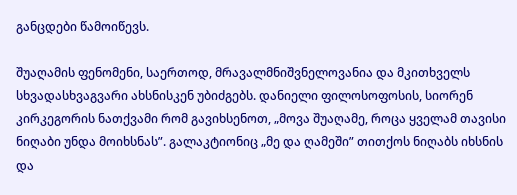განცდები წამოიწევს.

შუაღამის ფენომენი, საერთოდ, მრავალმნიშვნელოვანია და მკითხველს სხვადასხვაგვარი ახსნისკენ უბიძგებს. დანიელი ფილოსოფოსის, სიორენ კირკეგორის ნათქვამი რომ გავიხსენოთ, „მოვა შუაღამე, როცა ყველამ თავისი ნიღაბი უნდა მოიხსნას”. გალაკტიონიც „მე და ღამეში” თითქოს ნიღაბს იხსნის და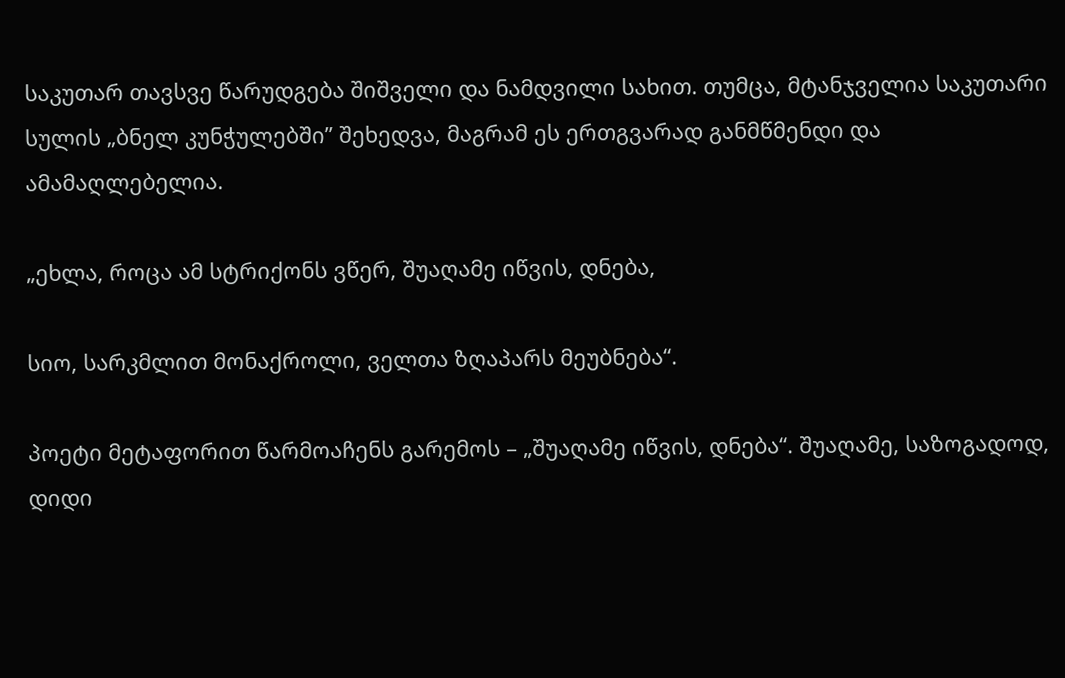საკუთარ თავსვე წარუდგება შიშველი და ნამდვილი სახით. თუმცა, მტანჯველია საკუთარი სულის „ბნელ კუნჭულებში” შეხედვა, მაგრამ ეს ერთგვარად განმწმენდი და ამამაღლებელია.

„ეხლა, როცა ამ სტრიქონს ვწერ, შუაღამე იწვის, დნება,

სიო, სარკმლით მონაქროლი, ველთა ზღაპარს მეუბნება“.

პოეტი მეტაფორით წარმოაჩენს გარემოს – „შუაღამე იწვის, დნება“. შუაღამე, საზოგადოდ, დიდი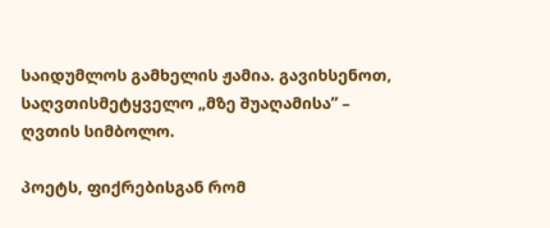საიდუმლოს გამხელის ჟამია. გავიხსენოთ, საღვთისმეტყველო „მზე შუაღამისა” – ღვთის სიმბოლო.

პოეტს, ფიქრებისგან რომ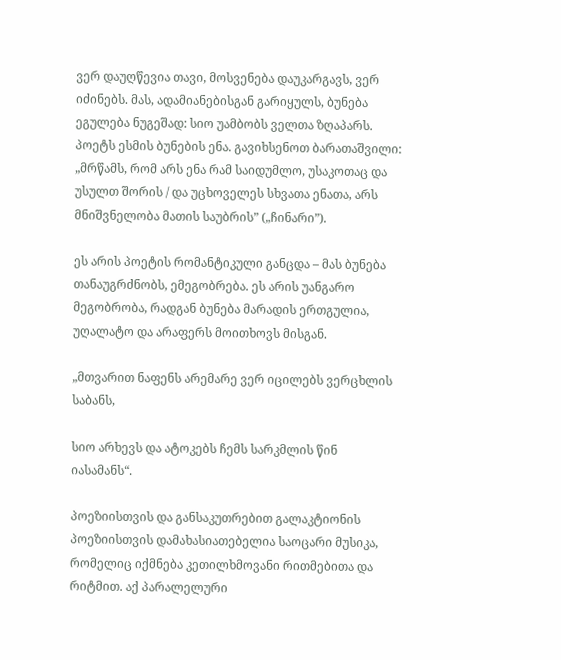ვერ დაუღწევია თავი, მოსვენება დაუკარგავს, ვერ იძინებს. მას, ადამიანებისგან გარიყულს, ბუნება ეგულება ნუგეშად: სიო უამბობს ველთა ზღაპარს. პოეტს ესმის ბუნების ენა. გავიხსენოთ ბარათაშვილი: „მრწამს, რომ არს ენა რამ საიდუმლო, უსაკოთაც და უსულთ შორის / და უცხოველეს სხვათა ენათა, არს მნიშვნელობა მათის საუბრის” („ჩინარი”).

ეს არის პოეტის რომანტიკული განცდა – მას ბუნება თანაუგრძნობს, ემეგობრება. ეს არის უანგარო მეგობრობა, რადგან ბუნება მარადის ერთგულია, უღალატო და არაფერს მოითხოვს მისგან.

„მთვარით ნაფენს არემარე ვერ იცილებს ვერცხლის საბანს,

სიო არხევს და ატოკებს ჩემს სარკმლის წინ იასამანს“.

პოეზიისთვის და განსაკუთრებით გალაკტიონის პოეზიისთვის დამახასიათებელია საოცარი მუსიკა, რომელიც იქმნება კეთილხმოვანი რითმებითა და რიტმით. აქ პარალელური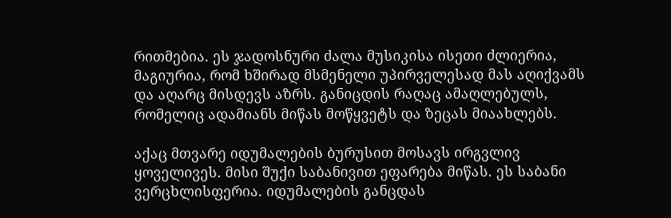რითმებია. ეს ჯადოსნური ძალა მუსიკისა ისეთი ძლიერია, მაგიურია, რომ ხშირად მსმენელი უპირველესად მას აღიქვამს და აღარც მისდევს აზრს. განიცდის რაღაც ამაღლებულს, რომელიც ადამიანს მიწას მოწყვეტს და ზეცას მიაახლებს.

აქაც მთვარე იდუმალების ბურუსით მოსავს ირგვლივ ყოველივეს. მისი შუქი საბანივით ეფარება მიწას. ეს საბანი ვერცხლისფერია. იდუმალების განცდას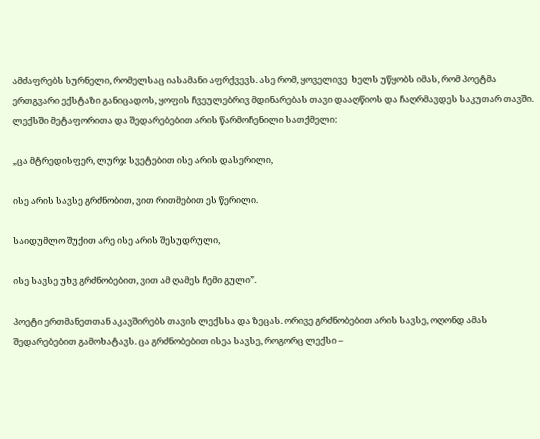ამძაფრებს სურნელი, რომელსაც იასამანი აფრქვევს. ასე რომ, ყოველივე  ხელს უწყობს იმას, რომ პოეტმა ერთგვარი ექსტაზი განიცადოს, ყოფის ჩვეულებრივ მდინარებას თავი დააღწიოს და ჩაღრმავდეს საკუთარ თავში. ლექსში მეტაფორითა და შედარებებით არის წარმოჩენილი სათქმელი:

„ცა მტრედისფერ, ლურჯ სვეტებით ისე არის დასერილი,

ისე არის სავსე გრძნობით, ვით რითმებით ეს წერილი.

საიდუმლო შუქით არე ისე არის შესუდრული,

ისე სავსე უხვ გრძნობებით, ვით ამ ღამეს ჩემი გული”.

პოეტი ერთმანეთთან აკავშირებს თავის ლექსსა და ზეცას. ორივე გრძნობებით არის სავსე, ოღონდ ამას შედარებებით გამოხატავს. ცა გრძნობებით ისეა სავსე, როგორც ლექსი –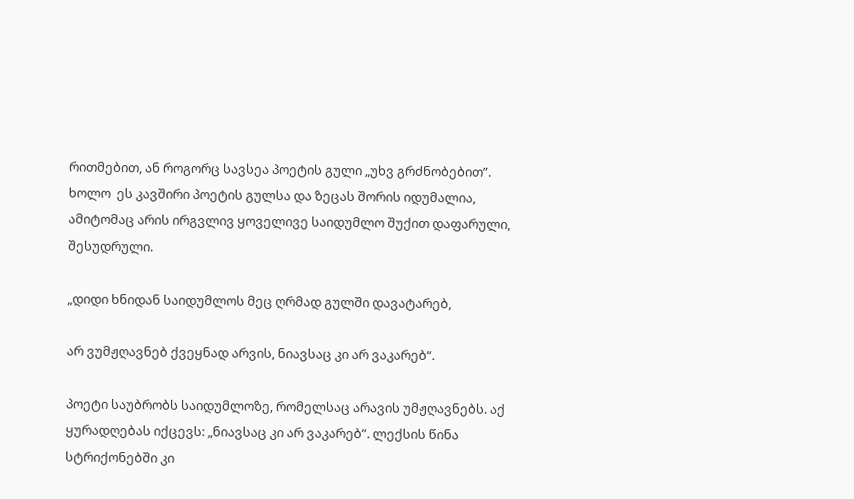რითმებით, ან როგორც სავსეა პოეტის გული „უხვ გრძნობებით”.  ხოლო  ეს კავშირი პოეტის გულსა და ზეცას შორის იდუმალია, ამიტომაც არის ირგვლივ ყოველივე საიდუმლო შუქით დაფარული, შესუდრული.

„დიდი ხნიდან საიდუმლოს მეც ღრმად გულში დავატარებ,

არ ვუმჟღავნებ ქვეყნად არვის, ნიავსაც კი არ ვაკარებ“.

პოეტი საუბრობს საიდუმლოზე, რომელსაც არავის უმჟღავნებს. აქ ყურადღებას იქცევს: „ნიავსაც კი არ ვაკარებ”. ლექსის წინა სტრიქონებში კი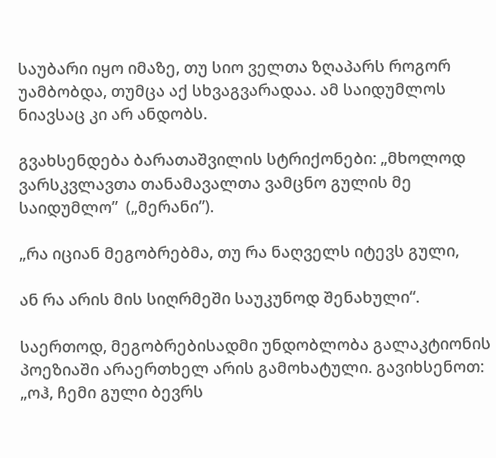საუბარი იყო იმაზე, თუ სიო ველთა ზღაპარს როგორ უამბობდა, თუმცა აქ სხვაგვარადაა. ამ საიდუმლოს ნიავსაც კი არ ანდობს.

გვახსენდება ბარათაშვილის სტრიქონები: „მხოლოდ ვარსკვლავთა თანამავალთა ვამცნო გულის მე საიდუმლო”  („მერანი”).

„რა იციან მეგობრებმა, თუ რა ნაღველს იტევს გული,

ან რა არის მის სიღრმეში საუკუნოდ შენახული“.

საერთოდ, მეგობრებისადმი უნდობლობა გალაკტიონის პოეზიაში არაერთხელ არის გამოხატული. გავიხსენოთ: „ოჰ, ჩემი გული ბევრს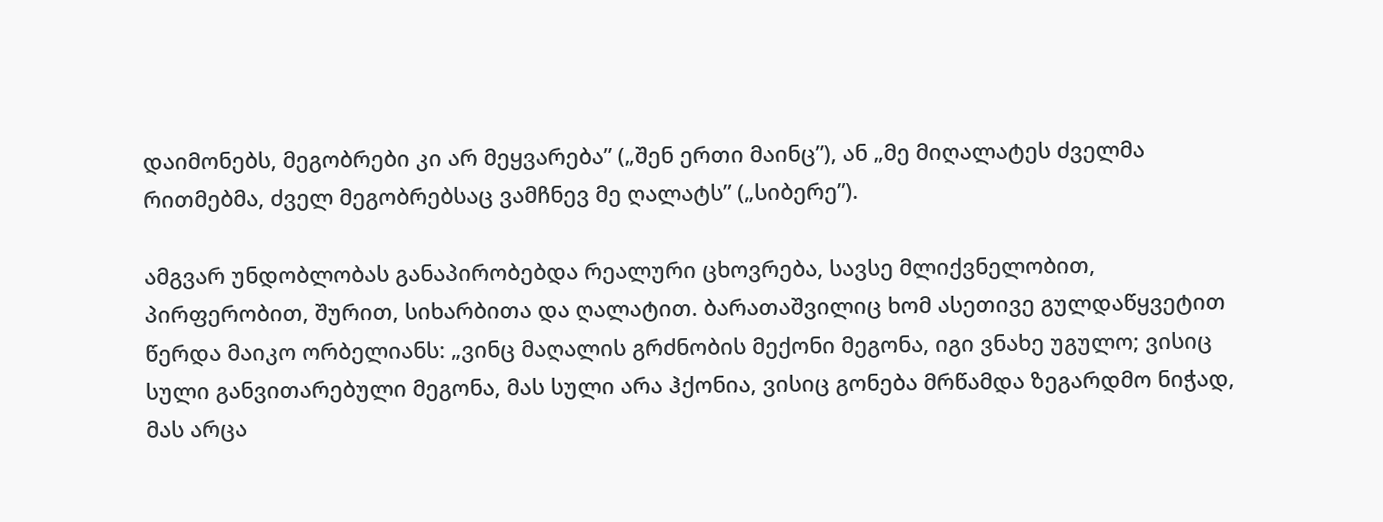დაიმონებს, მეგობრები კი არ მეყვარება” („შენ ერთი მაინც”), ან „მე მიღალატეს ძველმა რითმებმა, ძველ მეგობრებსაც ვამჩნევ მე ღალატს” („სიბერე”).

ამგვარ უნდობლობას განაპირობებდა რეალური ცხოვრება, სავსე მლიქვნელობით, პირფერობით, შურით, სიხარბითა და ღალატით. ბარათაშვილიც ხომ ასეთივე გულდაწყვეტით წერდა მაიკო ორბელიანს: „ვინც მაღალის გრძნობის მექონი მეგონა, იგი ვნახე უგულო; ვისიც სული განვითარებული მეგონა, მას სული არა ჰქონია, ვისიც გონება მრწამდა ზეგარდმო ნიჭად, მას არცა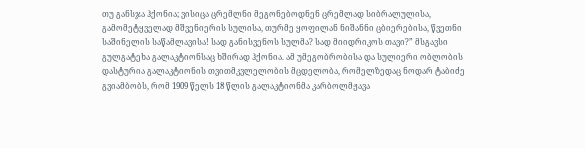თუ განსჯა ჰქონია; ვისიცა ცრემლნი მეგონებოდნენ ცრემლად სიბრალულისა, გამომეტყველად მშვენიერის სულისა, თურმე ყოფილან ნიშანნი ცბიერებისა, წვეთნი საშინელის საწამლავისა! სად განისვენოს სულმა? სად მიიდრიკოს თავი?” მსგავსი გულგატეხა გალაკტიონსაც ხშირად ჰქონია. ამ უმეგობრობისა და სულიერი ობლობის დასტურია გალაკტიონის თვითმკვლელობის მცდელობა, რომელზედაც ნოდარ ტაბიძე გვიამბობს, რომ 1909 წელს 18 წლის გალაკტიონმა კარბოლმჟავა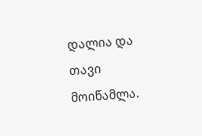დალია და თავი მოიწამლა.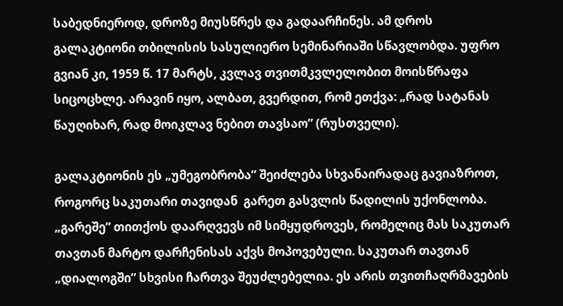საბედნიეროდ, დროზე მიუსწრეს და გადაარჩინეს. ამ დროს გალაკტიონი თბილისის სასულიერო სემინარიაში სწავლობდა. უფრო გვიან კი, 1959 წ. 17 მარტს, კვლავ თვითმკვლელობით მოისწრაფა სიცოცხლე. არავინ იყო, ალბათ, გვერდით, რომ ეთქვა: „რად სატანას წაუღიხარ, რად მოიკლავ ნებით თავსაო” (რუსთველი).

გალაკტიონის ეს „უმეგობრობა” შეიძლება სხვანაირადაც გავიაზროთ, როგორც საკუთარი თავიდან  გარეთ გასვლის წადილის უქონლობა. „გარეშე” თითქოს დაარღვევს იმ სიმყუდროვეს, რომელიც მას საკუთარ თავთან მარტო დარჩენისას აქვს მოპოვებული. საკუთარ თავთან „დიალოგში” სხვისი ჩართვა შეუძლებელია. ეს არის თვითჩაღრმავების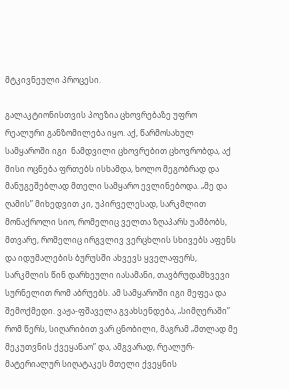მტკივნეული პროცესი.

გალაკტიონისთვის პოეზია ცხოვრებაზე უფრო რეალური განზომილება იყო. აქ, წარმოსახულ სამყაროში იგი  ნამდვილი ცხოვრებით ცხოვრობდა, აქ მისი ოცნება ფრთებს ისხამდა, ხოლო მეგობრად და მანუგეშებლად მთელი სამყარო ევლინებოდა. „მე და ღამის” მიხედვით კი, უპირველესად, სარკმლით მონაქროლი სიო, რომელიც ველთა ზღაპარს უამბობს, მთვარე, რომელიც ირგვლივ ვერცხლის სხივებს აფენს და იდუმალების ბურუსში ახვევს ყველაფერს, სარკმლის წინ დარხეული იასამანი, თავბრუდამხვევი სურნელით რომ აბრუებს. ამ სამყაროში იგი მეფეა და შემოქმედი. ვაჟა-ფშაველა გვახსენდება, „სიმღერაში” რომ წერს, სიღარიბით ვარ ცნობილი, მაგრამ „მთლად მე მეკუთვნის ქვეყანაო” და, ამგვარად, რეალურ-მატერიალურ სიღატაკეს მთელი ქვეყნის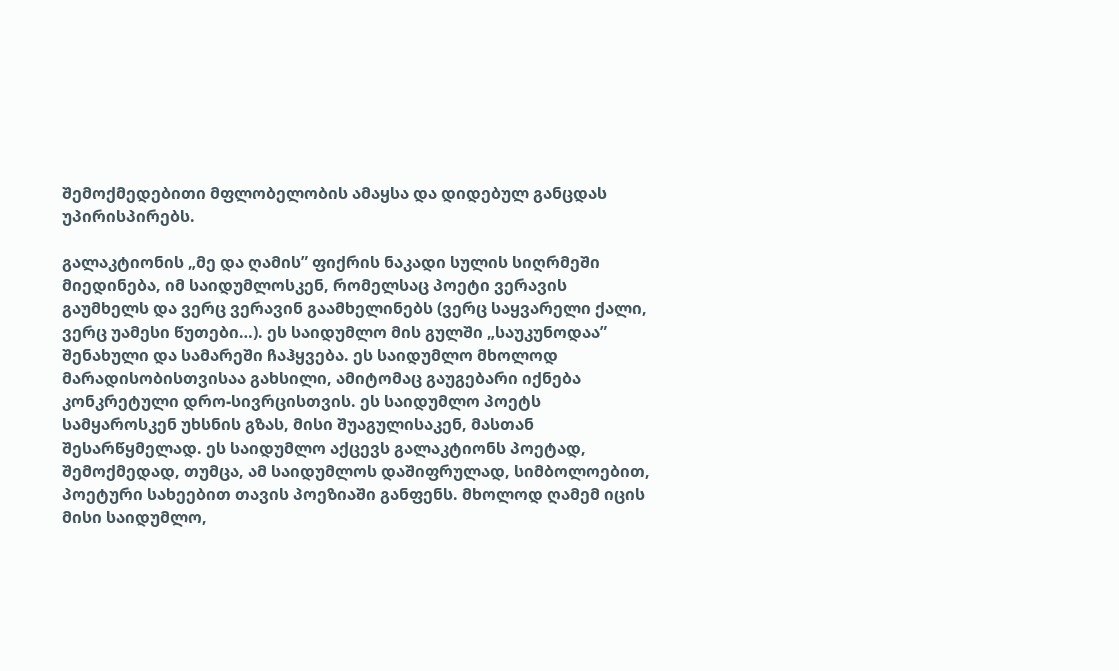შემოქმედებითი მფლობელობის ამაყსა და დიდებულ განცდას უპირისპირებს.

გალაკტიონის „მე და ღამის” ფიქრის ნაკადი სულის სიღრმეში მიედინება, იმ საიდუმლოსკენ, რომელსაც პოეტი ვერავის გაუმხელს და ვერც ვერავინ გაამხელინებს (ვერც საყვარელი ქალი, ვერც უამესი წუთები…). ეს საიდუმლო მის გულში „საუკუნოდაა” შენახული და სამარეში ჩაჰყვება. ეს საიდუმლო მხოლოდ მარადისობისთვისაა გახსილი, ამიტომაც გაუგებარი იქნება კონკრეტული დრო-სივრცისთვის. ეს საიდუმლო პოეტს სამყაროსკენ უხსნის გზას, მისი შუაგულისაკენ, მასთან შესარწყმელად. ეს საიდუმლო აქცევს გალაკტიონს პოეტად, შემოქმედად, თუმცა, ამ საიდუმლოს დაშიფრულად, სიმბოლოებით, პოეტური სახეებით თავის პოეზიაში განფენს. მხოლოდ ღამემ იცის მისი საიდუმლო,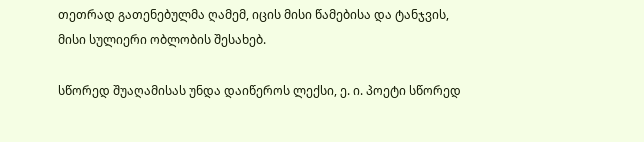თეთრად გათენებულმა ღამემ, იცის მისი წამებისა და ტანჯვის, მისი სულიერი ობლობის შესახებ.

სწორედ შუაღამისას უნდა დაიწეროს ლექსი, ე. ი. პოეტი სწორედ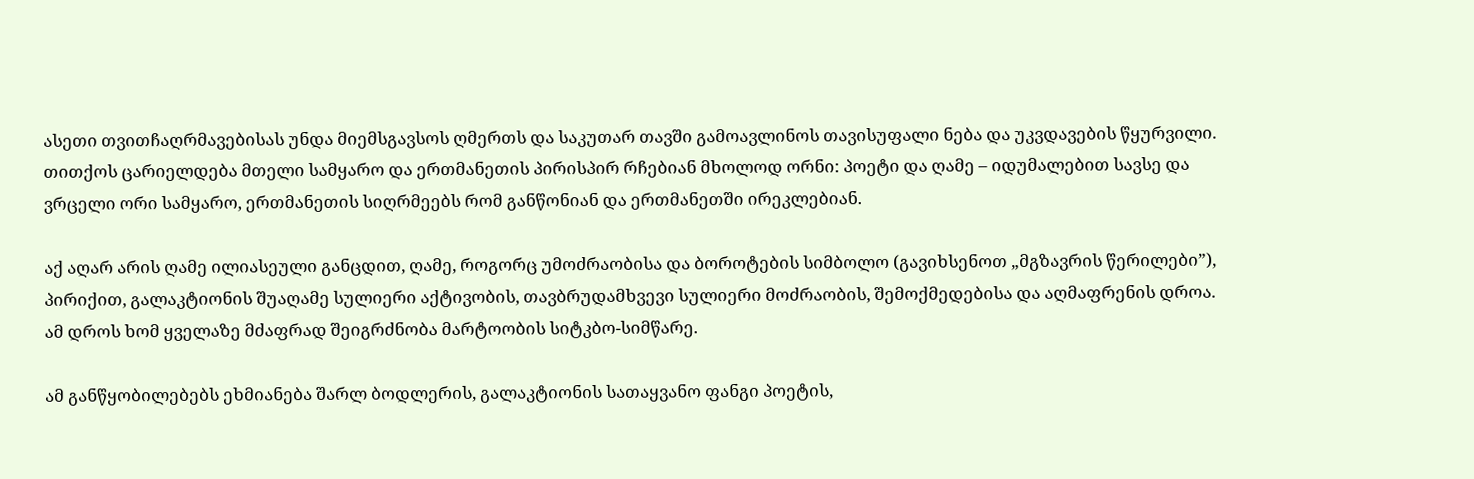ასეთი თვითჩაღრმავებისას უნდა მიემსგავსოს ღმერთს და საკუთარ თავში გამოავლინოს თავისუფალი ნება და უკვდავების წყურვილი. თითქოს ცარიელდება მთელი სამყარო და ერთმანეთის პირისპირ რჩებიან მხოლოდ ორნი: პოეტი და ღამე – იდუმალებით სავსე და ვრცელი ორი სამყარო, ერთმანეთის სიღრმეებს რომ განწონიან და ერთმანეთში ირეკლებიან.

აქ აღარ არის ღამე ილიასეული განცდით, ღამე, როგორც უმოძრაობისა და ბოროტების სიმბოლო (გავიხსენოთ „მგზავრის წერილები”), პირიქით, გალაკტიონის შუაღამე სულიერი აქტივობის, თავბრუდამხვევი სულიერი მოძრაობის, შემოქმედებისა და აღმაფრენის დროა. ამ დროს ხომ ყველაზე მძაფრად შეიგრძნობა მარტოობის სიტკბო-სიმწარე.

ამ განწყობილებებს ეხმიანება შარლ ბოდლერის, გალაკტიონის სათაყვანო ფანგი პოეტის,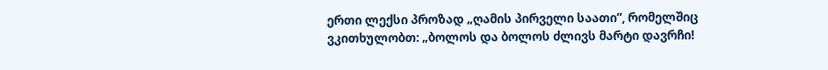ერთი ლექსი პროზად „ღამის პირველი საათი”, რომელშიც ვკითხულობთ: „ბოლოს და ბოლოს ძლივს მარტი დავრჩი!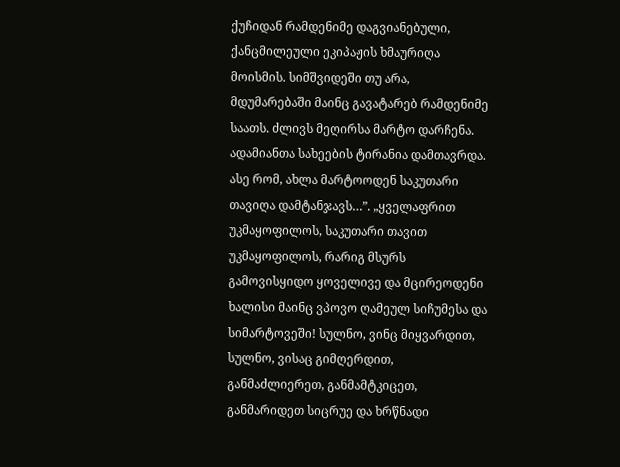ქუჩიდან რამდენიმე დაგვიანებული, ქანცმილეული ეკიპაჟის ხმაურიღა მოისმის. სიმშვიდეში თუ არა, მდუმარებაში მაინც გავატარებ რამდენიმე საათს. ძლივს მეღირსა მარტო დარჩენა.  ადამიანთა სახეების ტირანია დამთავრდა. ასე რომ, ახლა მარტოოდენ საკუთარი თავიღა დამტანჯავს…”. „ყველაფრით უკმაყოფილოს, საკუთარი თავით უკმაყოფილოს, რარიგ მსურს გამოვისყიდო ყოველივე და მცირეოდენი ხალისი მაინც ვპოვო ღამეულ სიჩუმესა და სიმარტოვეში! სულნო, ვინც მიყვარდით, სულნო, ვისაც გიმღერდით, განმაძლიერეთ, განმამტკიცეთ, განმარიდეთ სიცრუე და ხრწნადი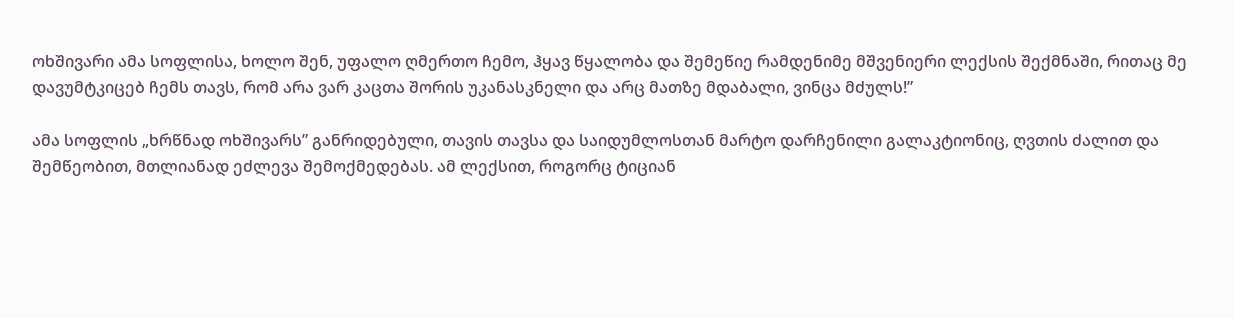ოხშივარი ამა სოფლისა, ხოლო შენ, უფალო ღმერთო ჩემო, ჰყავ წყალობა და შემეწიე რამდენიმე მშვენიერი ლექსის შექმნაში, რითაც მე დავუმტკიცებ ჩემს თავს, რომ არა ვარ კაცთა შორის უკანასკნელი და არც მათზე მდაბალი, ვინცა მძულს!”

ამა სოფლის „ხრწნად ოხშივარს” განრიდებული, თავის თავსა და საიდუმლოსთან მარტო დარჩენილი გალაკტიონიც, ღვთის ძალით და შემწეობით, მთლიანად ეძლევა შემოქმედებას. ამ ლექსით, როგორც ტიციან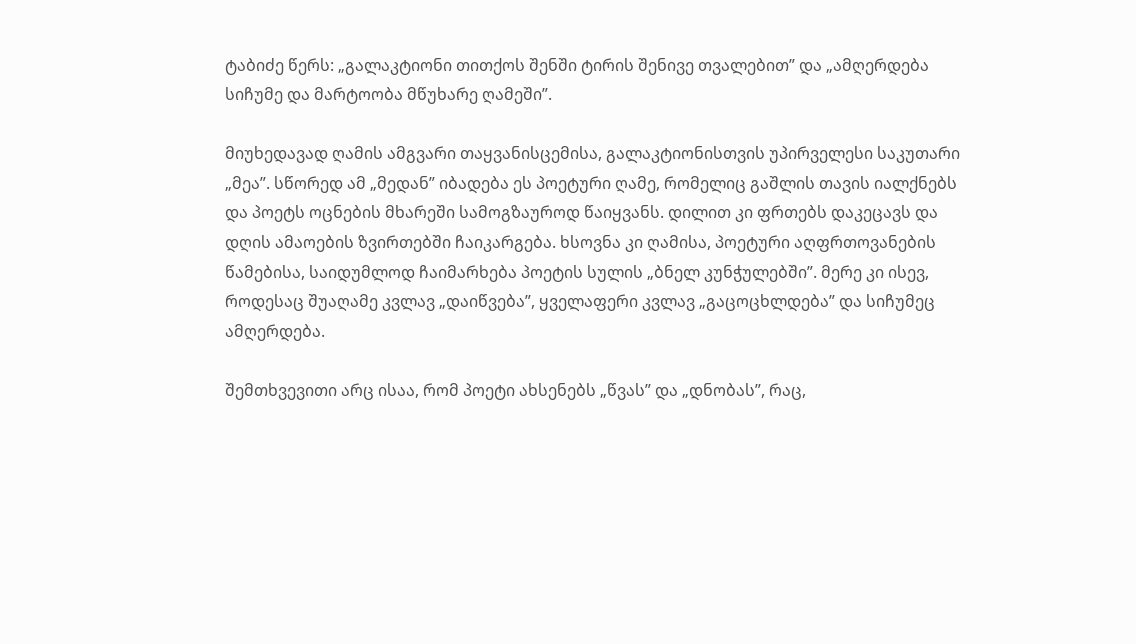ტაბიძე წერს: „გალაკტიონი თითქოს შენში ტირის შენივე თვალებით” და „ამღერდება სიჩუმე და მარტოობა მწუხარე ღამეში”.

მიუხედავად ღამის ამგვარი თაყვანისცემისა, გალაკტიონისთვის უპირველესი საკუთარი „მეა”. სწორედ ამ „მედან” იბადება ეს პოეტური ღამე, რომელიც გაშლის თავის იალქნებს და პოეტს ოცნების მხარეში სამოგზაუროდ წაიყვანს. დილით კი ფრთებს დაკეცავს და დღის ამაოების ზვირთებში ჩაიკარგება. ხსოვნა კი ღამისა, პოეტური აღფრთოვანების წამებისა, საიდუმლოდ ჩაიმარხება პოეტის სულის „ბნელ კუნჭულებში”. მერე კი ისევ, როდესაც შუაღამე კვლავ „დაიწვება”, ყველაფერი კვლავ „გაცოცხლდება” და სიჩუმეც ამღერდება.

შემთხვევითი არც ისაა, რომ პოეტი ახსენებს „წვას” და „დნობას”, რაც,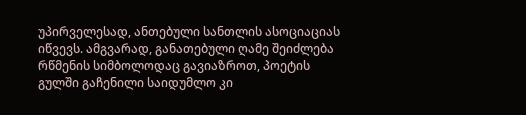უპირველესად, ანთებული სანთლის ასოციაციას იწვევს. ამგვარად, განათებული ღამე შეიძლება რწმენის სიმბოლოდაც გავიაზროთ, პოეტის გულში გაჩენილი საიდუმლო კი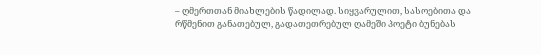– ღმერთთან მიახლების წადილად. სიყვარულით, სასოებითა და რწმენით განათებულ, გადათეთრებულ ღამეში პოეტი ბუნებას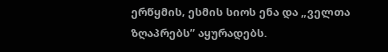ერწყმის, ესმის სიოს ენა და „ველთა  ზღაპრებს” აყურადებს.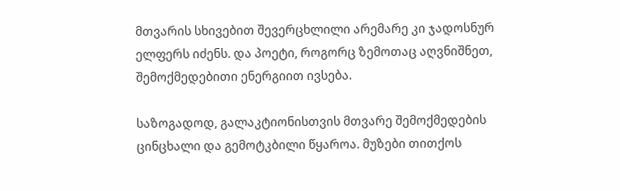მთვარის სხივებით შევერცხლილი არემარე კი ჯადოსნურ ელფერს იძენს. და პოეტი, როგორც ზემოთაც აღვნიშნეთ, შემოქმედებითი ენერგიით ივსება.

საზოგადოდ, გალაკტიონისთვის მთვარე შემოქმედების ცინცხალი და გემოტკბილი წყაროა. მუზები თითქოს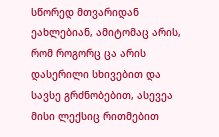სწორედ მთვარიდან ეახლებიან, ამიტომაც არის, რომ როგორც ცა არის დასერილი სხივებით და სავსე გრძნობებით, ასევეა მისი ლექსიც რითმებით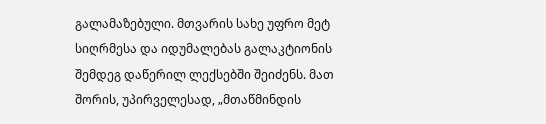გალამაზებული. მთვარის სახე უფრო მეტ სიღრმესა და იდუმალებას გალაკტიონის შემდეგ დაწერილ ლექსებში შეიძენს. მათ შორის, უპირველესად, „მთაწმინდის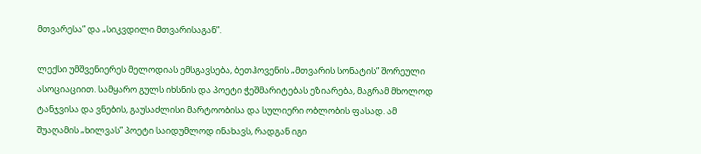მთვარესა” და „სიკვდილი მთვარისაგან”.

ლექსი უმშვენიერეს მელოდიას ემსგავსება, ბეთჰოვენის „მთვარის სონატის” შორეული ასოციაციით. სამყარო გულს იხსნის და პოეტი ჭეშმარიტებას ეზიარება, მაგრამ მხოლოდ ტანჯვისა და ვნების, გაუსაძლისი მარტოობისა და სულიერი ობლობის ფასად. ამ შუაღამის „ხილვას” პოეტი საიდუმლოდ ინახავს, რადგან იგი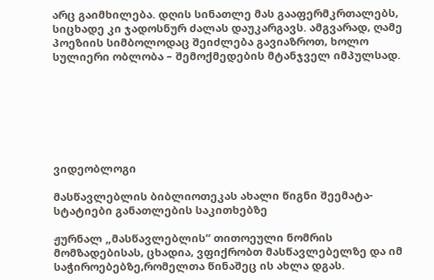არც გაიმხილება. დღის სინათლე მას გააფერმკრთალებს, სიცხადე კი ჯადოსნურ ძალას დაუკარგავს. ამგვარად, ღამე პოეზიის სიმბოლოდაც შეიძლება გავიაზროთ, ხოლო სულიერი ობლობა – შემოქმედების მტანჯველ იმპულსად.







ვიდეობლოგი

მასწავლებლის ბიბლიოთეკას ახალი წიგნი შეემატა- სტატიები განათლების საკითხებზე

ჟურნალ „მასწავლებლის“ თითოეული ნომრის მომზადებისას, ცხადია, ვფიქრობთ მასწავლებელზე და იმ საჭიროებებზე,რომელთა წინაშეც ის ახლა დგას.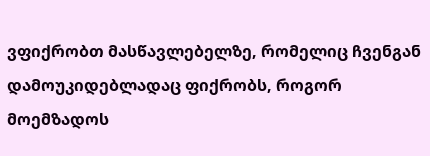ვფიქრობთ მასწავლებელზე, რომელიც ჩვენგან დამოუკიდებლადაც ფიქრობს, როგორ მოემზადოს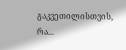გაკვეთილისთვის, რა...